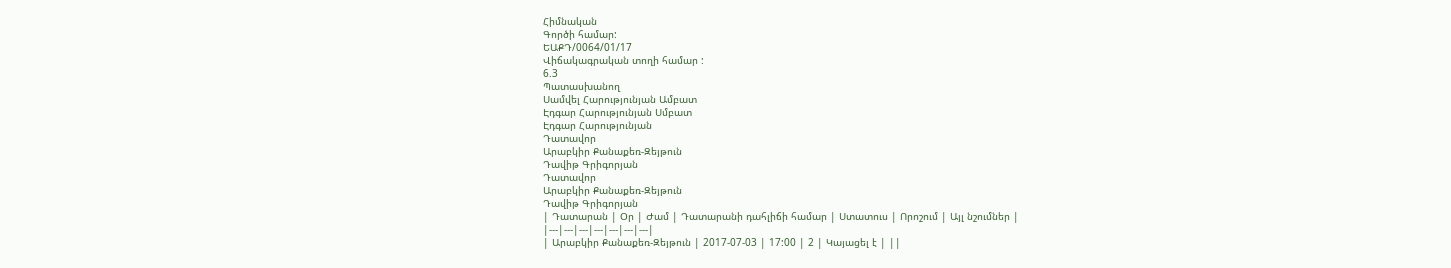Հիմնական
Գործի համար:
ԵԱՔԴ/0064/01/17
Վիճակագրական տողի համար :
6.3
Պատասխանող
Սամվել Հարությունյան Ամբատ
Էդգար Հարությունյան Սմբատ
Էդգար Հարությունյան
Դատավոր
Արաբկիր Քանաքեռ-Զեյթուն
Դավիթ Գրիգորյան
Դատավոր
Արաբկիր Քանաքեռ-Զեյթուն
Դավիթ Գրիգորյան
| Դատարան | Օր | Ժամ | Դատարանի դահլիճի համար | Ստատուս | Որոշում | Այլ նշումներ |
|---|---|---|---|---|---|---|
| Արաբկիր Քանաքեռ-Զեյթուն | 2017-07-03 | 17:00 | 2 | Կայացել է | ||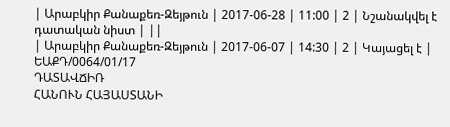| Արաբկիր Քանաքեռ-Զեյթուն | 2017-06-28 | 11:00 | 2 | Նշանակվել է դատական նիստ | ||
| Արաբկիր Քանաքեռ-Զեյթուն | 2017-06-07 | 14:30 | 2 | Կայացել է |
ԵԱՔԴ/0064/01/17
ԴԱՏԱՎՃԻՌ
ՀԱՆՈՒՆ ՀԱՅԱՍՏԱՆԻ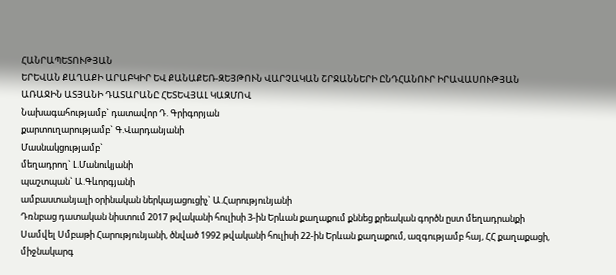ՀԱՆՐԱՊԵՏՈՒԹՅԱՆ
ԵՐԵՎԱՆ ՔԱՂԱՔԻ ԱՐԱԲԿԻՐ ԵՎ ՔԱՆԱՔԵՌ-ԶԵՅԹՈՒՆ ՎԱՐՉԱԿԱՆ ՇՐՋԱՆՆԵՐԻ ԸՆԴՀԱՆՈՒՐ ԻՐԱՎԱՍՈՒԹՅԱՆ ԱՌԱՋԻՆ ԱՏՅԱՆԻ ԴԱՏԱՐԱՆԸ ՀԵՏԵՎՅԱԼ ԿԱԶՄՈՎ
Նախագահությամբ` դատավոր Դ. Գրիգորյան
քարտուղարությամբ` Գ.Վարդանյանի
Մասնակցությամբ`
մեղադրող` Լ.Մանուկյանի
պաշտպան` Ա.Գևորգյանի
ամբաստանյալի օրինական ներկայացուցիչ` Ա.Հարությունյանի
Դռնբաց դատական նիստում 2017 թվականի հուլիսի 3-ին Երևան քաղաքում քննեց քրեական գործն ըստ մեղադրանքի Սամվել Սմբաթի Հարությունյանի, ծնված 1992 թվականի հուլիսի 22-ին Երևան քաղաքում, ազգությամբ հայ, ՀՀ քաղաքացի, միջնակարգ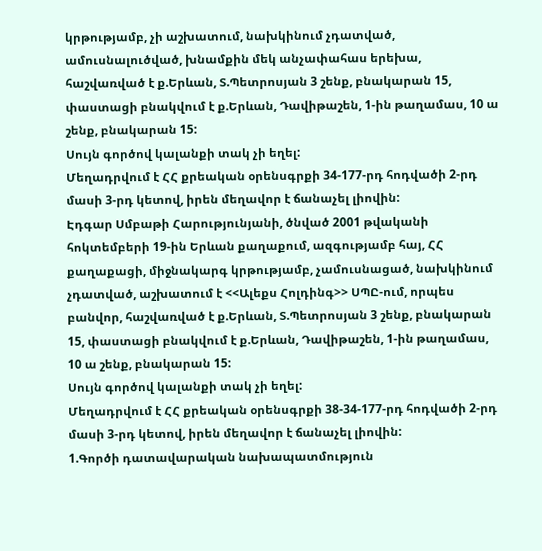կրթությամբ, չի աշխատում, նախկինում չդատված, ամուսնալուծված, խնամքին մեկ անչափահաս երեխա, հաշվառված է ք.Երևան, Տ.Պետրոսյան 3 շենք, բնակարան 15, փաստացի բնակվում է ք.Երևան, Դավիթաշեն, 1-ին թաղամաս, 10 ա շենք, բնակարան 15:
Սույն գործով կալանքի տակ չի եղել:
Մեղադրվում է ՀՀ քրեական օրենսգրքի 34-177-րդ հոդվածի 2-րդ մասի 3-րդ կետով, իրեն մեղավոր է ճանաչել լիովին:
Էդգար Սմբաթի Հարությունյանի, ծնված 2001 թվականի հոկտեմբերի 19-ին Երևան քաղաքում, ազգությամբ հայ, ՀՀ քաղաքացի, միջնակարգ կրթությամբ, չամուսնացած, նախկինում չդատված, աշխատում է <<Ալեքս Հոլդինգ>> ՍՊԸ-ում, որպես բանվոր, հաշվառված է ք.Երևան, Տ.Պետրոսյան 3 շենք, բնակարան 15, փաստացի բնակվում է ք.Երևան, Դավիթաշեն, 1-ին թաղամաս, 10 ա շենք, բնակարան 15:
Սույն գործով կալանքի տակ չի եղել:
Մեղադրվում է ՀՀ քրեական օրենսգրքի 38-34-177-րդ հոդվածի 2-րդ մասի 3-րդ կետով, իրեն մեղավոր է ճանաչել լիովին:
1.Գործի դատավարական նախապատմություն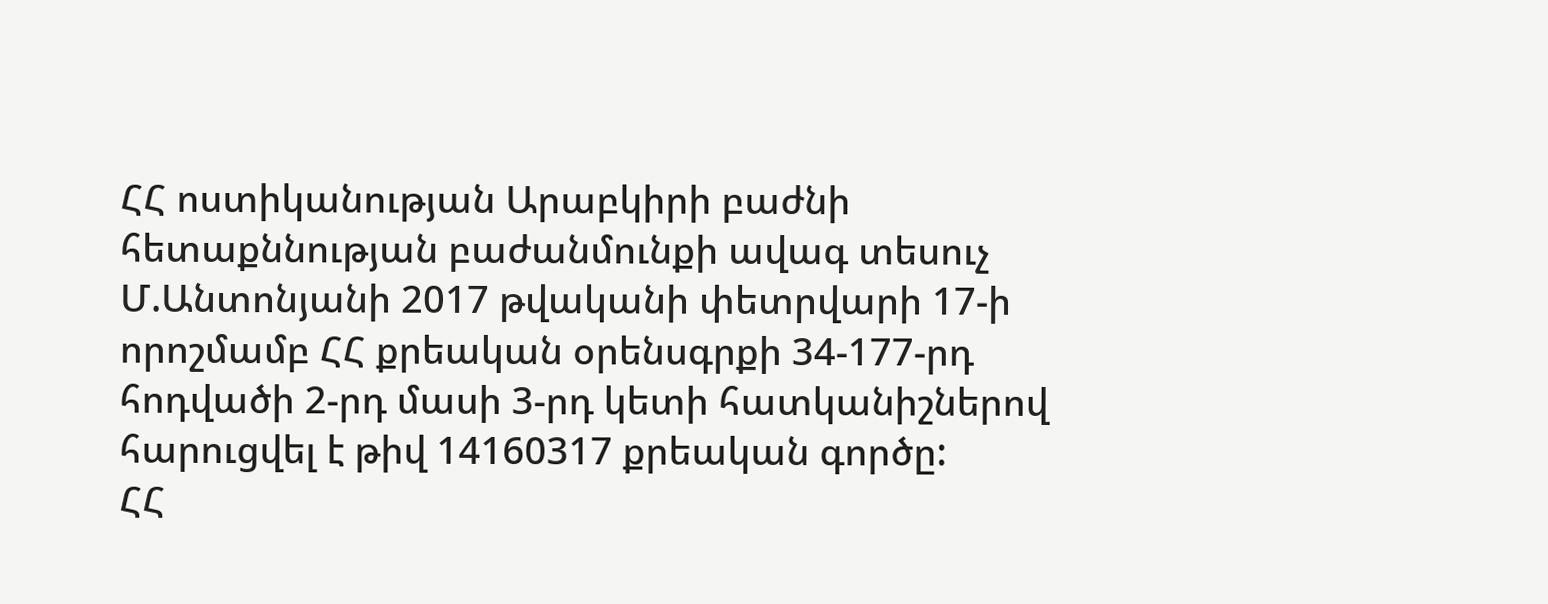ՀՀ ոստիկանության Արաբկիրի բաժնի հետաքննության բաժանմունքի ավագ տեսուչ Մ.Անտոնյանի 2017 թվականի փետրվարի 17-ի որոշմամբ ՀՀ քրեական օրենսգրքի 34-177-րդ հոդվածի 2-րդ մասի 3-րդ կետի հատկանիշներով հարուցվել է թիվ 14160317 քրեական գործը:
ՀՀ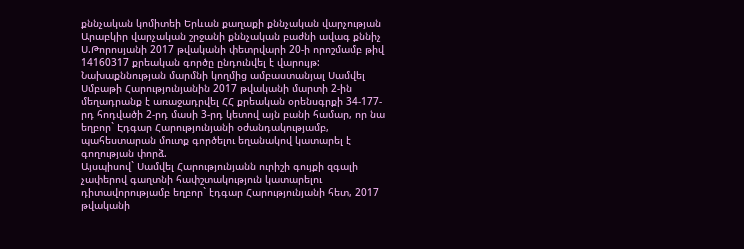քննչական կոմիտեի Երևան քաղաքի քննչական վարչության Արաբկիր վարչական շրջանի քննչական բաժնի ավագ քննիչ Ս.Թորոսյանի 2017 թվականի փետրվարի 20-ի որոշմամբ թիվ 14160317 քրեական գործը ընդունվել է վարույթ:
Նախաքննության մարմնի կողմից ամբաստանյալ Սամվել Սմբաթի Հարությունյանին 2017 թվականի մարտի 2-ին մեղադրանք է առաջադրվել ՀՀ քրեական օրենսգրքի 34-177-րդ հոդվածի 2-րդ մասի 3-րդ կետով այն բանի համար, որ նա եղբոր` Էդգար Հարությունյանի օժանդակությամբ, պահեստարան մուտք գործելու եղանակով կատարել է գողության փորձ.
Այսպիսով` Սամվել Հարությունյանն ուրիշի գույքի զգալի չափերով գաղտնի հափշտակություն կատարելու դիտավորությամբ եղբոր` էդգար Հարությունյանի հետ, 2017 թվականի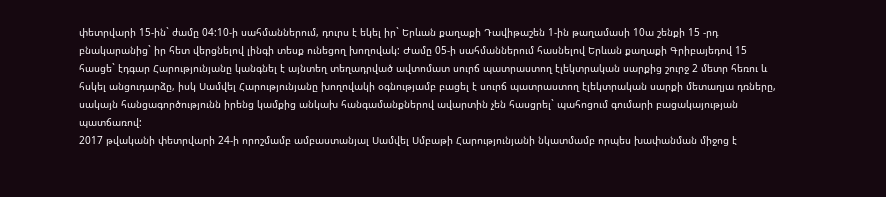փետրվարի 15-ին` ժամը 04:10-ի սահմաններում, դուրս է եկել իր` Երևան քաղաքի Դավիթաշեն 1-ին թաղամասի 10ա շենքի 15 -րդ բնակարանից` իր հետ վերցնելով լինգի տեսք ունեցող խողովակ: Ժամը 05-ի սահմաններում հասնելով Երևան քաղաքի Գրիբայեդով 15 հասցե` էդգար Հարությունյանը կանգնել է այնտեղ տեղադրված ավտոմատ սուրճ պատրաստող էլեկտրական սարքից շուրջ 2 մետր հեռու և հսկել անցուդարձը, իսկ Սամվել Հարությունյանը խողովակի օգնությամբ բացել է սուրճ պատրաստող էլեկտրական սարքի մետաղյա դռները, սակայն հանցագործությունն իրենց կամքից անկախ հանգամանքներով ավարտին չեն հասցրել` պահոցում գումարի բացակայության պատճառով:
2017 թվականի փետրվարի 24-ի որոշմամբ ամբաստանյալ Սամվել Սմբաթի Հարությունյանի նկատմամբ որպես խափանման միջոց է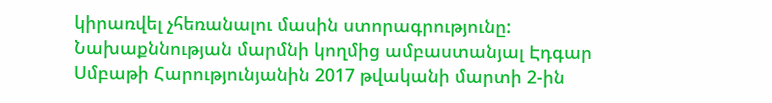կիրառվել չհեռանալու մասին ստորագրությունը:
Նախաքննության մարմնի կողմից ամբաստանյալ Էդգար Սմբաթի Հարությունյանին 2017 թվականի մարտի 2-ին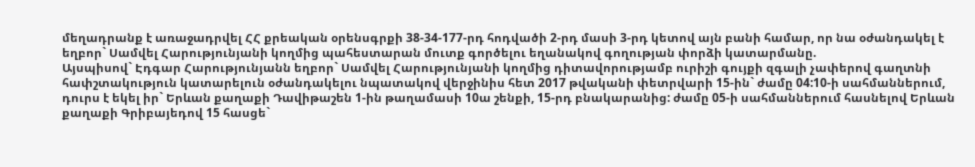մեղադրանք է առաջադրվել ՀՀ քրեական օրենսգրքի 38-34-177-րդ հոդվածի 2-րդ մասի 3-րդ կետով այն բանի համար, որ նա օժանդակել է եղբոր` Սամվել Հարությունյանի կողմից պահեստարան մուտք գործելու եղանակով գողության փորձի կատարմանը.
Այսպիսով` Էդգար Հարությունյանն եղբոր` Սամվել Հարությունյանի կողմից դիտավորությամբ ուրիշի գույքի զգալի չափերով գաղտնի հափշտակություն կատարելուն օժանդակելու նպատակով վերջինիս հետ 2017 թվականի փետրվարի 15-ին` ժամը 04:10-ի սահմաններում, դուրս է եկել իր` Երևան քաղաքի Դավիթաշեն 1-ին թաղամասի 10ա շենքի, 15-րդ բնակարանից: ժամը 05-ի սահմաններում հասնելով Երևան քաղաքի Գրիբայեդով 15 հասցե`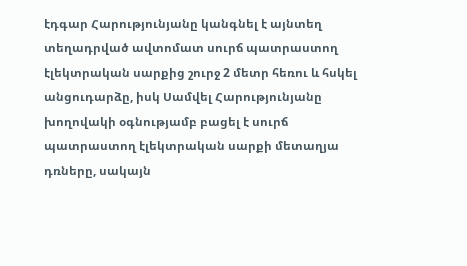էդգար Հարությունյանը կանգնել է այնտեղ տեղադրված ավտոմատ սուրճ պատրաստող էլեկտրական սարքից շուրջ 2 մետր հեռու և հսկել անցուդարձը, իսկ Սամվել Հարությունյանը խողովակի օգնությամբ բացել է սուրճ պատրաստող էլեկտրական սարքի մետաղյա դռները, սակայն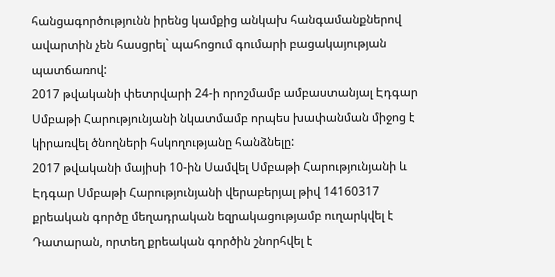հանցագործությունն իրենց կամքից անկախ հանգամանքներով ավարտին չեն հասցրել` պահոցում գումարի բացակայության պատճառով:
2017 թվականի փետրվարի 24-ի որոշմամբ ամբաստանյալ Էդգար Սմբաթի Հարությունյանի նկատմամբ որպես խափանման միջոց է կիրառվել ծնողների հսկողությանը հանձնելը:
2017 թվականի մայիսի 10-ին Սամվել Սմբաթի Հարությունյանի և Էդգար Սմբաթի Հարությունյանի վերաբերյալ թիվ 14160317 քրեական գործը մեղադրական եզրակացությամբ ուղարկվել է Դատարան, որտեղ քրեական գործին շնորհվել է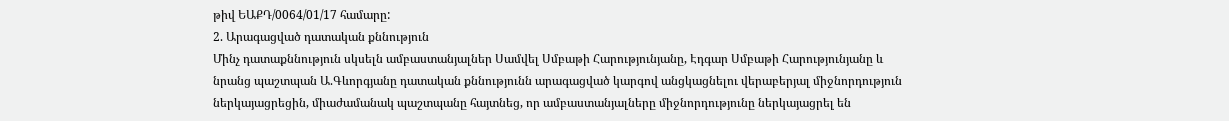թիվ ԵԱՔԴ/0064/01/17 համարը:
2. Արագացված դատական քննություն
Մինչ դատաքննություն սկսելն ամբաստանյալներ Սամվել Սմբաթի Հարությունյանը, Էդգար Սմբաթի Հարությունյանը և նրանց պաշտպան Ա.Գևորգյանը դատական քննությունն արագացված կարգով անցկացնելու վերաբերյալ միջնորդություն ներկայացրեցին, միաժամանակ պաշտպանը հայտնեց, որ ամբաստանյալները միջնորդությունը ներկայացրել են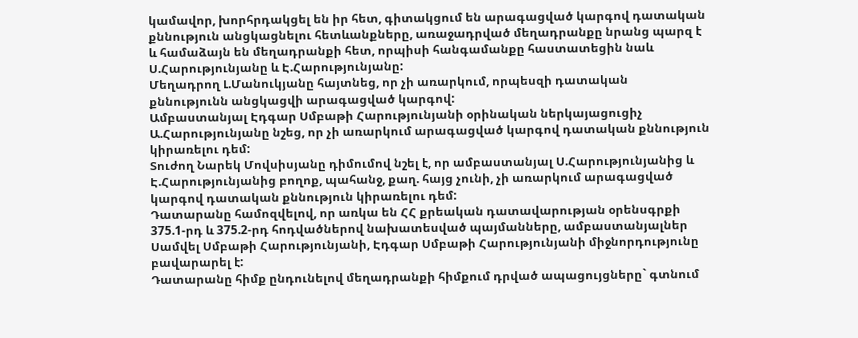կամավոր, խորհրդակցել են իր հետ, գիտակցում են արագացված կարգով դատական քննություն անցկացնելու հետևանքները, առաջադրված մեղադրանքը նրանց պարզ է և համաձայն են մեղադրանքի հետ, որպիսի հանգամանքը հաստատեցին նաև Ս.Հարությունյանը և Է.Հարությունյանը:
Մեղադրող Լ.Մանուկյանը հայտնեց, որ չի առարկում, որպեսզի դատական քննությունն անցկացվի արագացված կարգով:
Ամբաստանյալ Էդգար Սմբաթի Հարությունյանի օրինական ներկայացուցիչ Ա.Հարությունյանը նշեց, որ չի առարկում արագացված կարգով դատական քննություն կիրառելու դեմ:
Տուժող Նարեկ Մովսիսյանը դիմումով նշել է, որ ամբաստանյալ Ս.Հարությունյանից և Է.Հարությունյանից բողոք, պահանջ, քաղ. հայց չունի, չի առարկում արագացված կարգով դատական քննություն կիրառելու դեմ:
Դատարանը համոզվելով, որ առկա են ՀՀ քրեական դատավարության օրենսգրքի 375.1-րդ և 375.2-րդ հոդվածներով նախատեսված պայմանները, ամբաստանյալներ Սամվել Սմբաթի Հարությունյանի, Էդգար Սմբաթի Հարությունյանի միջնորդությունը բավարարել է:
Դատարանը հիմք ընդունելով մեղադրանքի հիմքում դրված ապացույցները` գտնում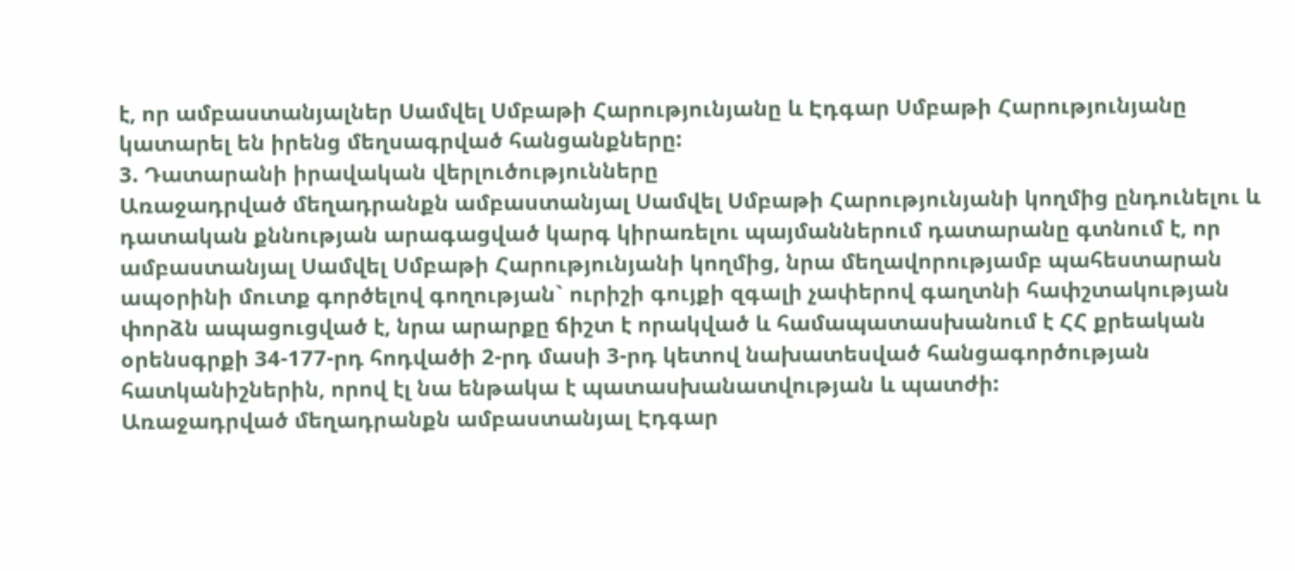է, որ ամբաստանյալներ Սամվել Սմբաթի Հարությունյանը և Էդգար Սմբաթի Հարությունյանը կատարել են իրենց մեղսագրված հանցանքները:
3. Դատարանի իրավական վերլուծությունները
Առաջադրված մեղադրանքն ամբաստանյալ Սամվել Սմբաթի Հարությունյանի կողմից ընդունելու և դատական քննության արագացված կարգ կիրառելու պայմաններում դատարանը գտնում է, որ ամբաստանյալ Սամվել Սմբաթի Հարությունյանի կողմից, նրա մեղավորությամբ պահեստարան ապօրինի մուտք գործելով գողության` ուրիշի գույքի զգալի չափերով գաղտնի հափշտակության փորձն ապացուցված է, նրա արարքը ճիշտ է որակված և համապատասխանում է ՀՀ քրեական օրենսգրքի 34-177-րդ հոդվածի 2-րդ մասի 3-րդ կետով նախատեսված հանցագործության հատկանիշներին, որով էլ նա ենթակա է պատասխանատվության և պատժի:
Առաջադրված մեղադրանքն ամբաստանյալ Էդգար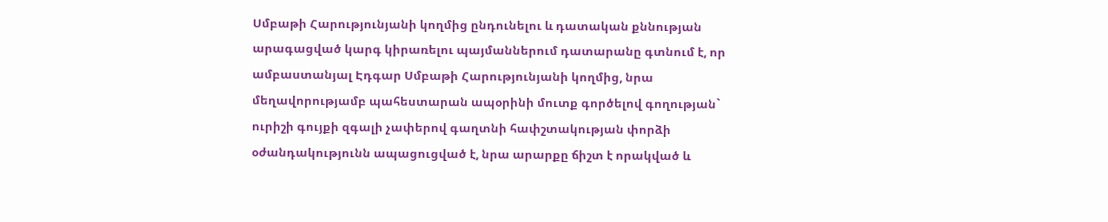Սմբաթի Հարությունյանի կողմից ընդունելու և դատական քննության արագացված կարգ կիրառելու պայմաններում դատարանը գտնում է, որ ամբաստանյալ Էդգար Սմբաթի Հարությունյանի կողմից, նրա մեղավորությամբ պահեստարան ապօրինի մուտք գործելով գողության` ուրիշի գույքի զգալի չափերով գաղտնի հափշտակության փորձի օժանդակությունն ապացուցված է, նրա արարքը ճիշտ է որակված և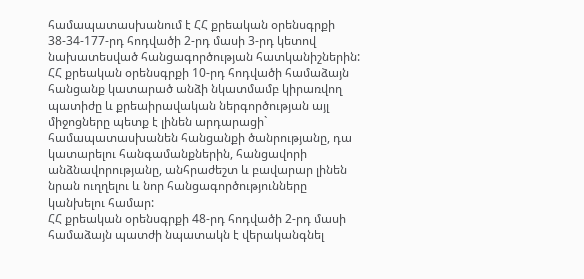համապատասխանում է ՀՀ քրեական օրենսգրքի 38-34-177-րդ հոդվածի 2-րդ մասի 3-րդ կետով նախատեսված հանցագործության հատկանիշներին:
ՀՀ քրեական օրենսգրքի 10-րդ հոդվածի համաձայն հանցանք կատարած անձի նկատմամբ կիրառվող պատիժը և քրեաիրավական ներգործության այլ միջոցները պետք է լինեն արդարացի` համապատասխանեն հանցանքի ծանրությանը, դա կատարելու հանգամանքներին, հանցավորի անձնավորությանը, անհրաժեշտ և բավարար լինեն նրան ուղղելու և նոր հանցագործությունները կանխելու համար:
ՀՀ քրեական օրենսգրքի 48-րդ հոդվածի 2-րդ մասի համաձայն պատժի նպատակն է վերականգնել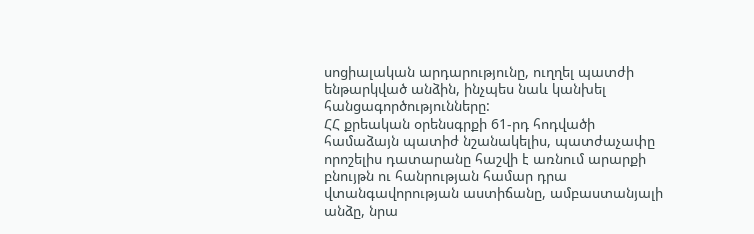սոցիալական արդարությունը, ուղղել պատժի ենթարկված անձին, ինչպես նաև կանխել հանցագործությունները:
ՀՀ քրեական օրենսգրքի 61-րդ հոդվածի համաձայն պատիժ նշանակելիս, պատժաչափը որոշելիս դատարանը հաշվի է առնում արարքի բնույթն ու հանրության համար դրա վտանգավորության աստիճանը, ամբաստանյալի անձը, նրա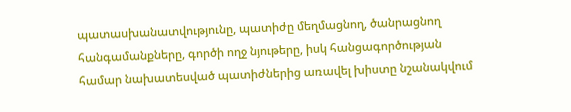պատասխանատվությունը, պատիժը մեղմացնող, ծանրացնող հանգամանքները, գործի ողջ նյութերը, իսկ հանցագործության համար նախատեսված պատիժներից առավել խիստը նշանակվում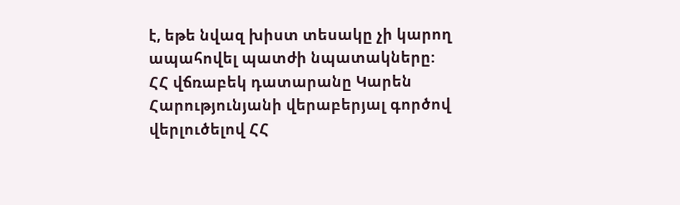է, եթե նվազ խիստ տեսակը չի կարող ապահովել պատժի նպատակները:
ՀՀ վճռաբեկ դատարանը Կարեն Հարությունյանի վերաբերյալ գործով վերլուծելով ՀՀ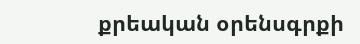քրեական օրենսգրքի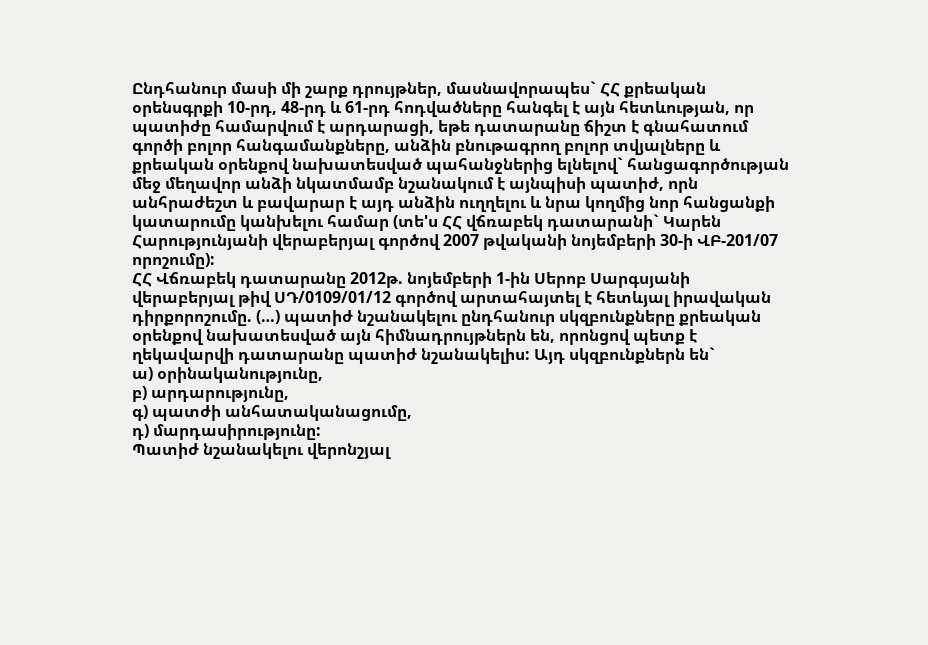Ընդհանուր մասի մի շարք դրույթներ, մասնավորապես` ՀՀ քրեական օրենսգրքի 10-րդ, 48-րդ և 61-րդ հոդվածները հանգել է այն հետևության, որ պատիժը համարվում է արդարացի, եթե դատարանը ճիշտ է գնահատում գործի բոլոր հանգամանքները, անձին բնութագրող բոլոր տվյալները և քրեական օրենքով նախատեսված պահանջներից ելնելով` հանցագործության մեջ մեղավոր անձի նկատմամբ նշանակում է այնպիսի պատիժ, որն անհրաժեշտ և բավարար է այդ անձին ուղղելու և նրա կողմից նոր հանցանքի կատարումը կանխելու համար (տե'ս ՀՀ վճռաբեկ դատարանի` Կարեն Հարությունյանի վերաբերյալ գործով 2007 թվականի նոյեմբերի 30-ի ՎԲ-201/07 որոշումը):
ՀՀ Վճռաբեկ դատարանը 2012թ. նոյեմբերի 1-ին Սերոբ Սարգսյանի վերաբերյալ թիվ ՍԴ/0109/01/12 գործով արտահայտել է հետևյալ իրավական դիրքորոշումը. (…) պատիժ նշանակելու ընդհանուր սկզբունքները քրեական օրենքով նախատեսված այն հիմնադրույթներն են, որոնցով պետք է ղեկավարվի դատարանը պատիժ նշանակելիս: Այդ սկզբունքներն են`
ա) օրինականությունը,
բ) արդարությունը,
գ) պատժի անհատականացումը,
դ) մարդասիրությունը:
Պատիժ նշանակելու վերոնշյալ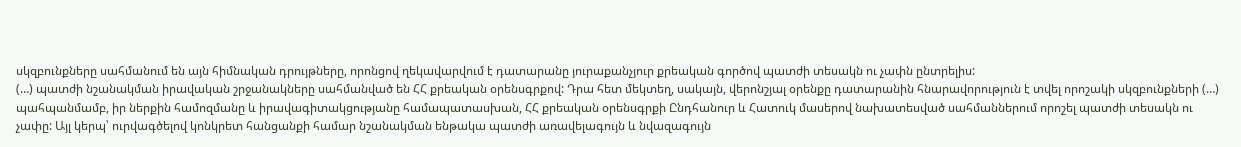սկզբունքները սահմանում են այն հիմնական դրույթները, որոնցով ղեկավարվում է դատարանը յուրաքանչյուր քրեական գործով պատժի տեսակն ու չափն ընտրելիս:
(…) պատժի նշանակման իրավական շրջանակները սահմանված են ՀՀ քրեական օրենսգրքով: Դրա հետ մեկտեղ, սակայն, վերոնշյալ օրենքը դատարանին հնարավորություն է տվել որոշակի սկզբունքների (…) պահպանմամբ, իր ներքին համոզմանը և իրավագիտակցությանը համապատասխան, ՀՀ քրեական օրենսգրքի Ընդհանուր և Հատուկ մասերով նախատեսված սահմաններում որոշել պատժի տեսակն ու չափը: Այլ կերպ՝ ուրվագծելով կոնկրետ հանցանքի համար նշանակման ենթակա պատժի առավելագույն և նվազագույն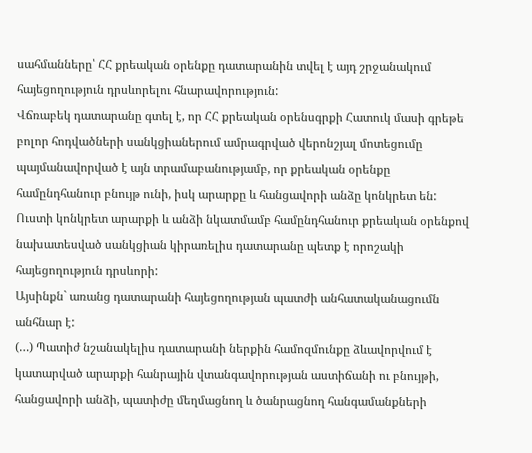սահմանները՝ ՀՀ քրեական օրենքը դատարանին տվել է այդ շրջանակում հայեցողություն դրսևորելու հնարավորություն:
Վճռաբեկ դատարանը գտել է, որ ՀՀ քրեական օրենսգրքի Հատուկ մասի գրեթե բոլոր հոդվածների սանկցիաներում ամրագրված վերոնշյալ մոտեցումը պայմանավորված է այն տրամաբանությամբ, որ քրեական օրենքը համընդհանուր բնույթ ունի, իսկ արարքը և հանցավորի անձը կոնկրետ են: Ուստի կոնկրետ արարքի և անձի նկատմամբ համընդհանուր քրեական օրենքով նախատեսված սանկցիան կիրառելիս դատարանը պետք է որոշակի հայեցողություն դրսևորի:
Այսինքն` առանց դատարանի հայեցողության պատժի անհատականացումն անհնար է:
(…) Պատիժ նշանակելիս դատարանի ներքին համոզմունքը ձևավորվում է կատարված արարքի հանրային վտանգավորության աստիճանի ու բնույթի, հանցավորի անձի, պատիժը մեղմացնող և ծանրացնող հանգամանքների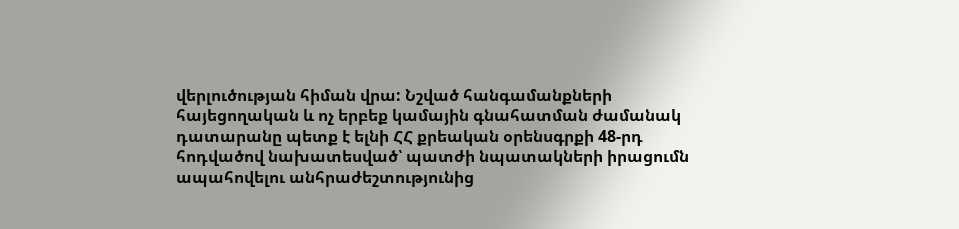վերլուծության հիման վրա: Նշված հանգամանքների հայեցողական և ոչ երբեք կամային գնահատման ժամանակ դատարանը պետք է ելնի ՀՀ քրեական օրենսգրքի 48-րդ հոդվածով նախատեսված՝ պատժի նպատակների իրացումն ապահովելու անհրաժեշտությունից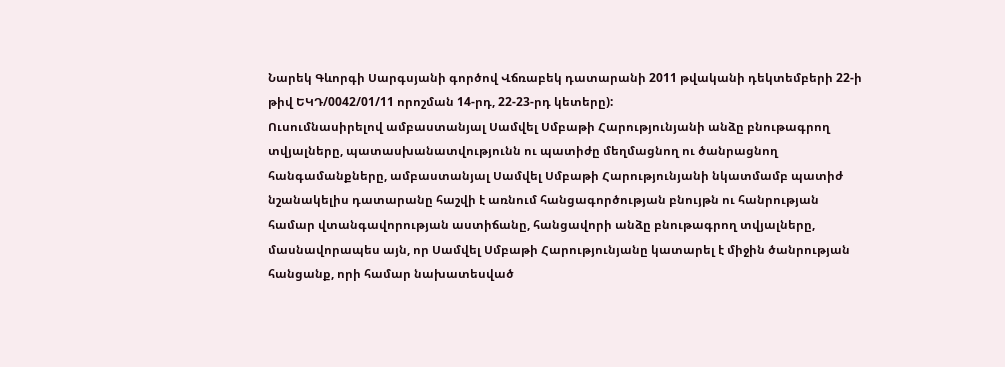Նարեկ Գևորգի Սարգսյանի գործով Վճռաբեկ դատարանի 2011 թվականի դեկտեմբերի 22-ի թիվ ԵԿԴ/0042/01/11 որոշման 14-րդ, 22-23-րդ կետերը):
Ուսումնասիրելով ամբաստանյալ Սամվել Սմբաթի Հարությունյանի անձը բնութագրող տվյալները, պատասխանատվությունն ու պատիժը մեղմացնող ու ծանրացնող հանգամանքները, ամբաստանյալ Սամվել Սմբաթի Հարությունյանի նկատմամբ պատիժ նշանակելիս դատարանը հաշվի է առնում հանցագործության բնույթն ու հանրության համար վտանգավորության աստիճանը, հանցավորի անձը բնութագրող տվյալները, մասնավորապես այն, որ Սամվել Սմբաթի Հարությունյանը կատարել է միջին ծանրության հանցանք, որի համար նախատեսված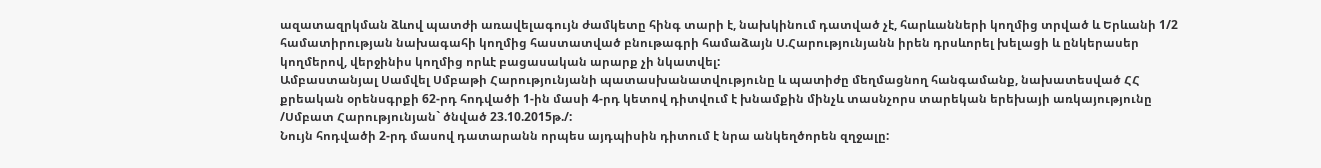ազատազրկման ձևով պատժի առավելագույն ժամկետը հինգ տարի է, նախկինում դատված չէ, հարևանների կողմից տրված և Երևանի 1/2 համատիրության նախագահի կողմից հաստատված բնութագրի համաձայն Ս.Հարությունյանն իրեն դրսևորել խելացի և ընկերասեր կողմերով, վերջինիս կողմից որևէ բացասական արարք չի նկատվել:
Ամբաստանյալ Սամվել Սմբաթի Հարությունյանի պատասխանատվությունը և պատիժը մեղմացնող հանգամանք, նախատեսված ՀՀ քրեական օրենսգրքի 62-րդ հոդվածի 1-ին մասի 4-րդ կետով դիտվում է խնամքին մինչև տասնչորս տարեկան երեխայի առկայությունը /Սմբատ Հարությունյան` ծնված 23.10.2015թ./:
Նույն հոդվածի 2-րդ մասով դատարանն որպես այդպիսին դիտում է նրա անկեղծորեն զղջալը: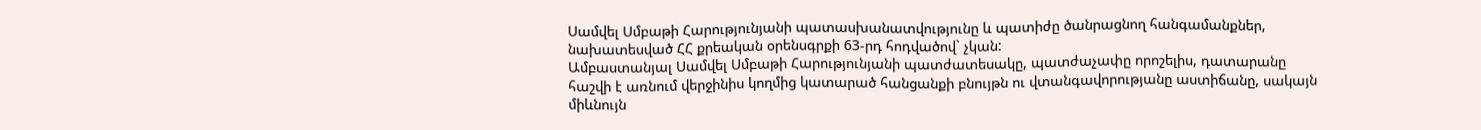Սամվել Սմբաթի Հարությունյանի պատասխանատվությունը և պատիժը ծանրացնող հանգամանքներ, նախատեսված ՀՀ քրեական օրենսգրքի 63-րդ հոդվածով` չկան:
Ամբաստանյալ Սամվել Սմբաթի Հարությունյանի պատժատեսակը, պատժաչափը որոշելիս, դատարանը հաշվի է առնում վերջինիս կողմից կատարած հանցանքի բնույթն ու վտանգավորությանը աստիճանը, սակայն միևնույն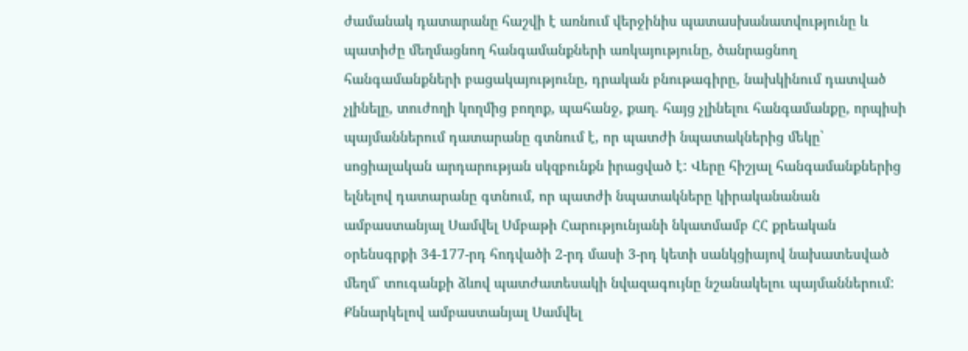ժամանակ դատարանը հաշվի է առնում վերջինիս պատասխանատվությունը և պատիժը մեղմացնող հանգամանքների առկայությունը, ծանրացնող հանգամանքների բացակայությունը, դրական բնութագիրը, նախկինում դատված չլինելը, տուժողի կողմից բողոք, պահանջ, քաղ. հայց չլինելու հանգամանքը, որպիսի պայմաններում դատարանը գտնում է, որ պատժի նպատակներից մեկը` սոցիալական արդարության սկզբունքն իրացված է: Վերը հիշյալ հանգամանքներից ելնելով դատարանը գտնում, որ պատժի նպատակները կիրականանան ամբաստանյալ Սամվել Սմբաթի Հարությունյանի նկատմամբ ՀՀ քրեական օրենսգրքի 34-177-րդ հոդվածի 2-րդ մասի 3-րդ կետի սանկցիայով նախատեսված մեղմ` տուգանքի ձևով պատժատեսակի նվազագույնը նշանակելու պայմաններում:
Քննարկելով ամբաստանյալ Սամվել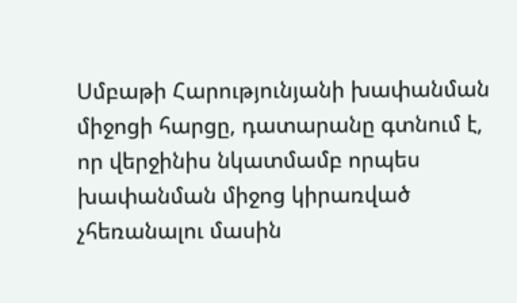Սմբաթի Հարությունյանի խափանման միջոցի հարցը, դատարանը գտնում է, որ վերջինիս նկատմամբ որպես խափանման միջոց կիրառված չհեռանալու մասին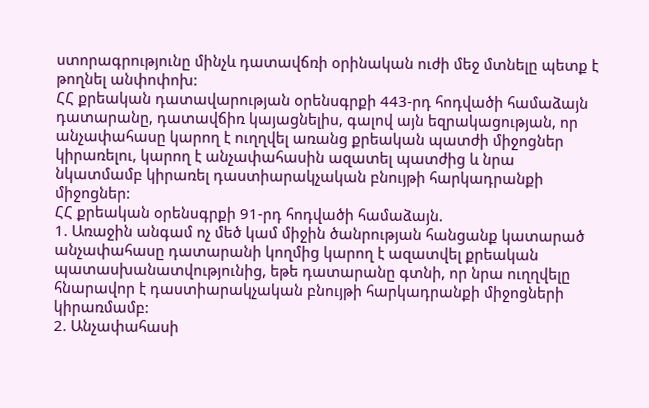ստորագրությունը մինչև դատավճռի օրինական ուժի մեջ մտնելը պետք է թողնել անփոփոխ:
ՀՀ քրեական դատավարության օրենսգրքի 443-րդ հոդվածի համաձայն դատարանը, դատավճիռ կայացնելիս, գալով այն եզրակացության, որ անչափահասը կարող է ուղղվել առանց քրեական պատժի միջոցներ կիրառելու, կարող է անչափահասին ազատել պատժից և նրա նկատմամբ կիրառել դաստիարակչական բնույթի հարկադրանքի միջոցներ:
ՀՀ քրեական օրենսգրքի 91-րդ հոդվածի համաձայն.
1. Առաջին անգամ ոչ մեծ կամ միջին ծանրության հանցանք կատարած անչափահասը դատարանի կողմից կարող է ազատվել քրեական պատասխանատվությունից, եթե դատարանը գտնի, որ նրա ուղղվելը հնարավոր է դաստիարակչական բնույթի հարկադրանքի միջոցների կիրառմամբ:
2. Անչափահասի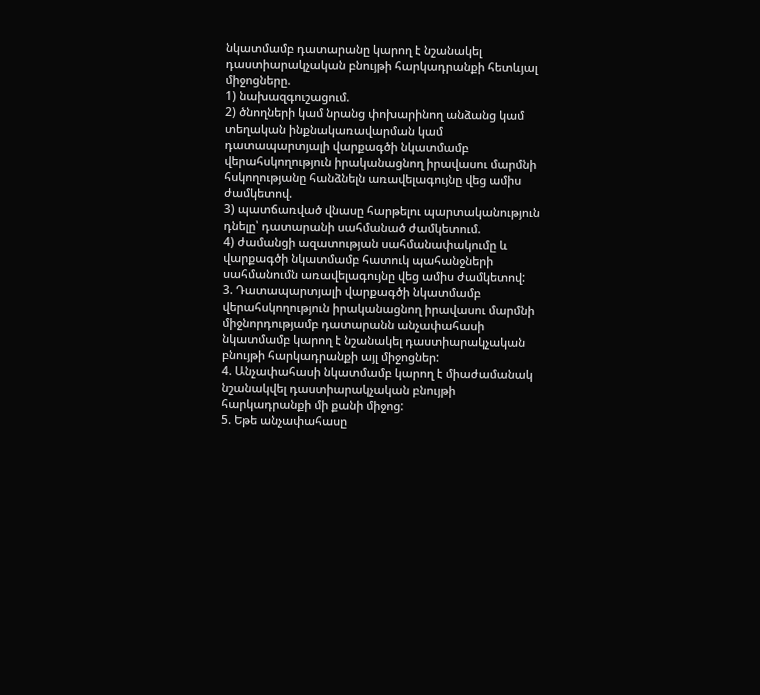նկատմամբ դատարանը կարող է նշանակել դաստիարակչական բնույթի հարկադրանքի հետևյալ միջոցները.
1) նախազգուշացում.
2) ծնողների կամ նրանց փոխարինող անձանց կամ տեղական ինքնակառավարման կամ դատապարտյալի վարքագծի նկատմամբ վերահսկողություն իրականացնող իրավասու մարմնի հսկողությանը հանձնելն առավելագույնը վեց ամիս ժամկետով.
3) պատճառված վնասը հարթելու պարտականություն դնելը՝ դատարանի սահմանած ժամկետում.
4) ժամանցի ազատության սահմանափակումը և վարքագծի նկատմամբ հատուկ պահանջների սահմանումն առավելագույնը վեց ամիս ժամկետով:
3. Դատապարտյալի վարքագծի նկատմամբ վերահսկողություն իրականացնող իրավասու մարմնի միջնորդությամբ դատարանն անչափահասի նկատմամբ կարող է նշանակել դաստիարակչական բնույթի հարկադրանքի այլ միջոցներ:
4. Անչափահասի նկատմամբ կարող է միաժամանակ նշանակվել դաստիարակչական բնույթի հարկադրանքի մի քանի միջոց:
5. Եթե անչափահասը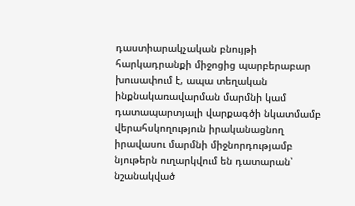դաստիարակչական բնույթի հարկադրանքի միջոցից պարբերաբար խուսափում է, ապա տեղական ինքնակառավարման մարմնի կամ դատապարտյալի վարքագծի նկատմամբ վերահսկողություն իրականացնող իրավասու մարմնի միջնորդությամբ նյութերն ուղարկվում են դատարան՝ նշանակված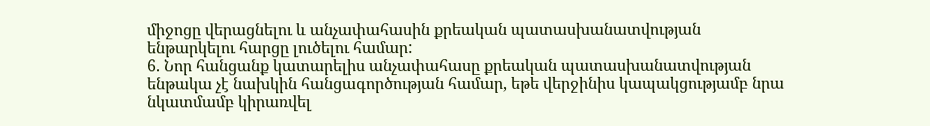միջոցը վերացնելու և անչափահասին քրեական պատասխանատվության ենթարկելու հարցը լուծելու համար:
6. Նոր հանցանք կատարելիս անչափահասը քրեական պատասխանատվության ենթակա չէ նախկին հանցագործության համար, եթե վերջինիս կապակցությամբ նրա նկատմամբ կիրառվել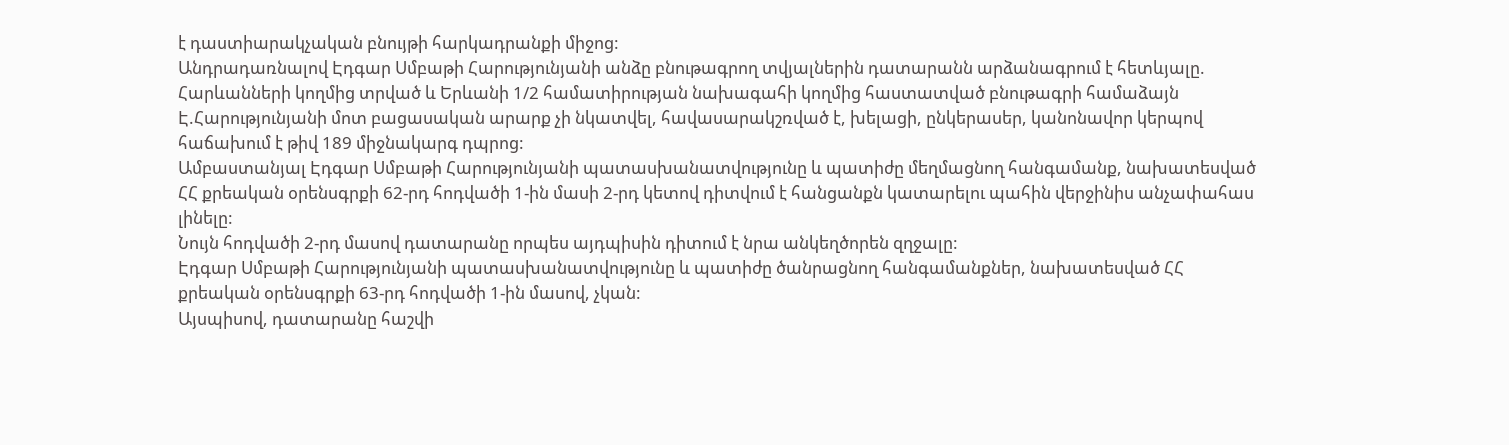է դաստիարակչական բնույթի հարկադրանքի միջոց:
Անդրադառնալով Էդգար Սմբաթի Հարությունյանի անձը բնութագրող տվյալներին դատարանն արձանագրում է հետևյալը.
Հարևանների կողմից տրված և Երևանի 1/2 համատիրության նախագահի կողմից հաստատված բնութագրի համաձայն Է.Հարությունյանի մոտ բացասական արարք չի նկատվել, հավասարակշռված է, խելացի, ընկերասեր, կանոնավոր կերպով հաճախում է թիվ 189 միջնակարգ դպրոց:
Ամբաստանյալ Էդգար Սմբաթի Հարությունյանի պատասխանատվությունը և պատիժը մեղմացնող հանգամանք, նախատեսված ՀՀ քրեական օրենսգրքի 62-րդ հոդվածի 1-ին մասի 2-րդ կետով դիտվում է հանցանքն կատարելու պահին վերջինիս անչափահաս լինելը:
Նույն հոդվածի 2-րդ մասով դատարանը որպես այդպիսին դիտում է նրա անկեղծորեն զղջալը:
Էդգար Սմբաթի Հարությունյանի պատասխանատվությունը և պատիժը ծանրացնող հանգամանքներ, նախատեսված ՀՀ քրեական օրենսգրքի 63-րդ հոդվածի 1-ին մասով, չկան:
Այսպիսով, դատարանը հաշվի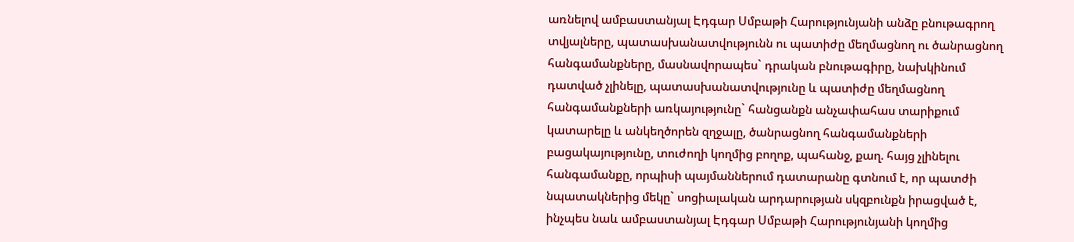առնելով ամբաստանյալ Էդգար Սմբաթի Հարությունյանի անձը բնութագրող տվյալները, պատասխանատվությունն ու պատիժը մեղմացնող ու ծանրացնող հանգամանքները, մասնավորապես` դրական բնութագիրը, նախկինում դատված չլինելը, պատասխանատվությունը և պատիժը մեղմացնող հանգամանքների առկայությունը` հանցանքն անչափահաս տարիքում կատարելը և անկեղծորեն զղջալը, ծանրացնող հանգամանքների բացակայությունը, տուժողի կողմից բողոք, պահանջ, քաղ. հայց չլինելու հանգամանքը, որպիսի պայմաններում դատարանը գտնում է, որ պատժի նպատակներից մեկը` սոցիալական արդարության սկզբունքն իրացված է, ինչպես նաև ամբաստանյալ Էդգար Սմբաթի Հարությունյանի կողմից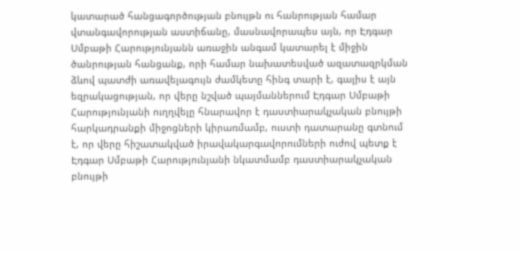կատարած հանցագործության բնույթն ու հանրության համար վտանգավորության աստիճանը, մասնավորապես այն, որ Էդգար Սմբաթի Հարությունյանն առաջին անգամ կատարել է միջին ծանրության հանցանք, որի համար նախատեսված ազատազրկման ձևով պատժի առավելագույն ժամկետը հինգ տարի է, գալիս է այն եզրակացության, որ վերը նշված պայմաններում Էդգար Սմբաթի Հարությունյանի ուղղվելը հնարավոր է դաստիարակչական բնույթի հարկադրանքի միջոցների կիրառմամբ, ուստի դատարանը գտնում է, որ վերը հիշատակված իրավակարգավորումների ուժով պետք է Էդգար Սմբաթի Հարությունյանի նկատմամբ դաստիարակչական բնույթի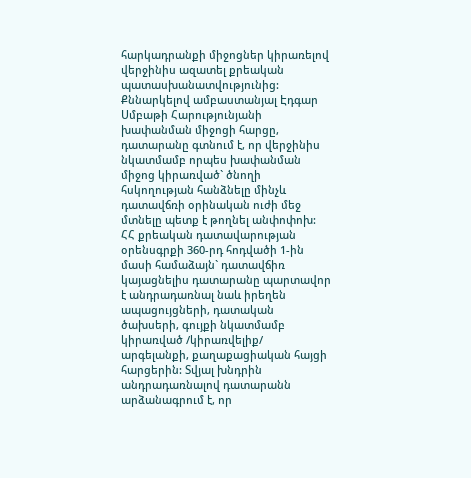հարկադրանքի միջոցներ կիրառելով վերջինիս ազատել քրեական պատասխանատվությունից:
Քննարկելով ամբաստանյալ Էդգար Սմբաթի Հարությունյանի խափանման միջոցի հարցը, դատարանը գտնում է, որ վերջինիս նկատմամբ որպես խափանման միջոց կիրառված` ծնողի հսկողության հանձնելը մինչև դատավճռի օրինական ուժի մեջ մտնելը պետք է թողնել անփոփոխ:
ՀՀ քրեական դատավարության օրենսգրքի 360-րդ հոդվածի 1-ին մասի համաձայն` դատավճիռ կայացնելիս դատարանը պարտավոր է անդրադառնալ նաև իրեղեն ապացույցների, դատական ծախսերի, գույքի նկատմամբ կիրառված /կիրառվելիք/ արգելանքի, քաղաքացիական հայցի հարցերին: Տվյալ խնդրին անդրադառնալով դատարանն արձանագրում է, որ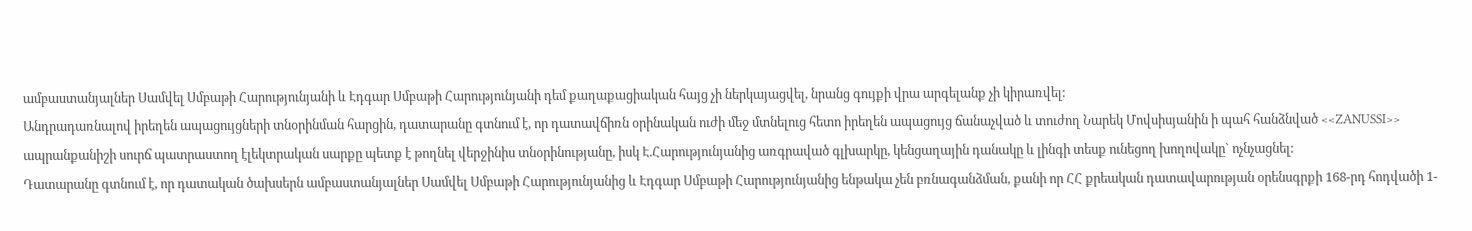ամբաստանյալներ Սամվել Սմբաթի Հարությունյանի և Էդգար Սմբաթի Հարությունյանի դեմ քաղաքացիական հայց չի ներկայացվել, նրանց գույքի վրա արգելանք չի կիրառվել:
Անդրադառնալով իրեղեն ապացույցների տնօրինման հարցին, դատարանը գտնում է, որ դատավճիռն օրինական ուժի մեջ մտնելուց հետո իրեղեն ապացույց ճանաչված և տուժող Նարեկ Մովսիսյանին ի պահ հանձնված <<ZANUSSI>> ապրանքանիշի սուրճ պատրաստող էլեկտրական սարքը պետք է թողնել վերջինիս տնօրինությանը, իսկ Է.Հարությունյանից առգրաված գլխարկը, կենցաղային դանակը և լինգի տեսք ունեցող խողովակը` ոչնչացնել:
Դատարանը գտնում է, որ դատական ծախսերն ամբաստանյալներ Սամվել Սմբաթի Հարությունյանից և Էդգար Սմբաթի Հարությունյանից ենթակա չեն բռնագանձման, քանի որ ՀՀ քրեական դատավարության օրենսգրքի 168-րդ հոդվածի 1-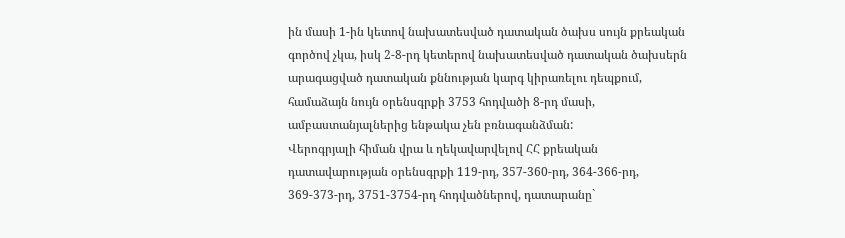ին մասի 1-ին կետով նախատեսված դատական ծախս սույն քրեական գործով չկա, իսկ 2-8-րդ կետերով նախատեսված դատական ծախսերն արագացված դատական քննության կարգ կիրառելու դեպքում, համաձայն նույն օրենսգրքի 3753 հոդվածի 8-րդ մասի, ամբաստանյալներից ենթակա չեն բռնագանձման:
Վերոգրյալի հիման վրա և ղեկավարվելով ՀՀ քրեական դատավարության օրենսգրքի 119-րդ, 357-360-րդ, 364-366-րդ, 369-373-րդ, 3751-3754-րդ հոդվածներով, դատարանը`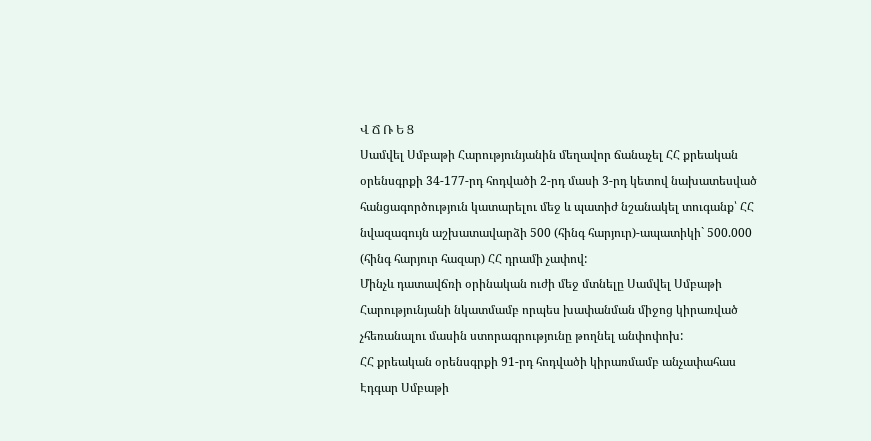Վ Ճ Ռ Ե Ց
Սամվել Սմբաթի Հարությունյանին մեղավոր ճանաչել ՀՀ քրեական օրենսգրքի 34-177-րդ հոդվածի 2-րդ մասի 3-րդ կետով նախատեսված հանցագործություն կատարելու մեջ և պատիժ նշանակել տուգանք՝ ՀՀ նվազագույն աշխատավարձի 500 (հինգ հարյուր)-ապատիկի` 500.000 (հինգ հարյուր հազար) ՀՀ դրամի չափով:
Մինչև դատավճռի օրինական ուժի մեջ մտնելը Սամվել Սմբաթի Հարությունյանի նկատմամբ որպես խափանման միջոց կիրառված չհեռանալու մասին ստորագրությունը թողնել անփոփոխ:
ՀՀ քրեական օրենսգրքի 91-րդ հոդվածի կիրառմամբ անչափահաս Էդգար Սմբաթի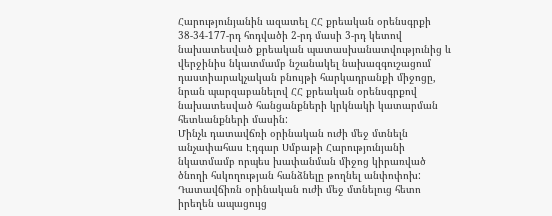Հարությունյանին ազատել ՀՀ քրեական օրենսգրքի 38-34-177-րդ հոդվածի 2-րդ մասի 3-րդ կետով նախատեսված քրեական պատասխանատվությունից և վերջինիս նկատմամբ նշանակել նախազգուշացում դաստիարակչական բնույթի հարկադրանքի միջոցը, նրան պարզաբանելով ՀՀ քրեական օրենսգրքով նախատեսված հանցանքների կրկնակի կատարման հետևանքների մասին:
Մինչև դատավճռի օրինական ուժի մեջ մտնելն անչափահաս Էդգար Սմբաթի Հարությունյանի նկատմամբ որպես խափանման միջոց կիրառված ծնողի հսկողության հանձնելը թողնել անփոփոխ:
Դատավճիռն օրինական ուժի մեջ մտնելուց հետո իրեղեն ապացույց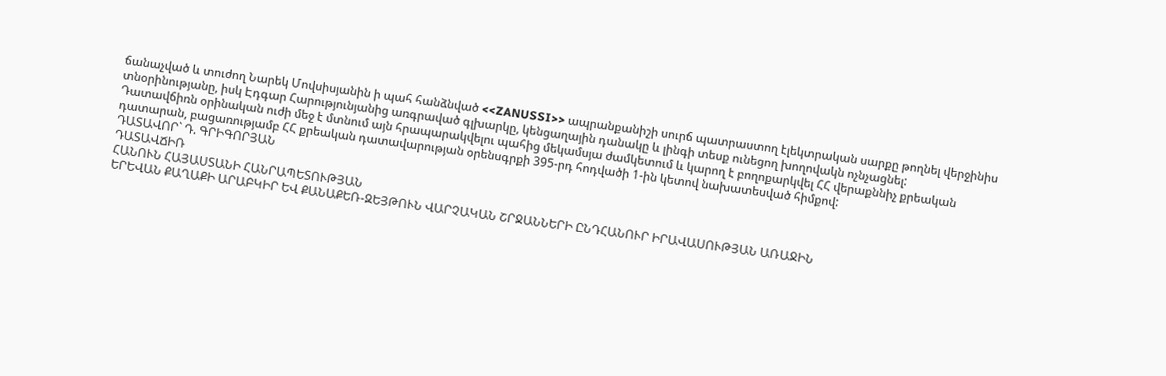ճանաչված և տուժող Նարեկ Մովսիսյանին ի պահ հանձնված <<ZANUSSI>> ապրանքանիշի սուրճ պատրաստող էլեկտրական սարքը թողնել վերջինիս տնօրինությանը, իսկ Էդգար Հարությունյանից առգրաված գլխարկը, կենցաղային դանակը և լինգի տեսք ունեցող խողովակն ոչնչացնել:
Դատավճիռն օրինական ուժի մեջ է մտնում այն հրապարակվելու պահից մեկամսյա ժամկետում և կարող է բողոքարկվել ՀՀ վերաքննիչ քրեական դատարան, բացառությամբ ՀՀ քրեական դատավարության օրենսգրքի 395-րդ հոդվածի 1-ին կետով նախատեսված հիմքով:
ԴԱՏԱՎՈՐ` Դ. ԳՐԻԳՈՐՅԱՆ
ԴԱՏԱՎՃԻՌ
ՀԱՆՈՒՆ ՀԱՅԱՍՏԱՆԻ ՀԱՆՐԱՊԵՏՈՒԹՅԱՆ
ԵՐԵՎԱՆ ՔԱՂԱՔԻ ԱՐԱԲԿԻՐ ԵՎ ՔԱՆԱՔԵՌ-ԶԵՅԹՈՒՆ ՎԱՐՉԱԿԱՆ ՇՐՋԱՆՆԵՐԻ ԸՆԴՀԱՆՈՒՐ ԻՐԱՎԱՍՈՒԹՅԱՆ ԱՌԱՋԻՆ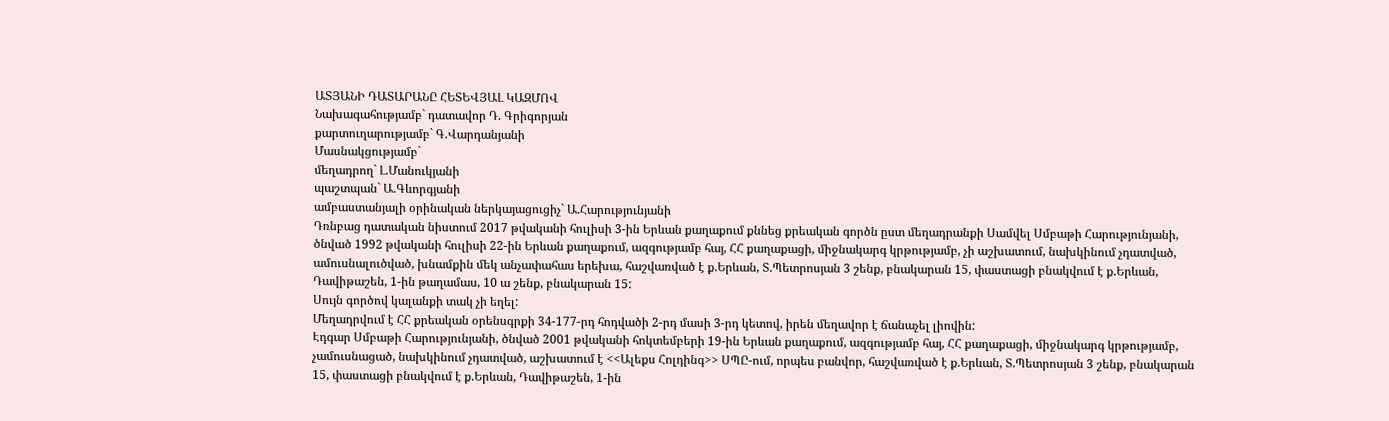ԱՏՅԱՆԻ ԴԱՏԱՐԱՆԸ ՀԵՏԵՎՅԱԼ ԿԱԶՄՈՎ
Նախագահությամբ` դատավոր Դ. Գրիգորյան
քարտուղարությամբ` Գ.Վարդանյանի
Մասնակցությամբ`
մեղադրող` Լ.Մանուկյանի
պաշտպան` Ա.Գևորգյանի
ամբաստանյալի օրինական ներկայացուցիչ` Ա.Հարությունյանի
Դռնբաց դատական նիստում 2017 թվականի հուլիսի 3-ին Երևան քաղաքում քննեց քրեական գործն ըստ մեղադրանքի Սամվել Սմբաթի Հարությունյանի, ծնված 1992 թվականի հուլիսի 22-ին Երևան քաղաքում, ազգությամբ հայ, ՀՀ քաղաքացի, միջնակարգ կրթությամբ, չի աշխատում, նախկինում չդատված, ամուսնալուծված, խնամքին մեկ անչափահաս երեխա, հաշվառված է ք.Երևան, Տ.Պետրոսյան 3 շենք, բնակարան 15, փաստացի բնակվում է ք.Երևան, Դավիթաշեն, 1-ին թաղամաս, 10 ա շենք, բնակարան 15:
Սույն գործով կալանքի տակ չի եղել:
Մեղադրվում է ՀՀ քրեական օրենսգրքի 34-177-րդ հոդվածի 2-րդ մասի 3-րդ կետով, իրեն մեղավոր է ճանաչել լիովին:
Էդգար Սմբաթի Հարությունյանի, ծնված 2001 թվականի հոկտեմբերի 19-ին Երևան քաղաքում, ազգությամբ հայ, ՀՀ քաղաքացի, միջնակարգ կրթությամբ, չամուսնացած, նախկինում չդատված, աշխատում է <<Ալեքս Հոլդինգ>> ՍՊԸ-ում, որպես բանվոր, հաշվառված է ք.Երևան, Տ.Պետրոսյան 3 շենք, բնակարան 15, փաստացի բնակվում է ք.Երևան, Դավիթաշեն, 1-ին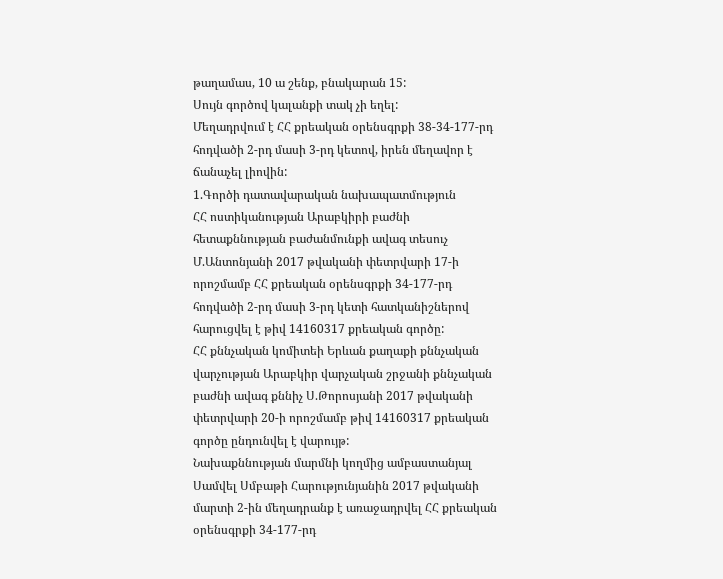թաղամաս, 10 ա շենք, բնակարան 15:
Սույն գործով կալանքի տակ չի եղել:
Մեղադրվում է ՀՀ քրեական օրենսգրքի 38-34-177-րդ հոդվածի 2-րդ մասի 3-րդ կետով, իրեն մեղավոր է ճանաչել լիովին:
1.Գործի դատավարական նախապատմություն
ՀՀ ոստիկանության Արաբկիրի բաժնի հետաքննության բաժանմունքի ավագ տեսուչ Մ.Անտոնյանի 2017 թվականի փետրվարի 17-ի որոշմամբ ՀՀ քրեական օրենսգրքի 34-177-րդ հոդվածի 2-րդ մասի 3-րդ կետի հատկանիշներով հարուցվել է թիվ 14160317 քրեական գործը:
ՀՀ քննչական կոմիտեի Երևան քաղաքի քննչական վարչության Արաբկիր վարչական շրջանի քննչական բաժնի ավագ քննիչ Ս.Թորոսյանի 2017 թվականի փետրվարի 20-ի որոշմամբ թիվ 14160317 քրեական գործը ընդունվել է վարույթ:
Նախաքննության մարմնի կողմից ամբաստանյալ Սամվել Սմբաթի Հարությունյանին 2017 թվականի մարտի 2-ին մեղադրանք է առաջադրվել ՀՀ քրեական օրենսգրքի 34-177-րդ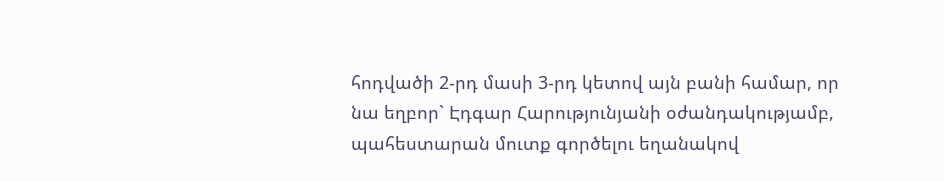հոդվածի 2-րդ մասի 3-րդ կետով այն բանի համար, որ նա եղբոր` Էդգար Հարությունյանի օժանդակությամբ, պահեստարան մուտք գործելու եղանակով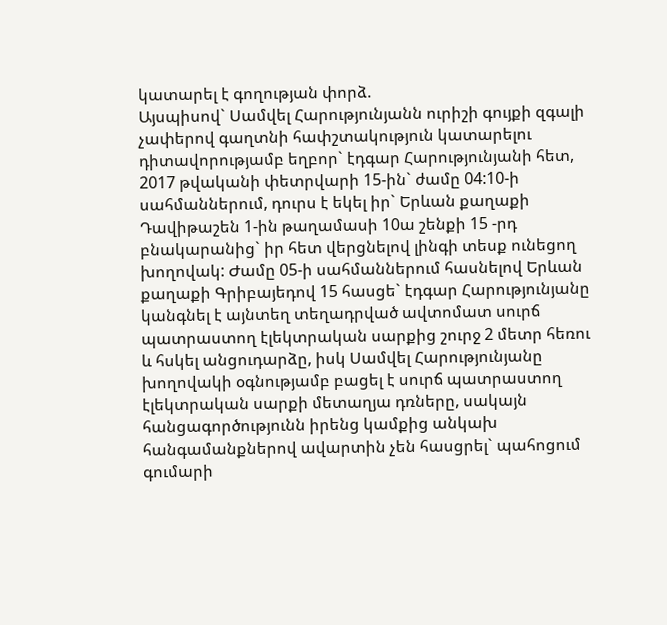կատարել է գողության փորձ.
Այսպիսով` Սամվել Հարությունյանն ուրիշի գույքի զգալի չափերով գաղտնի հափշտակություն կատարելու դիտավորությամբ եղբոր` էդգար Հարությունյանի հետ, 2017 թվականի փետրվարի 15-ին` ժամը 04:10-ի սահմաններում, դուրս է եկել իր` Երևան քաղաքի Դավիթաշեն 1-ին թաղամասի 10ա շենքի 15 -րդ բնակարանից` իր հետ վերցնելով լինգի տեսք ունեցող խողովակ: Ժամը 05-ի սահմաններում հասնելով Երևան քաղաքի Գրիբայեդով 15 հասցե` էդգար Հարությունյանը կանգնել է այնտեղ տեղադրված ավտոմատ սուրճ պատրաստող էլեկտրական սարքից շուրջ 2 մետր հեռու և հսկել անցուդարձը, իսկ Սամվել Հարությունյանը խողովակի օգնությամբ բացել է սուրճ պատրաստող էլեկտրական սարքի մետաղյա դռները, սակայն հանցագործությունն իրենց կամքից անկախ հանգամանքներով ավարտին չեն հասցրել` պահոցում գումարի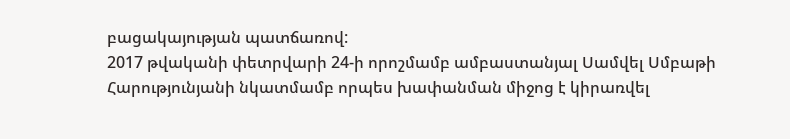բացակայության պատճառով:
2017 թվականի փետրվարի 24-ի որոշմամբ ամբաստանյալ Սամվել Սմբաթի Հարությունյանի նկատմամբ որպես խափանման միջոց է կիրառվել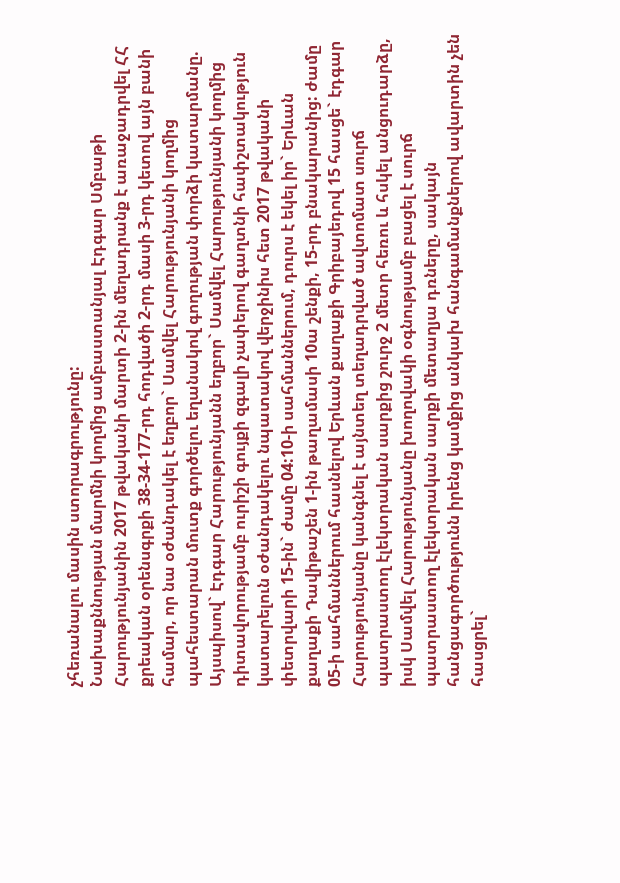չհեռանալու մասին ստորագրությունը:
Նախաքննության մարմնի կողմից ամբաստանյալ Էդգար Սմբաթի Հարությունյանին 2017 թվականի մարտի 2-ին մեղադրանք է առաջադրվել ՀՀ քրեական օրենսգրքի 38-34-177-րդ հոդվածի 2-րդ մասի 3-րդ կետով այն բանի համար, որ նա օժանդակել է եղբոր` Սամվել Հարությունյանի կողմից պահեստարան մուտք գործելու եղանակով գողության փորձի կատարմանը.
Այսպիսով` Էդգար Հարությունյանն եղբոր` Սամվել Հարությունյանի կողմից դիտավորությամբ ուրիշի գույքի զգալի չափերով գաղտնի հափշտակություն կատարելուն օժանդակելու նպատակով վերջինիս հետ 2017 թվականի փետրվարի 15-ին` ժամը 04:10-ի սահմաններում, դուրս է եկել իր` Երևան քաղաքի Դավիթաշեն 1-ին թաղամասի 10ա շենքի, 15-րդ բնակարանից: ժամը 05-ի սահմաններում հասնելով Երևան քաղաքի Գրիբայեդով 15 հասցե` էդգար Հարությունյանը կանգնել է այնտեղ տեղադրված ավտոմատ սուրճ պատրաստող էլեկտրական սարքից շուրջ 2 մետր հեռու և հսկել անցուդարձը, իսկ Սամվել Հարությունյանը խողովակի օգնությամբ բացել է սուրճ պատրաստող էլեկտրական սարքի մետաղյա դռները, սակայն հանցագործությունն իրենց կամքից անկախ հանգամանքներով ավարտին չեն հասցրել`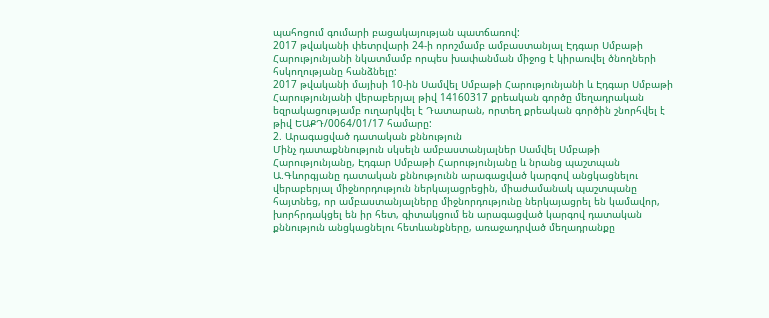պահոցում գումարի բացակայության պատճառով:
2017 թվականի փետրվարի 24-ի որոշմամբ ամբաստանյալ Էդգար Սմբաթի Հարությունյանի նկատմամբ որպես խափանման միջոց է կիրառվել ծնողների հսկողությանը հանձնելը:
2017 թվականի մայիսի 10-ին Սամվել Սմբաթի Հարությունյանի և Էդգար Սմբաթի Հարությունյանի վերաբերյալ թիվ 14160317 քրեական գործը մեղադրական եզրակացությամբ ուղարկվել է Դատարան, որտեղ քրեական գործին շնորհվել է թիվ ԵԱՔԴ/0064/01/17 համարը:
2. Արագացված դատական քննություն
Մինչ դատաքննություն սկսելն ամբաստանյալներ Սամվել Սմբաթի Հարությունյանը, Էդգար Սմբաթի Հարությունյանը և նրանց պաշտպան Ա.Գևորգյանը դատական քննությունն արագացված կարգով անցկացնելու վերաբերյալ միջնորդություն ներկայացրեցին, միաժամանակ պաշտպանը հայտնեց, որ ամբաստանյալները միջնորդությունը ներկայացրել են կամավոր, խորհրդակցել են իր հետ, գիտակցում են արագացված կարգով դատական քննություն անցկացնելու հետևանքները, առաջադրված մեղադրանքը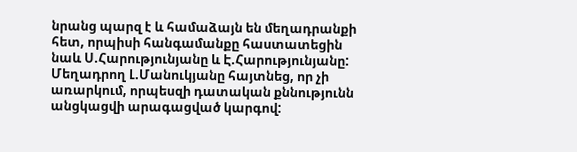նրանց պարզ է և համաձայն են մեղադրանքի հետ, որպիսի հանգամանքը հաստատեցին նաև Ս.Հարությունյանը և Է.Հարությունյանը:
Մեղադրող Լ.Մանուկյանը հայտնեց, որ չի առարկում, որպեսզի դատական քննությունն անցկացվի արագացված կարգով: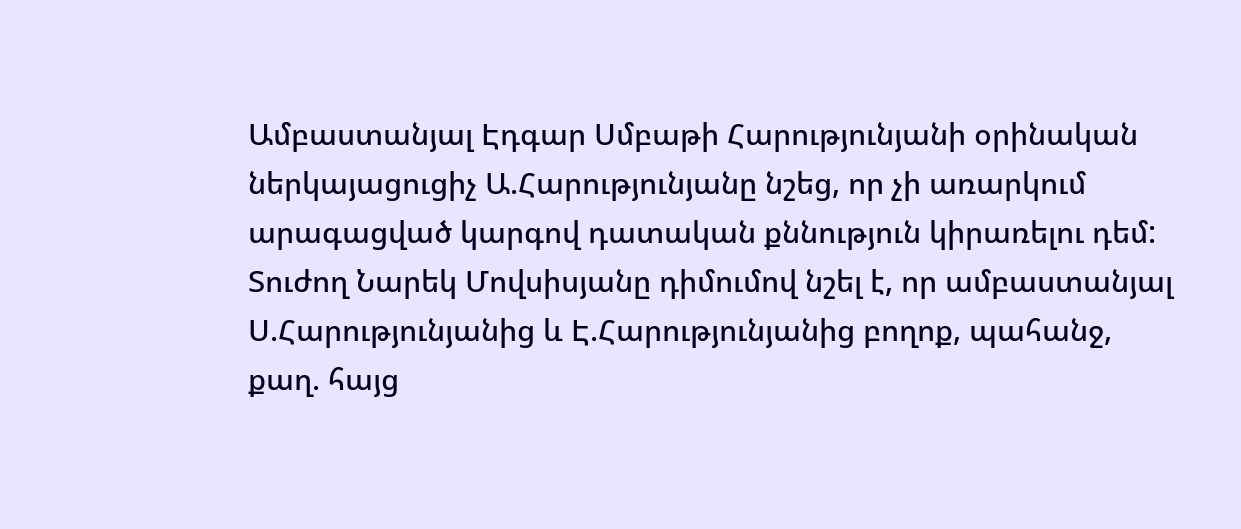Ամբաստանյալ Էդգար Սմբաթի Հարությունյանի օրինական ներկայացուցիչ Ա.Հարությունյանը նշեց, որ չի առարկում արագացված կարգով դատական քննություն կիրառելու դեմ:
Տուժող Նարեկ Մովսիսյանը դիմումով նշել է, որ ամբաստանյալ Ս.Հարությունյանից և Է.Հարությունյանից բողոք, պահանջ, քաղ. հայց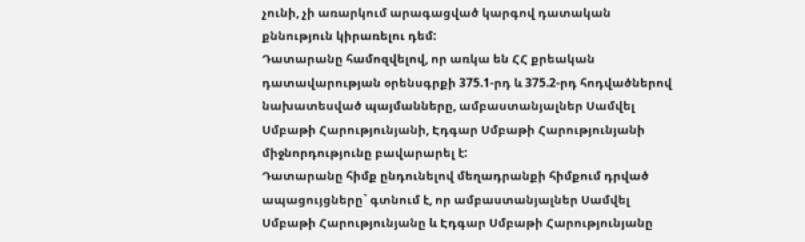չունի, չի առարկում արագացված կարգով դատական քննություն կիրառելու դեմ:
Դատարանը համոզվելով, որ առկա են ՀՀ քրեական դատավարության օրենսգրքի 375.1-րդ և 375.2-րդ հոդվածներով նախատեսված պայմանները, ամբաստանյալներ Սամվել Սմբաթի Հարությունյանի, Էդգար Սմբաթի Հարությունյանի միջնորդությունը բավարարել է:
Դատարանը հիմք ընդունելով մեղադրանքի հիմքում դրված ապացույցները` գտնում է, որ ամբաստանյալներ Սամվել Սմբաթի Հարությունյանը և Էդգար Սմբաթի Հարությունյանը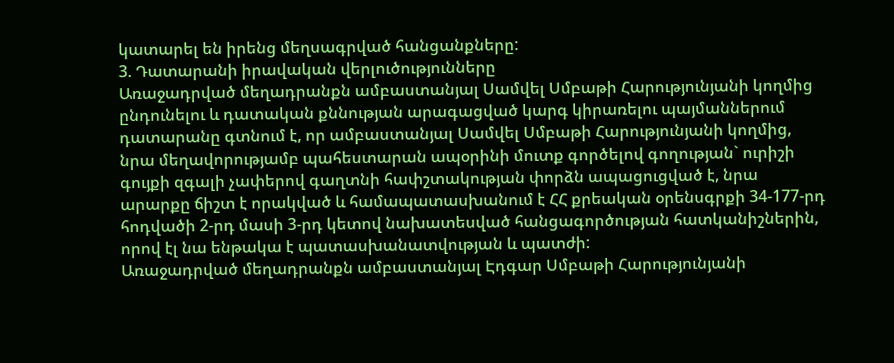կատարել են իրենց մեղսագրված հանցանքները:
3. Դատարանի իրավական վերլուծությունները
Առաջադրված մեղադրանքն ամբաստանյալ Սամվել Սմբաթի Հարությունյանի կողմից ընդունելու և դատական քննության արագացված կարգ կիրառելու պայմաններում դատարանը գտնում է, որ ամբաստանյալ Սամվել Սմբաթի Հարությունյանի կողմից, նրա մեղավորությամբ պահեստարան ապօրինի մուտք գործելով գողության` ուրիշի գույքի զգալի չափերով գաղտնի հափշտակության փորձն ապացուցված է, նրա արարքը ճիշտ է որակված և համապատասխանում է ՀՀ քրեական օրենսգրքի 34-177-րդ հոդվածի 2-րդ մասի 3-րդ կետով նախատեսված հանցագործության հատկանիշներին, որով էլ նա ենթակա է պատասխանատվության և պատժի:
Առաջադրված մեղադրանքն ամբաստանյալ Էդգար Սմբաթի Հարությունյանի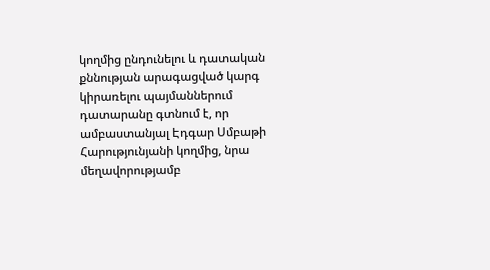կողմից ընդունելու և դատական քննության արագացված կարգ կիրառելու պայմաններում դատարանը գտնում է, որ ամբաստանյալ Էդգար Սմբաթի Հարությունյանի կողմից, նրա մեղավորությամբ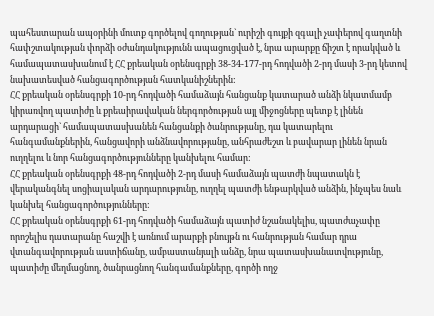պահեստարան ապօրինի մուտք գործելով գողության` ուրիշի գույքի զգալի չափերով գաղտնի հափշտակության փորձի օժանդակությունն ապացուցված է, նրա արարքը ճիշտ է որակված և համապատասխանում է ՀՀ քրեական օրենսգրքի 38-34-177-րդ հոդվածի 2-րդ մասի 3-րդ կետով նախատեսված հանցագործության հատկանիշներին:
ՀՀ քրեական օրենսգրքի 10-րդ հոդվածի համաձայն հանցանք կատարած անձի նկատմամբ կիրառվող պատիժը և քրեաիրավական ներգործության այլ միջոցները պետք է լինեն արդարացի` համապատասխանեն հանցանքի ծանրությանը, դա կատարելու հանգամանքներին, հանցավորի անձնավորությանը, անհրաժեշտ և բավարար լինեն նրան ուղղելու և նոր հանցագործությունները կանխելու համար:
ՀՀ քրեական օրենսգրքի 48-րդ հոդվածի 2-րդ մասի համաձայն պատժի նպատակն է վերականգնել սոցիալական արդարությունը, ուղղել պատժի ենթարկված անձին, ինչպես նաև կանխել հանցագործությունները:
ՀՀ քրեական օրենսգրքի 61-րդ հոդվածի համաձայն պատիժ նշանակելիս, պատժաչափը որոշելիս դատարանը հաշվի է առնում արարքի բնույթն ու հանրության համար դրա վտանգավորության աստիճանը, ամբաստանյալի անձը, նրա պատասխանատվությունը, պատիժը մեղմացնող, ծանրացնող հանգամանքները, գործի ողջ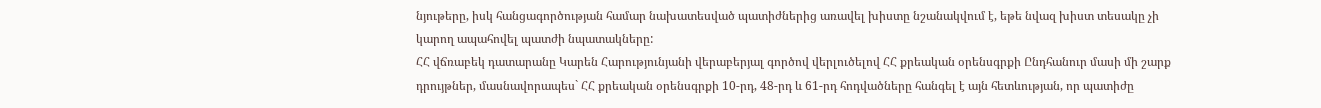նյութերը, իսկ հանցագործության համար նախատեսված պատիժներից առավել խիստը նշանակվում է, եթե նվազ խիստ տեսակը չի կարող ապահովել պատժի նպատակները:
ՀՀ վճռաբեկ դատարանը Կարեն Հարությունյանի վերաբերյալ գործով վերլուծելով ՀՀ քրեական օրենսգրքի Ընդհանուր մասի մի շարք դրույթներ, մասնավորապես` ՀՀ քրեական օրենսգրքի 10-րդ, 48-րդ և 61-րդ հոդվածները հանգել է այն հետևության, որ պատիժը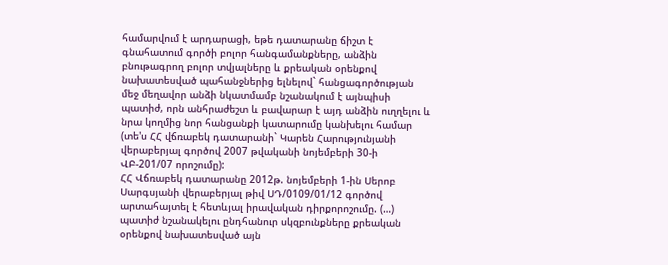համարվում է արդարացի, եթե դատարանը ճիշտ է գնահատում գործի բոլոր հանգամանքները, անձին բնութագրող բոլոր տվյալները և քրեական օրենքով նախատեսված պահանջներից ելնելով` հանցագործության մեջ մեղավոր անձի նկատմամբ նշանակում է այնպիսի պատիժ, որն անհրաժեշտ և բավարար է այդ անձին ուղղելու և նրա կողմից նոր հանցանքի կատարումը կանխելու համար (տե'ս ՀՀ վճռաբեկ դատարանի` Կարեն Հարությունյանի վերաբերյալ գործով 2007 թվականի նոյեմբերի 30-ի ՎԲ-201/07 որոշումը):
ՀՀ Վճռաբեկ դատարանը 2012թ. նոյեմբերի 1-ին Սերոբ Սարգսյանի վերաբերյալ թիվ ՍԴ/0109/01/12 գործով արտահայտել է հետևյալ իրավական դիրքորոշումը. (…) պատիժ նշանակելու ընդհանուր սկզբունքները քրեական օրենքով նախատեսված այն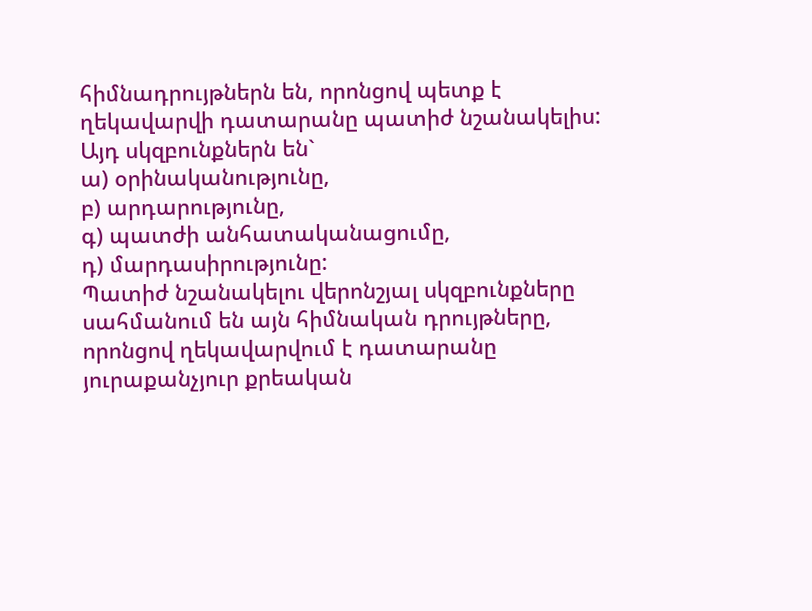հիմնադրույթներն են, որոնցով պետք է ղեկավարվի դատարանը պատիժ նշանակելիս: Այդ սկզբունքներն են`
ա) օրինականությունը,
բ) արդարությունը,
գ) պատժի անհատականացումը,
դ) մարդասիրությունը:
Պատիժ նշանակելու վերոնշյալ սկզբունքները սահմանում են այն հիմնական դրույթները, որոնցով ղեկավարվում է դատարանը յուրաքանչյուր քրեական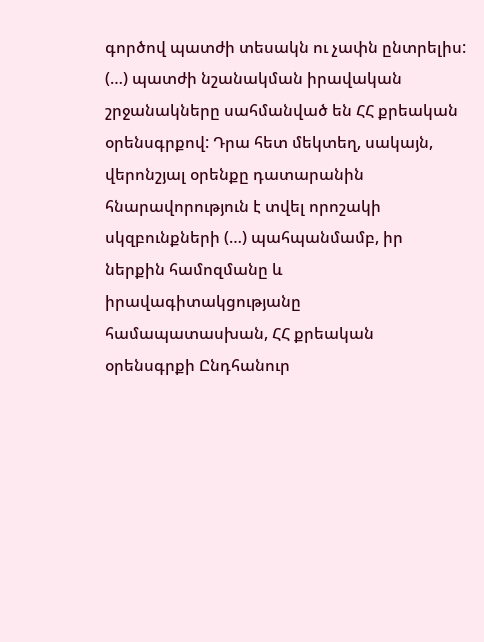գործով պատժի տեսակն ու չափն ընտրելիս:
(…) պատժի նշանակման իրավական շրջանակները սահմանված են ՀՀ քրեական օրենսգրքով: Դրա հետ մեկտեղ, սակայն, վերոնշյալ օրենքը դատարանին հնարավորություն է տվել որոշակի սկզբունքների (…) պահպանմամբ, իր ներքին համոզմանը և իրավագիտակցությանը համապատասխան, ՀՀ քրեական օրենսգրքի Ընդհանուր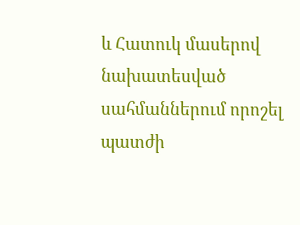և Հատուկ մասերով նախատեսված սահմաններում որոշել պատժի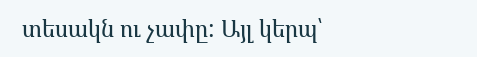տեսակն ու չափը: Այլ կերպ՝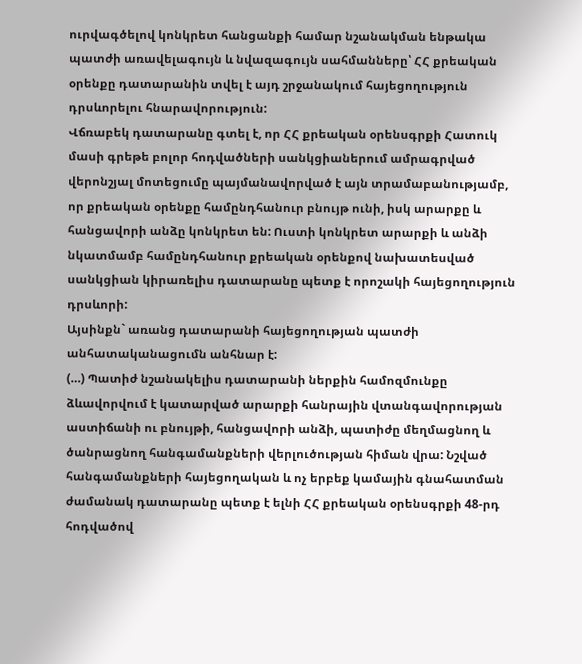ուրվագծելով կոնկրետ հանցանքի համար նշանակման ենթակա պատժի առավելագույն և նվազագույն սահմանները՝ ՀՀ քրեական օրենքը դատարանին տվել է այդ շրջանակում հայեցողություն դրսևորելու հնարավորություն:
Վճռաբեկ դատարանը գտել է, որ ՀՀ քրեական օրենսգրքի Հատուկ մասի գրեթե բոլոր հոդվածների սանկցիաներում ամրագրված վերոնշյալ մոտեցումը պայմանավորված է այն տրամաբանությամբ, որ քրեական օրենքը համընդհանուր բնույթ ունի, իսկ արարքը և հանցավորի անձը կոնկրետ են: Ուստի կոնկրետ արարքի և անձի նկատմամբ համընդհանուր քրեական օրենքով նախատեսված սանկցիան կիրառելիս դատարանը պետք է որոշակի հայեցողություն դրսևորի:
Այսինքն` առանց դատարանի հայեցողության պատժի անհատականացումն անհնար է:
(…) Պատիժ նշանակելիս դատարանի ներքին համոզմունքը ձևավորվում է կատարված արարքի հանրային վտանգավորության աստիճանի ու բնույթի, հանցավորի անձի, պատիժը մեղմացնող և ծանրացնող հանգամանքների վերլուծության հիման վրա: Նշված հանգամանքների հայեցողական և ոչ երբեք կամային գնահատման ժամանակ դատարանը պետք է ելնի ՀՀ քրեական օրենսգրքի 48-րդ հոդվածով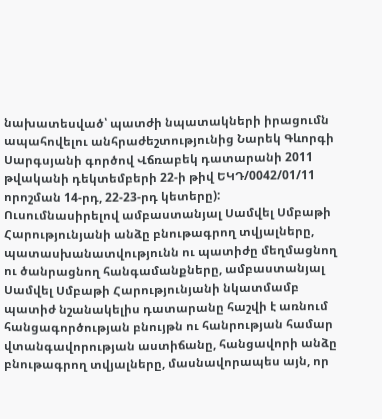նախատեսված՝ պատժի նպատակների իրացումն ապահովելու անհրաժեշտությունից Նարեկ Գևորգի Սարգսյանի գործով Վճռաբեկ դատարանի 2011 թվականի դեկտեմբերի 22-ի թիվ ԵԿԴ/0042/01/11 որոշման 14-րդ, 22-23-րդ կետերը):
Ուսումնասիրելով ամբաստանյալ Սամվել Սմբաթի Հարությունյանի անձը բնութագրող տվյալները, պատասխանատվությունն ու պատիժը մեղմացնող ու ծանրացնող հանգամանքները, ամբաստանյալ Սամվել Սմբաթի Հարությունյանի նկատմամբ պատիժ նշանակելիս դատարանը հաշվի է առնում հանցագործության բնույթն ու հանրության համար վտանգավորության աստիճանը, հանցավորի անձը բնութագրող տվյալները, մասնավորապես այն, որ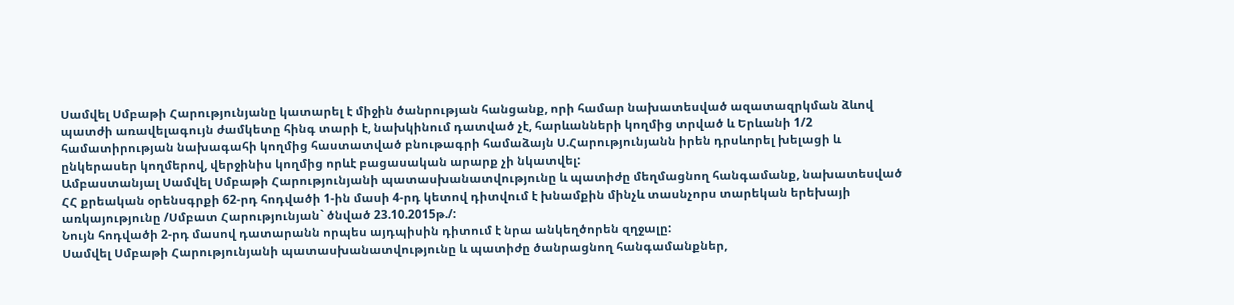Սամվել Սմբաթի Հարությունյանը կատարել է միջին ծանրության հանցանք, որի համար նախատեսված ազատազրկման ձևով պատժի առավելագույն ժամկետը հինգ տարի է, նախկինում դատված չէ, հարևանների կողմից տրված և Երևանի 1/2 համատիրության նախագահի կողմից հաստատված բնութագրի համաձայն Ս.Հարությունյանն իրեն դրսևորել խելացի և ընկերասեր կողմերով, վերջինիս կողմից որևէ բացասական արարք չի նկատվել:
Ամբաստանյալ Սամվել Սմբաթի Հարությունյանի պատասխանատվությունը և պատիժը մեղմացնող հանգամանք, նախատեսված ՀՀ քրեական օրենսգրքի 62-րդ հոդվածի 1-ին մասի 4-րդ կետով դիտվում է խնամքին մինչև տասնչորս տարեկան երեխայի առկայությունը /Սմբատ Հարությունյան` ծնված 23.10.2015թ./:
Նույն հոդվածի 2-րդ մասով դատարանն որպես այդպիսին դիտում է նրա անկեղծորեն զղջալը:
Սամվել Սմբաթի Հարությունյանի պատասխանատվությունը և պատիժը ծանրացնող հանգամանքներ,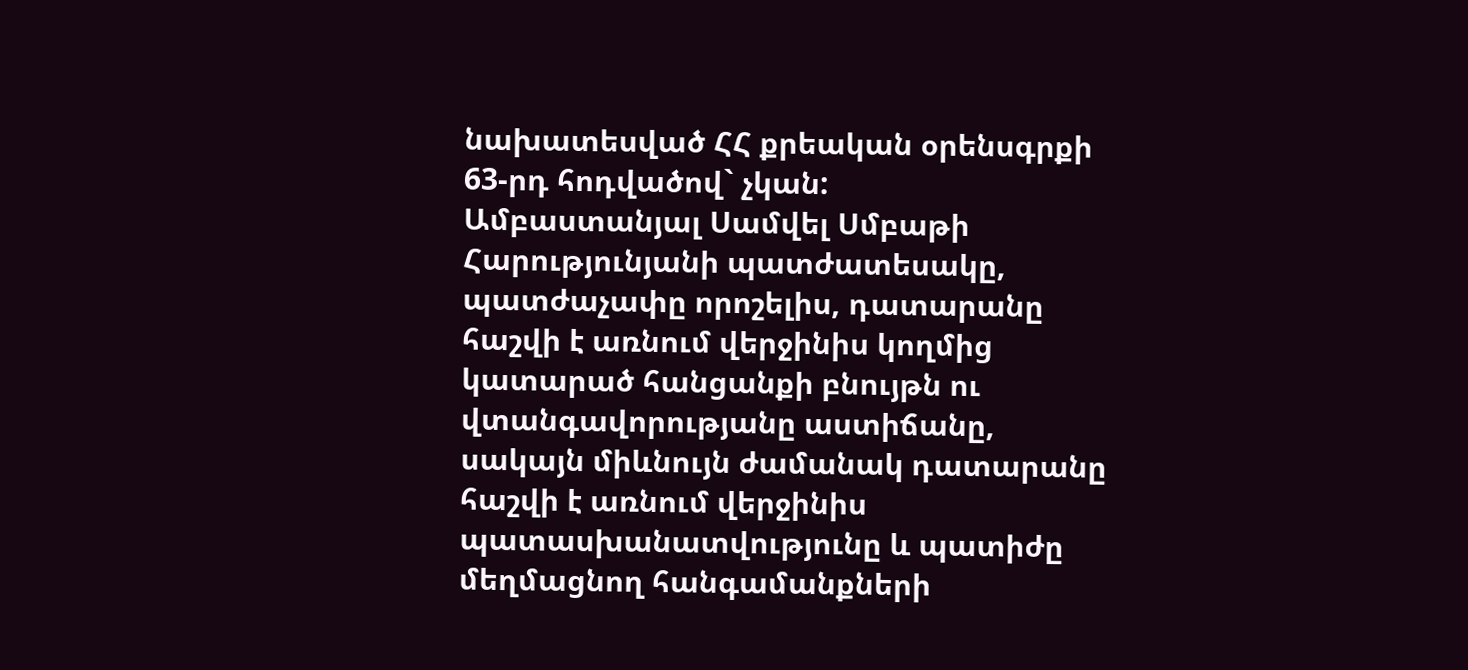նախատեսված ՀՀ քրեական օրենսգրքի 63-րդ հոդվածով` չկան:
Ամբաստանյալ Սամվել Սմբաթի Հարությունյանի պատժատեսակը, պատժաչափը որոշելիս, դատարանը հաշվի է առնում վերջինիս կողմից կատարած հանցանքի բնույթն ու վտանգավորությանը աստիճանը, սակայն միևնույն ժամանակ դատարանը հաշվի է առնում վերջինիս պատասխանատվությունը և պատիժը մեղմացնող հանգամանքների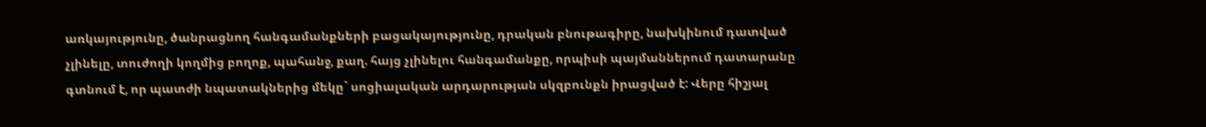առկայությունը, ծանրացնող հանգամանքների բացակայությունը, դրական բնութագիրը, նախկինում դատված չլինելը, տուժողի կողմից բողոք, պահանջ, քաղ. հայց չլինելու հանգամանքը, որպիսի պայմաններում դատարանը գտնում է, որ պատժի նպատակներից մեկը` սոցիալական արդարության սկզբունքն իրացված է: Վերը հիշյալ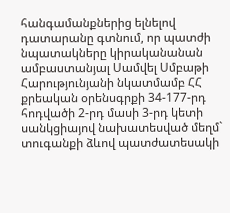հանգամանքներից ելնելով դատարանը գտնում, որ պատժի նպատակները կիրականանան ամբաստանյալ Սամվել Սմբաթի Հարությունյանի նկատմամբ ՀՀ քրեական օրենսգրքի 34-177-րդ հոդվածի 2-րդ մասի 3-րդ կետի սանկցիայով նախատեսված մեղմ` տուգանքի ձևով պատժատեսակի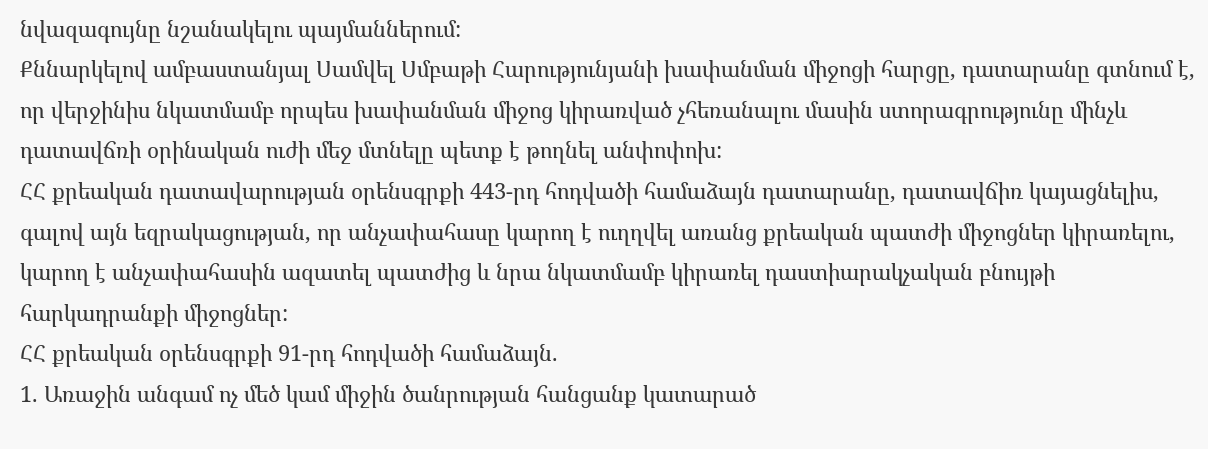նվազագույնը նշանակելու պայմաններում:
Քննարկելով ամբաստանյալ Սամվել Սմբաթի Հարությունյանի խափանման միջոցի հարցը, դատարանը գտնում է, որ վերջինիս նկատմամբ որպես խափանման միջոց կիրառված չհեռանալու մասին ստորագրությունը մինչև դատավճռի օրինական ուժի մեջ մտնելը պետք է թողնել անփոփոխ:
ՀՀ քրեական դատավարության օրենսգրքի 443-րդ հոդվածի համաձայն դատարանը, դատավճիռ կայացնելիս, գալով այն եզրակացության, որ անչափահասը կարող է ուղղվել առանց քրեական պատժի միջոցներ կիրառելու, կարող է անչափահասին ազատել պատժից և նրա նկատմամբ կիրառել դաստիարակչական բնույթի հարկադրանքի միջոցներ:
ՀՀ քրեական օրենսգրքի 91-րդ հոդվածի համաձայն.
1. Առաջին անգամ ոչ մեծ կամ միջին ծանրության հանցանք կատարած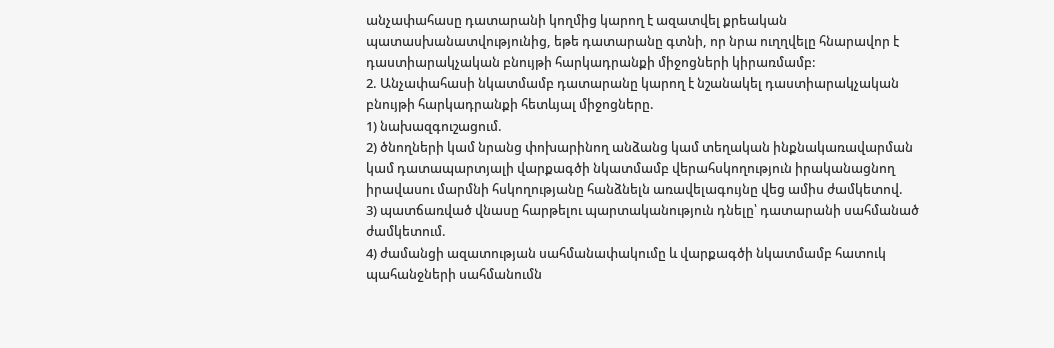անչափահասը դատարանի կողմից կարող է ազատվել քրեական պատասխանատվությունից, եթե դատարանը գտնի, որ նրա ուղղվելը հնարավոր է դաստիարակչական բնույթի հարկադրանքի միջոցների կիրառմամբ:
2. Անչափահասի նկատմամբ դատարանը կարող է նշանակել դաստիարակչական բնույթի հարկադրանքի հետևյալ միջոցները.
1) նախազգուշացում.
2) ծնողների կամ նրանց փոխարինող անձանց կամ տեղական ինքնակառավարման կամ դատապարտյալի վարքագծի նկատմամբ վերահսկողություն իրականացնող իրավասու մարմնի հսկողությանը հանձնելն առավելագույնը վեց ամիս ժամկետով.
3) պատճառված վնասը հարթելու պարտականություն դնելը՝ դատարանի սահմանած ժամկետում.
4) ժամանցի ազատության սահմանափակումը և վարքագծի նկատմամբ հատուկ պահանջների սահմանումն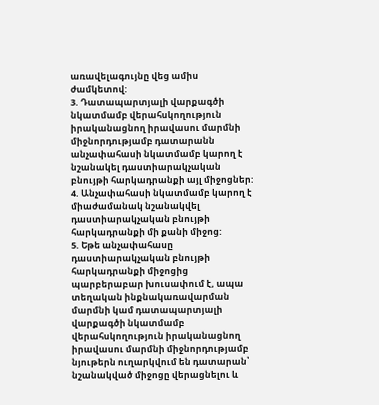առավելագույնը վեց ամիս ժամկետով:
3. Դատապարտյալի վարքագծի նկատմամբ վերահսկողություն իրականացնող իրավասու մարմնի միջնորդությամբ դատարանն անչափահասի նկատմամբ կարող է նշանակել դաստիարակչական բնույթի հարկադրանքի այլ միջոցներ:
4. Անչափահասի նկատմամբ կարող է միաժամանակ նշանակվել դաստիարակչական բնույթի հարկադրանքի մի քանի միջոց:
5. Եթե անչափահասը դաստիարակչական բնույթի հարկադրանքի միջոցից պարբերաբար խուսափում է, ապա տեղական ինքնակառավարման մարմնի կամ դատապարտյալի վարքագծի նկատմամբ վերահսկողություն իրականացնող իրավասու մարմնի միջնորդությամբ նյութերն ուղարկվում են դատարան՝ նշանակված միջոցը վերացնելու և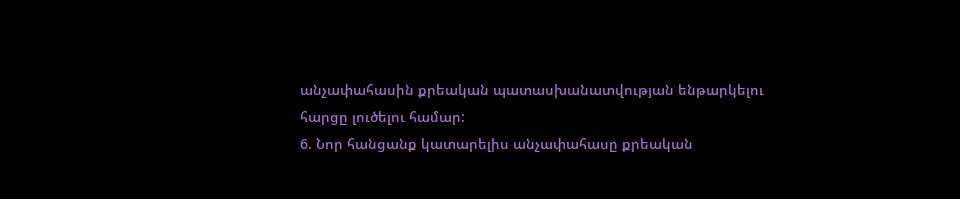անչափահասին քրեական պատասխանատվության ենթարկելու հարցը լուծելու համար:
6. Նոր հանցանք կատարելիս անչափահասը քրեական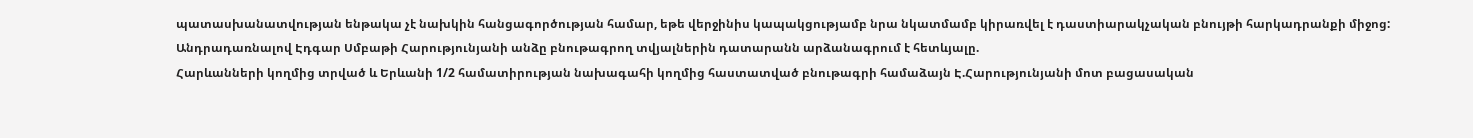պատասխանատվության ենթակա չէ նախկին հանցագործության համար, եթե վերջինիս կապակցությամբ նրա նկատմամբ կիրառվել է դաստիարակչական բնույթի հարկադրանքի միջոց:
Անդրադառնալով Էդգար Սմբաթի Հարությունյանի անձը բնութագրող տվյալներին դատարանն արձանագրում է հետևյալը.
Հարևանների կողմից տրված և Երևանի 1/2 համատիրության նախագահի կողմից հաստատված բնութագրի համաձայն Է.Հարությունյանի մոտ բացասական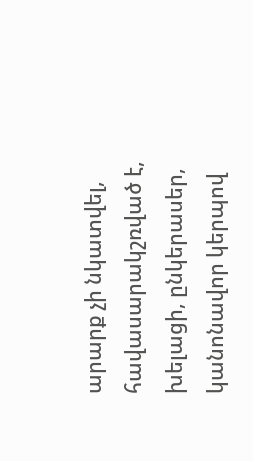արարք չի նկատվել, հավասարակշռված է, խելացի, ընկերասեր, կանոնավոր կերպով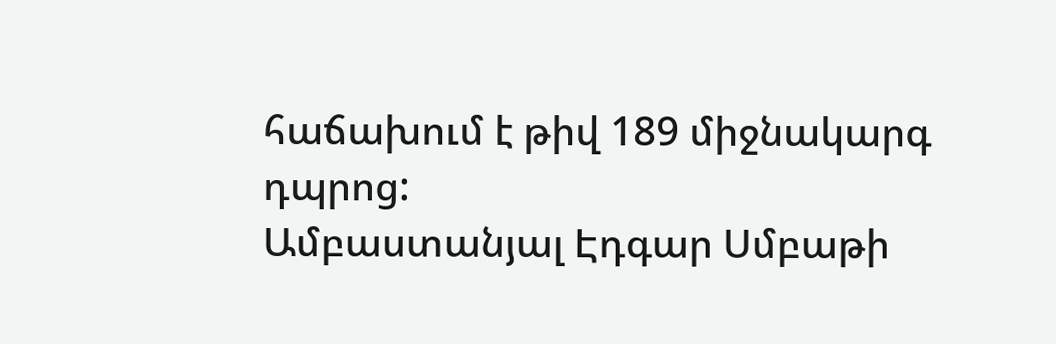հաճախում է թիվ 189 միջնակարգ դպրոց:
Ամբաստանյալ Էդգար Սմբաթի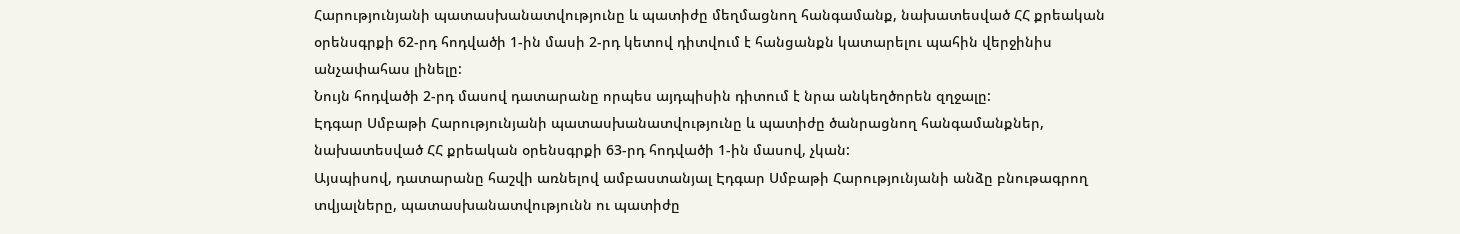Հարությունյանի պատասխանատվությունը և պատիժը մեղմացնող հանգամանք, նախատեսված ՀՀ քրեական օրենսգրքի 62-րդ հոդվածի 1-ին մասի 2-րդ կետով դիտվում է հանցանքն կատարելու պահին վերջինիս անչափահաս լինելը:
Նույն հոդվածի 2-րդ մասով դատարանը որպես այդպիսին դիտում է նրա անկեղծորեն զղջալը:
Էդգար Սմբաթի Հարությունյանի պատասխանատվությունը և պատիժը ծանրացնող հանգամանքներ, նախատեսված ՀՀ քրեական օրենսգրքի 63-րդ հոդվածի 1-ին մասով, չկան:
Այսպիսով, դատարանը հաշվի առնելով ամբաստանյալ Էդգար Սմբաթի Հարությունյանի անձը բնութագրող տվյալները, պատասխանատվությունն ու պատիժը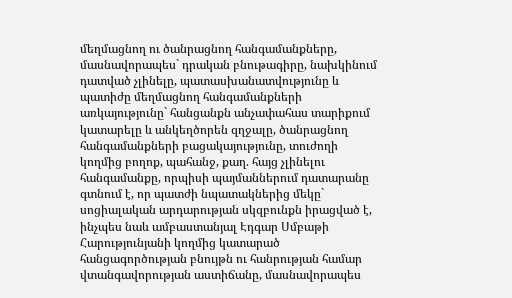մեղմացնող ու ծանրացնող հանգամանքները, մասնավորապես` դրական բնութագիրը, նախկինում դատված չլինելը, պատասխանատվությունը և պատիժը մեղմացնող հանգամանքների առկայությունը` հանցանքն անչափահաս տարիքում կատարելը և անկեղծորեն զղջալը, ծանրացնող հանգամանքների բացակայությունը, տուժողի կողմից բողոք, պահանջ, քաղ. հայց չլինելու հանգամանքը, որպիսի պայմաններում դատարանը գտնում է, որ պատժի նպատակներից մեկը` սոցիալական արդարության սկզբունքն իրացված է, ինչպես նաև ամբաստանյալ Էդգար Սմբաթի Հարությունյանի կողմից կատարած հանցագործության բնույթն ու հանրության համար վտանգավորության աստիճանը, մասնավորապես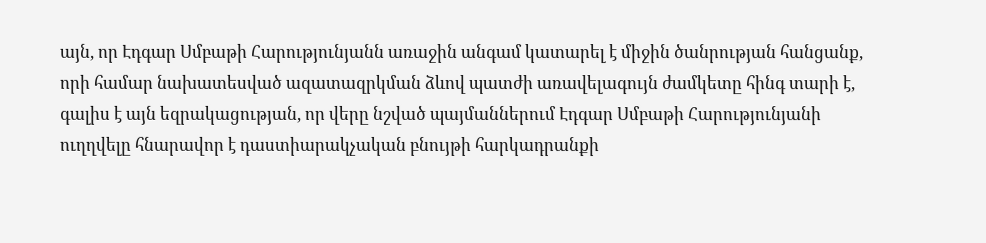այն, որ Էդգար Սմբաթի Հարությունյանն առաջին անգամ կատարել է միջին ծանրության հանցանք, որի համար նախատեսված ազատազրկման ձևով պատժի առավելագույն ժամկետը հինգ տարի է, գալիս է այն եզրակացության, որ վերը նշված պայմաններում Էդգար Սմբաթի Հարությունյանի ուղղվելը հնարավոր է դաստիարակչական բնույթի հարկադրանքի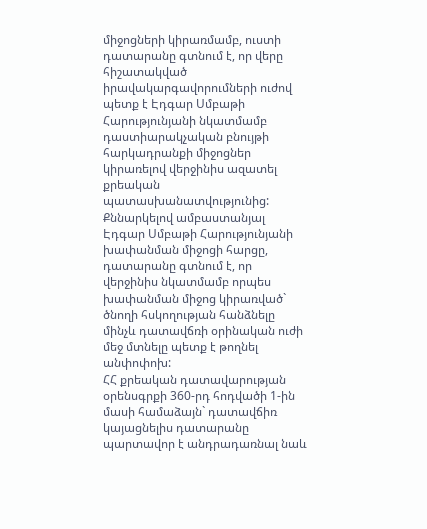միջոցների կիրառմամբ, ուստի դատարանը գտնում է, որ վերը հիշատակված իրավակարգավորումների ուժով պետք է Էդգար Սմբաթի Հարությունյանի նկատմամբ դաստիարակչական բնույթի հարկադրանքի միջոցներ կիրառելով վերջինիս ազատել քրեական պատասխանատվությունից:
Քննարկելով ամբաստանյալ Էդգար Սմբաթի Հարությունյանի խափանման միջոցի հարցը, դատարանը գտնում է, որ վերջինիս նկատմամբ որպես խափանման միջոց կիրառված` ծնողի հսկողության հանձնելը մինչև դատավճռի օրինական ուժի մեջ մտնելը պետք է թողնել անփոփոխ:
ՀՀ քրեական դատավարության օրենսգրքի 360-րդ հոդվածի 1-ին մասի համաձայն` դատավճիռ կայացնելիս դատարանը պարտավոր է անդրադառնալ նաև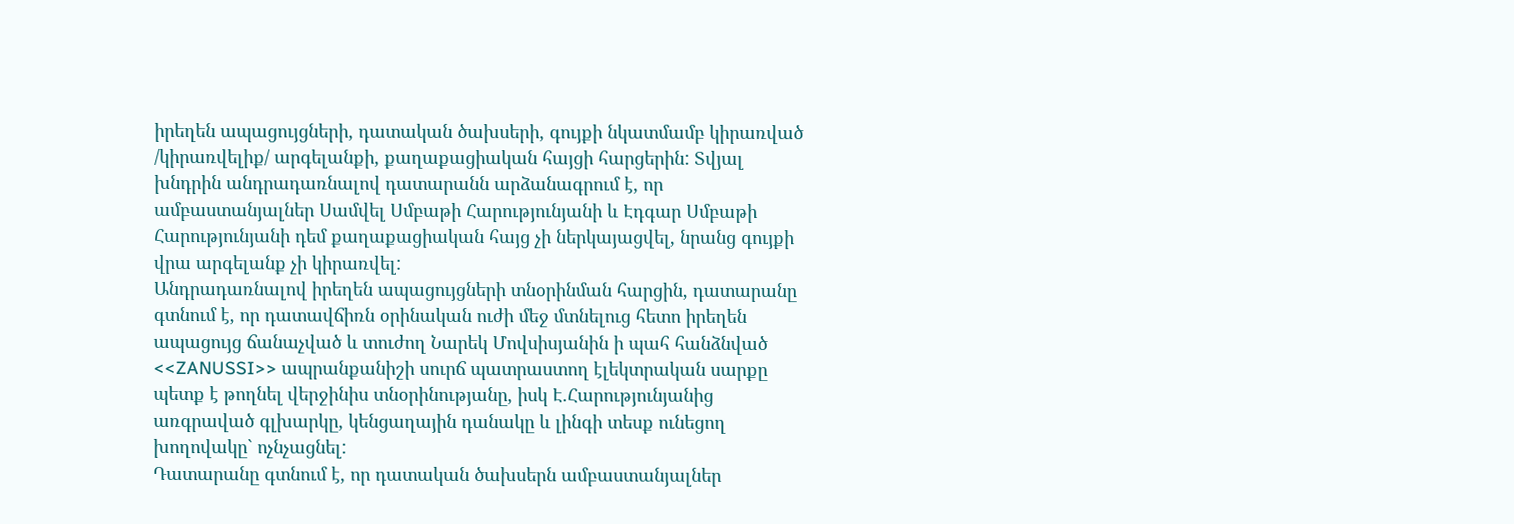իրեղեն ապացույցների, դատական ծախսերի, գույքի նկատմամբ կիրառված /կիրառվելիք/ արգելանքի, քաղաքացիական հայցի հարցերին: Տվյալ խնդրին անդրադառնալով դատարանն արձանագրում է, որ ամբաստանյալներ Սամվել Սմբաթի Հարությունյանի և Էդգար Սմբաթի Հարությունյանի դեմ քաղաքացիական հայց չի ներկայացվել, նրանց գույքի վրա արգելանք չի կիրառվել:
Անդրադառնալով իրեղեն ապացույցների տնօրինման հարցին, դատարանը գտնում է, որ դատավճիռն օրինական ուժի մեջ մտնելուց հետո իրեղեն ապացույց ճանաչված և տուժող Նարեկ Մովսիսյանին ի պահ հանձնված <<ZANUSSI>> ապրանքանիշի սուրճ պատրաստող էլեկտրական սարքը պետք է թողնել վերջինիս տնօրինությանը, իսկ Է.Հարությունյանից առգրաված գլխարկը, կենցաղային դանակը և լինգի տեսք ունեցող խողովակը` ոչնչացնել:
Դատարանը գտնում է, որ դատական ծախսերն ամբաստանյալներ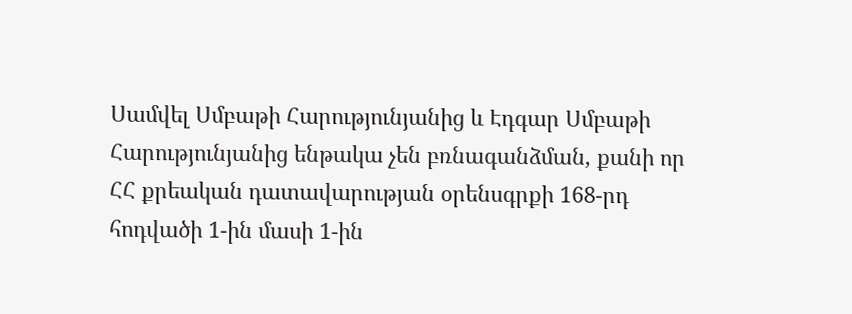Սամվել Սմբաթի Հարությունյանից և Էդգար Սմբաթի Հարությունյանից ենթակա չեն բռնագանձման, քանի որ ՀՀ քրեական դատավարության օրենսգրքի 168-րդ հոդվածի 1-ին մասի 1-ին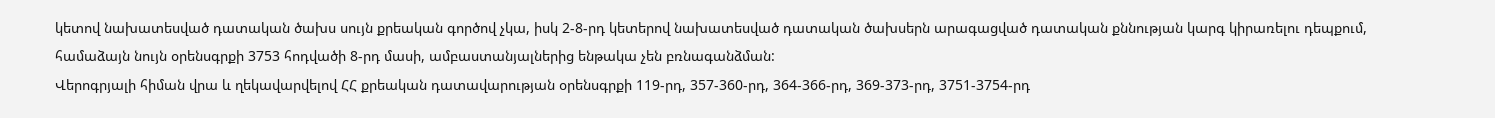կետով նախատեսված դատական ծախս սույն քրեական գործով չկա, իսկ 2-8-րդ կետերով նախատեսված դատական ծախսերն արագացված դատական քննության կարգ կիրառելու դեպքում, համաձայն նույն օրենսգրքի 3753 հոդվածի 8-րդ մասի, ամբաստանյալներից ենթակա չեն բռնագանձման:
Վերոգրյալի հիման վրա և ղեկավարվելով ՀՀ քրեական դատավարության օրենսգրքի 119-րդ, 357-360-րդ, 364-366-րդ, 369-373-րդ, 3751-3754-րդ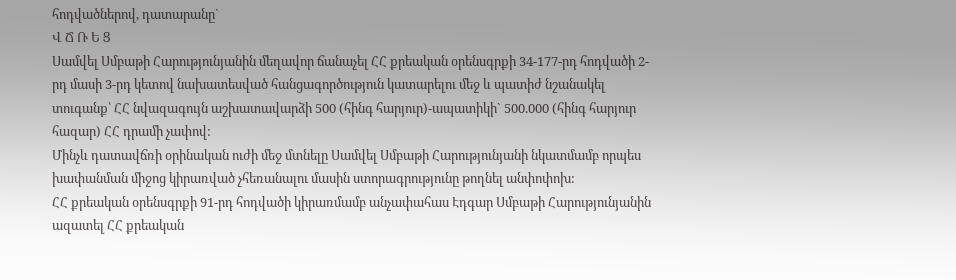հոդվածներով, դատարանը`
Վ Ճ Ռ Ե Ց
Սամվել Սմբաթի Հարությունյանին մեղավոր ճանաչել ՀՀ քրեական օրենսգրքի 34-177-րդ հոդվածի 2-րդ մասի 3-րդ կետով նախատեսված հանցագործություն կատարելու մեջ և պատիժ նշանակել տուգանք՝ ՀՀ նվազագույն աշխատավարձի 500 (հինգ հարյուր)-ապատիկի` 500.000 (հինգ հարյուր հազար) ՀՀ դրամի չափով:
Մինչև դատավճռի օրինական ուժի մեջ մտնելը Սամվել Սմբաթի Հարությունյանի նկատմամբ որպես խափանման միջոց կիրառված չհեռանալու մասին ստորագրությունը թողնել անփոփոխ:
ՀՀ քրեական օրենսգրքի 91-րդ հոդվածի կիրառմամբ անչափահաս Էդգար Սմբաթի Հարությունյանին ազատել ՀՀ քրեական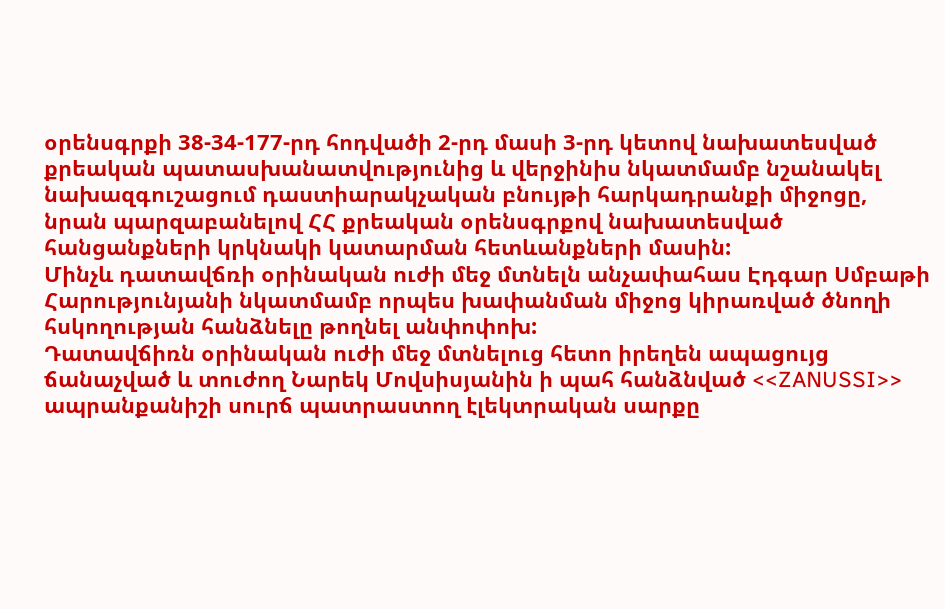օրենսգրքի 38-34-177-րդ հոդվածի 2-րդ մասի 3-րդ կետով նախատեսված քրեական պատասխանատվությունից և վերջինիս նկատմամբ նշանակել նախազգուշացում դաստիարակչական բնույթի հարկադրանքի միջոցը, նրան պարզաբանելով ՀՀ քրեական օրենսգրքով նախատեսված հանցանքների կրկնակի կատարման հետևանքների մասին:
Մինչև դատավճռի օրինական ուժի մեջ մտնելն անչափահաս Էդգար Սմբաթի Հարությունյանի նկատմամբ որպես խափանման միջոց կիրառված ծնողի հսկողության հանձնելը թողնել անփոփոխ:
Դատավճիռն օրինական ուժի մեջ մտնելուց հետո իրեղեն ապացույց ճանաչված և տուժող Նարեկ Մովսիսյանին ի պահ հանձնված <<ZANUSSI>> ապրանքանիշի սուրճ պատրաստող էլեկտրական սարքը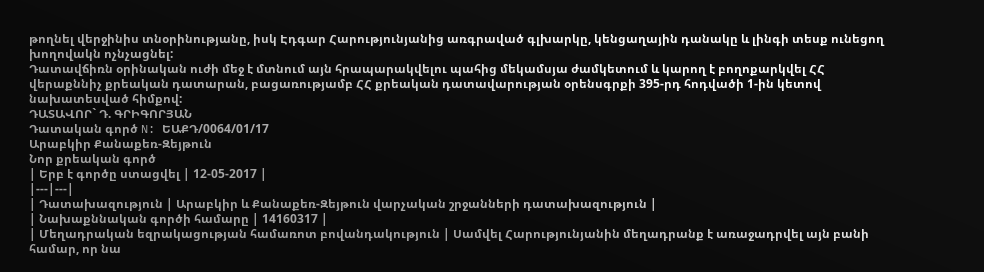թողնել վերջինիս տնօրինությանը, իսկ Էդգար Հարությունյանից առգրաված գլխարկը, կենցաղային դանակը և լինգի տեսք ունեցող խողովակն ոչնչացնել:
Դատավճիռն օրինական ուժի մեջ է մտնում այն հրապարակվելու պահից մեկամսյա ժամկետում և կարող է բողոքարկվել ՀՀ վերաքննիչ քրեական դատարան, բացառությամբ ՀՀ քրեական դատավարության օրենսգրքի 395-րդ հոդվածի 1-ին կետով նախատեսված հիմքով:
ԴԱՏԱՎՈՐ` Դ. ԳՐԻԳՈՐՅԱՆ
Դատական գործ N: ԵԱՔԴ/0064/01/17
Արաբկիր Քանաքեռ-Զեյթուն
Նոր քրեական գործ
| Երբ է գործը ստացվել | 12-05-2017 |
|---|---|
| Դատախազություն | Արաբկիր և Քանաքեռ-Զեյթուն վարչական շրջանների դատախազություն |
| Նախաքննական գործի համարը | 14160317 |
| Մեղադրական եզրակացության համառոտ բովանդակություն | Սամվել Հարությունյանին մեղադրանք է առաջադրվել այն բանի համար, որ նա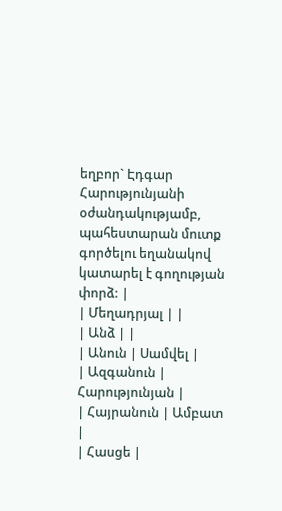եղբոր` Էդգար Հարությունյանի օժանդակությամբ, պահեստարան մուտք գործելու եղանակով կատարել է գողության փորձ: |
| Մեղադրյալ | |
| Անձ | |
| Անուն | Սամվել |
| Ազգանուն | Հարությունյան |
| Հայրանուն | Ամբատ |
| Հասցե |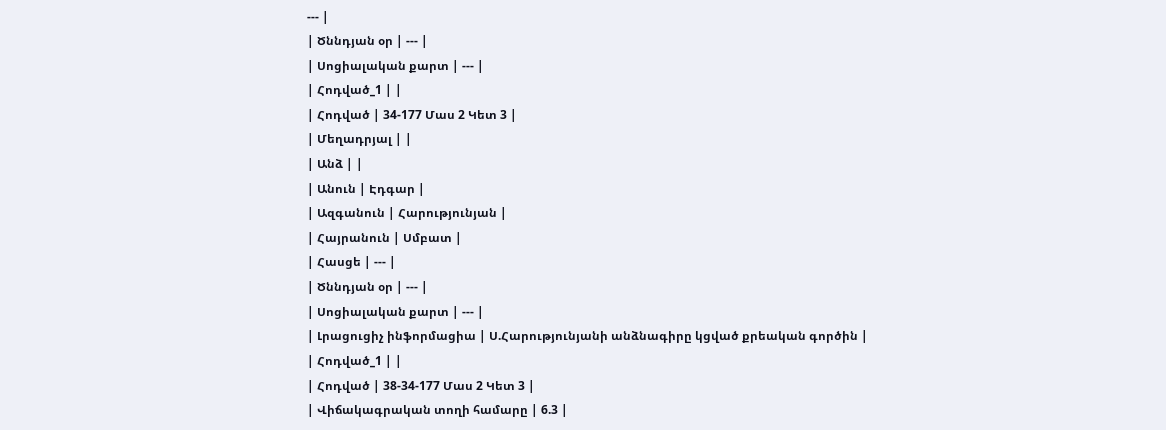--- |
| Ծննդյան օր | --- |
| Սոցիալական քարտ | --- |
| Հոդված_1 | |
| Հոդված | 34-177 Մաս 2 Կետ 3 |
| Մեղադրյալ | |
| Անձ | |
| Անուն | Էդգար |
| Ազգանուն | Հարությունյան |
| Հայրանուն | Սմբատ |
| Հասցե | --- |
| Ծննդյան օր | --- |
| Սոցիալական քարտ | --- |
| Լրացուցիչ ինֆորմացիա | Ս.Հարությունյանի անձնագիրը կցված քրեական գործին |
| Հոդված_1 | |
| Հոդված | 38-34-177 Մաս 2 Կետ 3 |
| Վիճակագրական տողի համարը | 6.3 |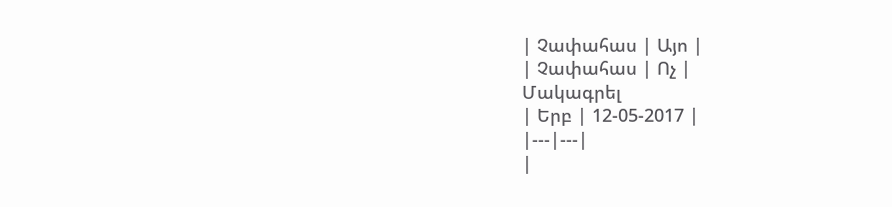| Չափահաս | Այո |
| Չափահաս | Ոչ |
Մակագրել
| Երբ | 12-05-2017 |
|---|---|
|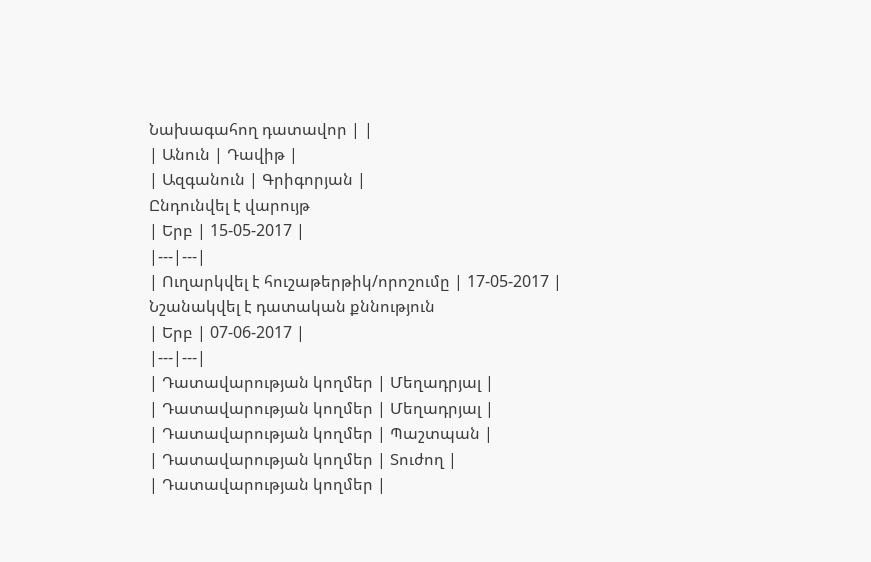Նախագահող դատավոր | |
| Անուն | Դավիթ |
| Ազգանուն | Գրիգորյան |
Ընդունվել է վարույթ
| Երբ | 15-05-2017 |
|---|---|
| Ուղարկվել է հուշաթերթիկ/որոշումը | 17-05-2017 |
Նշանակվել է դատական քննություն
| Երբ | 07-06-2017 |
|---|---|
| Դատավարության կողմեր | Մեղադրյալ |
| Դատավարության կողմեր | Մեղադրյալ |
| Դատավարության կողմեր | Պաշտպան |
| Դատավարության կողմեր | Տուժող |
| Դատավարության կողմեր |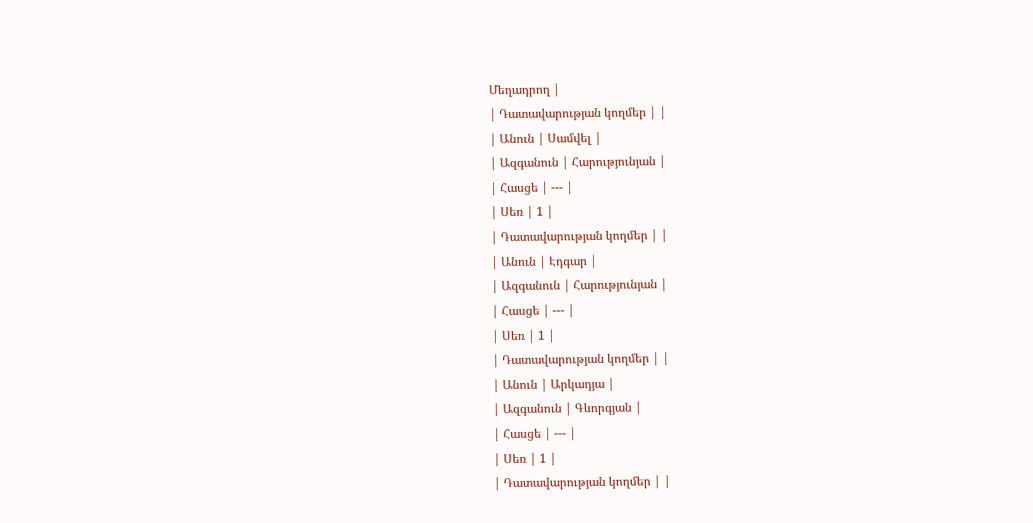Մեղադրող |
| Դատավարության կողմեր | |
| Անուն | Սամվել |
| Ազգանուն | Հարությունյան |
| Հասցե | --- |
| Սեռ | 1 |
| Դատավարության կողմեր | |
| Անուն | Էդգար |
| Ազգանուն | Հարությունյան |
| Հասցե | --- |
| Սեռ | 1 |
| Դատավարության կողմեր | |
| Անուն | Արկադյա |
| Ազգանուն | Գևորգյան |
| Հասցե | --- |
| Սեռ | 1 |
| Դատավարության կողմեր | |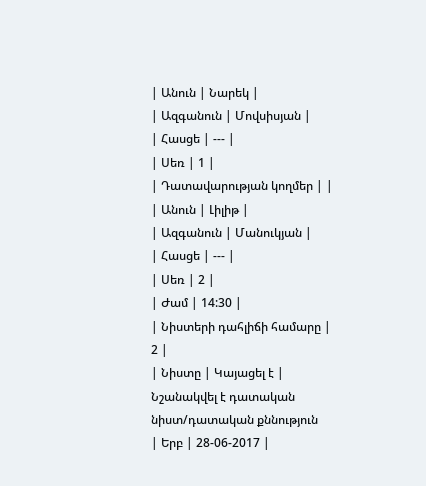| Անուն | Նարեկ |
| Ազգանուն | Մովսիսյան |
| Հասցե | --- |
| Սեռ | 1 |
| Դատավարության կողմեր | |
| Անուն | Լիլիթ |
| Ազգանուն | Մանուկյան |
| Հասցե | --- |
| Սեռ | 2 |
| Ժամ | 14:30 |
| Նիստերի դահլիճի համարը | 2 |
| Նիստը | Կայացել է |
Նշանակվել է դատական նիստ/դատական քննություն
| Երբ | 28-06-2017 |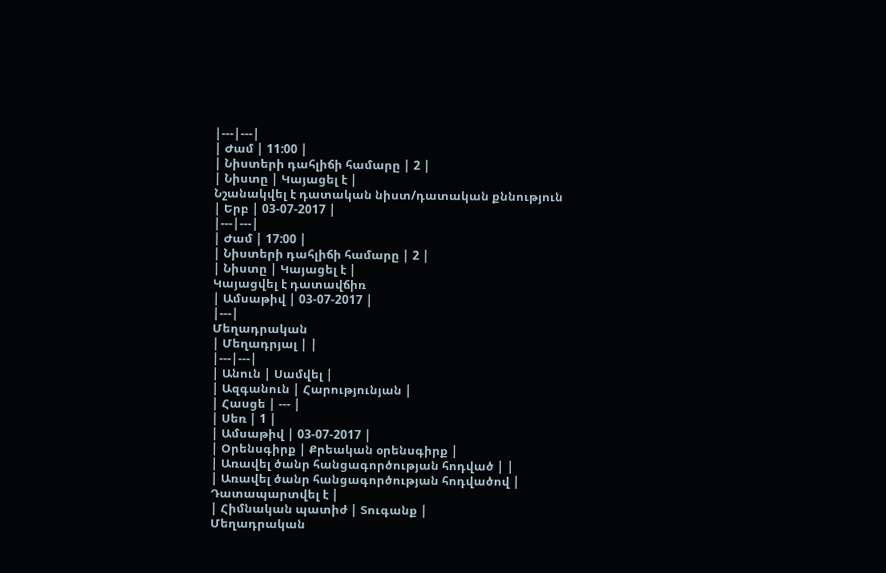|---|---|
| Ժամ | 11:00 |
| Նիստերի դահլիճի համարը | 2 |
| Նիստը | Կայացել է |
Նշանակվել է դատական նիստ/դատական քննություն
| Երբ | 03-07-2017 |
|---|---|
| Ժամ | 17:00 |
| Նիստերի դահլիճի համարը | 2 |
| Նիստը | Կայացել է |
Կայացվել է դատավճիռ
| Ամսաթիվ | 03-07-2017 |
|---|
Մեղադրական
| Մեղադրյալ | |
|---|---|
| Անուն | Սամվել |
| Ազգանուն | Հարությունյան |
| Հասցե | --- |
| Սեռ | 1 |
| Ամսաթիվ | 03-07-2017 |
| Օրենսգիրք | Քրեական օրենսգիրք |
| Առավել ծանր հանցագործության հոդված | |
| Առավել ծանր հանցագործության հոդվածով | Դատապարտվել է |
| Հիմնական պատիժ | Տուգանք |
Մեղադրական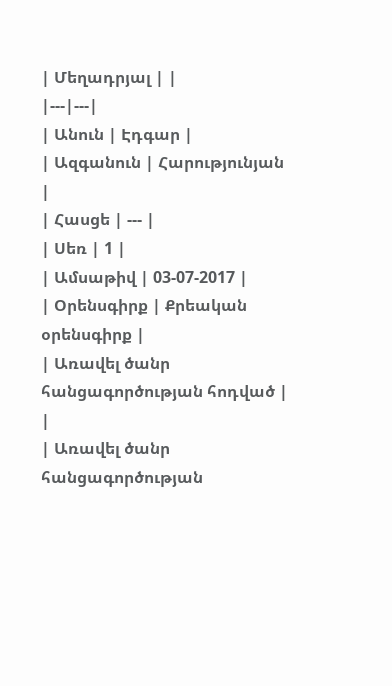| Մեղադրյալ | |
|---|---|
| Անուն | Էդգար |
| Ազգանուն | Հարությունյան |
| Հասցե | --- |
| Սեռ | 1 |
| Ամսաթիվ | 03-07-2017 |
| Օրենսգիրք | Քրեական օրենսգիրք |
| Առավել ծանր հանցագործության հոդված | |
| Առավել ծանր հանցագործության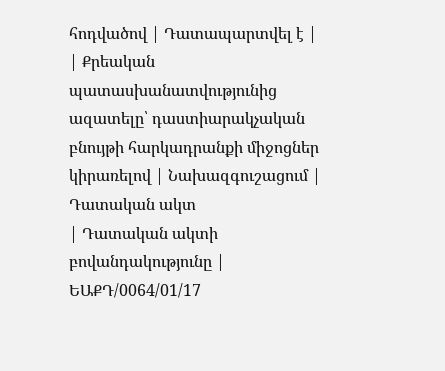հոդվածով | Դատապարտվել է |
| Քրեական պատասխանատվությունից ազատելը՝ դաստիարակչական բնույթի հարկադրանքի միջոցներ կիրառելով | Նախազգուշացում |
Դատական ակտ
| Դատական ակտի բովանդակությունը | ԵԱՔԴ/0064/01/17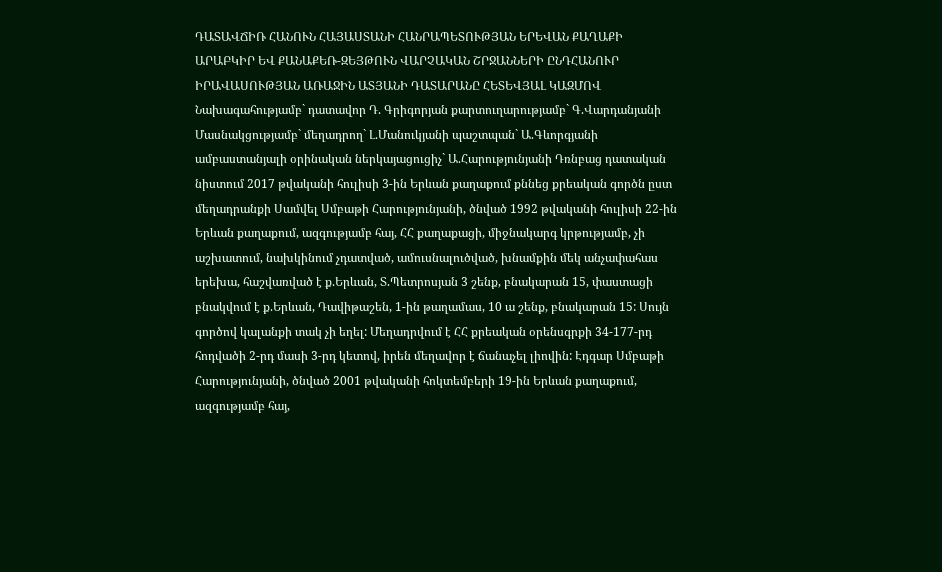ԴԱՏԱՎՃԻՌ ՀԱՆՈՒՆ ՀԱՅԱՍՏԱՆԻ ՀԱՆՐԱՊԵՏՈՒԹՅԱՆ ԵՐԵՎԱՆ ՔԱՂԱՔԻ ԱՐԱԲԿԻՐ ԵՎ ՔԱՆԱՔԵՌ-ԶԵՅԹՈՒՆ ՎԱՐՉԱԿԱՆ ՇՐՋԱՆՆԵՐԻ ԸՆԴՀԱՆՈՒՐ ԻՐԱՎԱՍՈՒԹՅԱՆ ԱՌԱՋԻՆ ԱՏՅԱՆԻ ԴԱՏԱՐԱՆԸ ՀԵՏԵՎՅԱԼ ԿԱԶՄՈՎ Նախագահությամբ` դատավոր Դ. Գրիգորյան քարտուղարությամբ` Գ.Վարդանյանի Մասնակցությամբ` մեղադրող` Լ.Մանուկյանի պաշտպան` Ա.Գևորգյանի ամբաստանյալի օրինական ներկայացուցիչ` Ա.Հարությունյանի Դռնբաց դատական նիստում 2017 թվականի հուլիսի 3-ին Երևան քաղաքում քննեց քրեական գործն ըստ մեղադրանքի Սամվել Սմբաթի Հարությունյանի, ծնված 1992 թվականի հուլիսի 22-ին Երևան քաղաքում, ազգությամբ հայ, ՀՀ քաղաքացի, միջնակարգ կրթությամբ, չի աշխատում, նախկինում չդատված, ամուսնալուծված, խնամքին մեկ անչափահաս երեխա, հաշվառված է ք.Երևան, Տ.Պետրոսյան 3 շենք, բնակարան 15, փաստացի բնակվում է ք.Երևան, Դավիթաշեն, 1-ին թաղամաս, 10 ա շենք, բնակարան 15: Սույն գործով կալանքի տակ չի եղել: Մեղադրվում է ՀՀ քրեական օրենսգրքի 34-177-րդ հոդվածի 2-րդ մասի 3-րդ կետով, իրեն մեղավոր է ճանաչել լիովին: Էդգար Սմբաթի Հարությունյանի, ծնված 2001 թվականի հոկտեմբերի 19-ին Երևան քաղաքում, ազգությամբ հայ,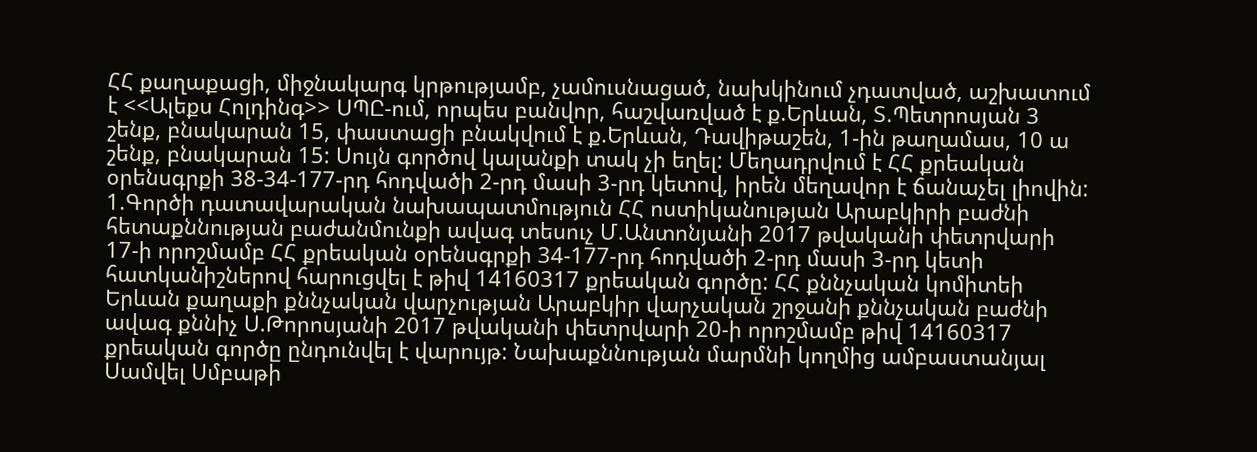ՀՀ քաղաքացի, միջնակարգ կրթությամբ, չամուսնացած, նախկինում չդատված, աշխատում է <<Ալեքս Հոլդինգ>> ՍՊԸ-ում, որպես բանվոր, հաշվառված է ք.Երևան, Տ.Պետրոսյան 3 շենք, բնակարան 15, փաստացի բնակվում է ք.Երևան, Դավիթաշեն, 1-ին թաղամաս, 10 ա շենք, բնակարան 15: Սույն գործով կալանքի տակ չի եղել: Մեղադրվում է ՀՀ քրեական օրենսգրքի 38-34-177-րդ հոդվածի 2-րդ մասի 3-րդ կետով, իրեն մեղավոր է ճանաչել լիովին: 1.Գործի դատավարական նախապատմություն ՀՀ ոստիկանության Արաբկիրի բաժնի հետաքննության բաժանմունքի ավագ տեսուչ Մ.Անտոնյանի 2017 թվականի փետրվարի 17-ի որոշմամբ ՀՀ քրեական օրենսգրքի 34-177-րդ հոդվածի 2-րդ մասի 3-րդ կետի հատկանիշներով հարուցվել է թիվ 14160317 քրեական գործը: ՀՀ քննչական կոմիտեի Երևան քաղաքի քննչական վարչության Արաբկիր վարչական շրջանի քննչական բաժնի ավագ քննիչ Ս.Թորոսյանի 2017 թվականի փետրվարի 20-ի որոշմամբ թիվ 14160317 քրեական գործը ընդունվել է վարույթ: Նախաքննության մարմնի կողմից ամբաստանյալ Սամվել Սմբաթի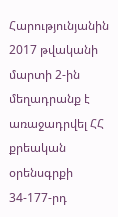Հարությունյանին 2017 թվականի մարտի 2-ին մեղադրանք է առաջադրվել ՀՀ քրեական օրենսգրքի 34-177-րդ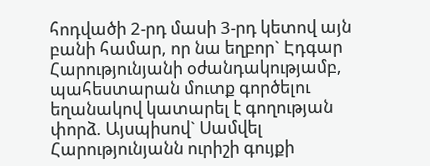հոդվածի 2-րդ մասի 3-րդ կետով այն բանի համար, որ նա եղբոր` Էդգար Հարությունյանի օժանդակությամբ, պահեստարան մուտք գործելու եղանակով կատարել է գողության փորձ. Այսպիսով` Սամվել Հարությունյանն ուրիշի գույքի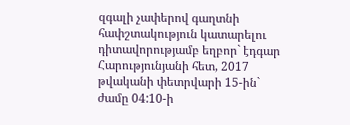զգալի չափերով գաղտնի հափշտակություն կատարելու դիտավորությամբ եղբոր` էդգար Հարությունյանի հետ, 2017 թվականի փետրվարի 15-ին` ժամը 04:10-ի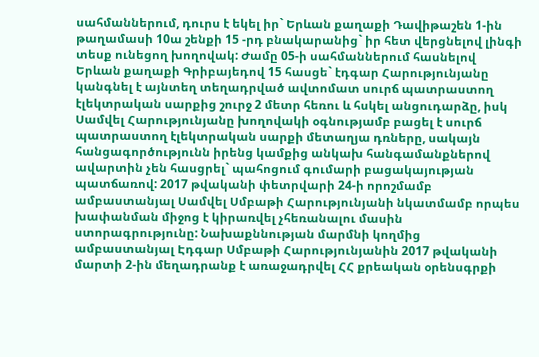սահմաններում, դուրս է եկել իր` Երևան քաղաքի Դավիթաշեն 1-ին թաղամասի 10ա շենքի 15 -րդ բնակարանից` իր հետ վերցնելով լինգի տեսք ունեցող խողովակ: Ժամը 05-ի սահմաններում հասնելով Երևան քաղաքի Գրիբայեդով 15 հասցե` էդգար Հարությունյանը կանգնել է այնտեղ տեղադրված ավտոմատ սուրճ պատրաստող էլեկտրական սարքից շուրջ 2 մետր հեռու և հսկել անցուդարձը, իսկ Սամվել Հարությունյանը խողովակի օգնությամբ բացել է սուրճ պատրաստող էլեկտրական սարքի մետաղյա դռները, սակայն հանցագործությունն իրենց կամքից անկախ հանգամանքներով ավարտին չեն հասցրել` պահոցում գումարի բացակայության պատճառով: 2017 թվականի փետրվարի 24-ի որոշմամբ ամբաստանյալ Սամվել Սմբաթի Հարությունյանի նկատմամբ որպես խափանման միջոց է կիրառվել չհեռանալու մասին ստորագրությունը: Նախաքննության մարմնի կողմից ամբաստանյալ Էդգար Սմբաթի Հարությունյանին 2017 թվականի մարտի 2-ին մեղադրանք է առաջադրվել ՀՀ քրեական օրենսգրքի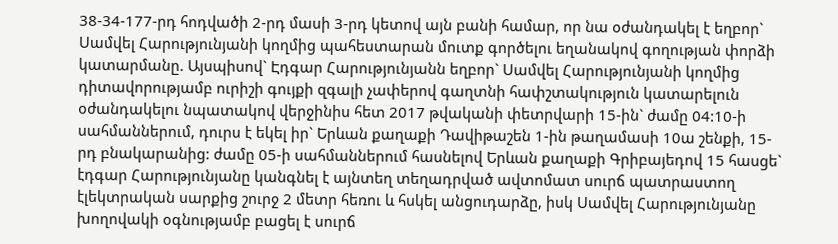38-34-177-րդ հոդվածի 2-րդ մասի 3-րդ կետով այն բանի համար, որ նա օժանդակել է եղբոր` Սամվել Հարությունյանի կողմից պահեստարան մուտք գործելու եղանակով գողության փորձի կատարմանը. Այսպիսով` Էդգար Հարությունյանն եղբոր` Սամվել Հարությունյանի կողմից դիտավորությամբ ուրիշի գույքի զգալի չափերով գաղտնի հափշտակություն կատարելուն օժանդակելու նպատակով վերջինիս հետ 2017 թվականի փետրվարի 15-ին` ժամը 04:10-ի սահմաններում, դուրս է եկել իր` Երևան քաղաքի Դավիթաշեն 1-ին թաղամասի 10ա շենքի, 15-րդ բնակարանից: ժամը 05-ի սահմաններում հասնելով Երևան քաղաքի Գրիբայեդով 15 հասցե` էդգար Հարությունյանը կանգնել է այնտեղ տեղադրված ավտոմատ սուրճ պատրաստող էլեկտրական սարքից շուրջ 2 մետր հեռու և հսկել անցուդարձը, իսկ Սամվել Հարությունյանը խողովակի օգնությամբ բացել է սուրճ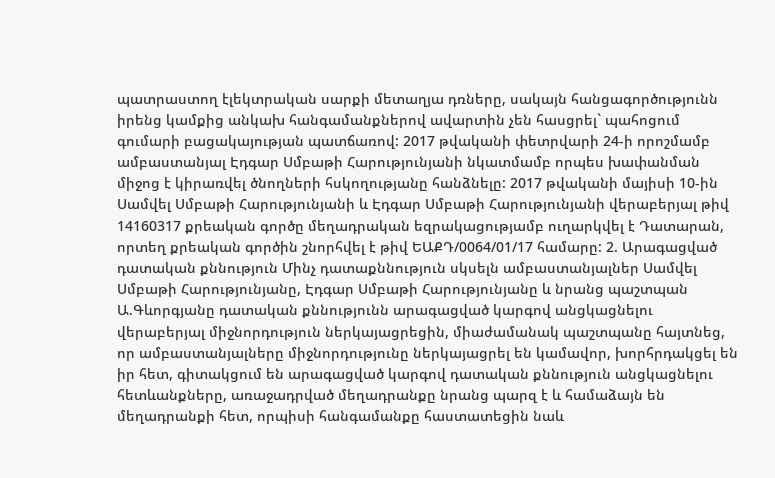պատրաստող էլեկտրական սարքի մետաղյա դռները, սակայն հանցագործությունն իրենց կամքից անկախ հանգամանքներով ավարտին չեն հասցրել` պահոցում գումարի բացակայության պատճառով: 2017 թվականի փետրվարի 24-ի որոշմամբ ամբաստանյալ Էդգար Սմբաթի Հարությունյանի նկատմամբ որպես խափանման միջոց է կիրառվել ծնողների հսկողությանը հանձնելը: 2017 թվականի մայիսի 10-ին Սամվել Սմբաթի Հարությունյանի և Էդգար Սմբաթի Հարությունյանի վերաբերյալ թիվ 14160317 քրեական գործը մեղադրական եզրակացությամբ ուղարկվել է Դատարան, որտեղ քրեական գործին շնորհվել է թիվ ԵԱՔԴ/0064/01/17 համարը: 2. Արագացված դատական քննություն Մինչ դատաքննություն սկսելն ամբաստանյալներ Սամվել Սմբաթի Հարությունյանը, Էդգար Սմբաթի Հարությունյանը և նրանց պաշտպան Ա.Գևորգյանը դատական քննությունն արագացված կարգով անցկացնելու վերաբերյալ միջնորդություն ներկայացրեցին, միաժամանակ պաշտպանը հայտնեց, որ ամբաստանյալները միջնորդությունը ներկայացրել են կամավոր, խորհրդակցել են իր հետ, գիտակցում են արագացված կարգով դատական քննություն անցկացնելու հետևանքները, առաջադրված մեղադրանքը նրանց պարզ է և համաձայն են մեղադրանքի հետ, որպիսի հանգամանքը հաստատեցին նաև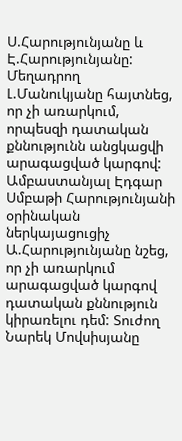Ս.Հարությունյանը և Է.Հարությունյանը: Մեղադրող Լ.Մանուկյանը հայտնեց, որ չի առարկում, որպեսզի դատական քննությունն անցկացվի արագացված կարգով: Ամբաստանյալ Էդգար Սմբաթի Հարությունյանի օրինական ներկայացուցիչ Ա.Հարությունյանը նշեց, որ չի առարկում արագացված կարգով դատական քննություն կիրառելու դեմ: Տուժող Նարեկ Մովսիսյանը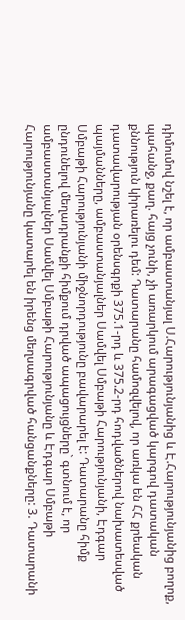դիմումով նշել է, որ ամբաստանյալ Ս.Հարությունյանից և Է.Հարությունյանից բողոք, պահանջ, քաղ. հայց չունի, չի առարկում արագացված կարգով դատական քննություն կիրառելու դեմ: Դատարանը համոզվելով, որ առկա են ՀՀ քրեական դատավարության օրենսգրքի 375.1-րդ և 375.2-րդ հոդվածներով նախատեսված պայմանները, ամբաստանյալներ Սամվել Սմբաթի Հարությունյանի, Էդգար Սմբաթի Հարությունյանի միջնորդությունը բավարարել է: Դատարանը հիմք ընդունելով մեղադրանքի հիմքում դրված ապացույցները` գտնում է, որ ամբաստանյալներ Սամվել Սմբաթի Հարությունյանը և Էդգար Սմբաթի Հարությունյանը կատարել են իրենց մեղսագրված հանցանքները: 3. Դատարանի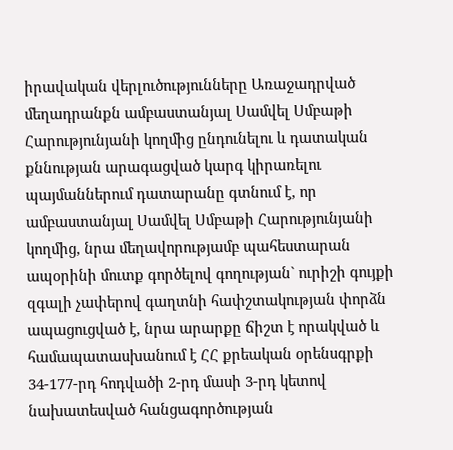իրավական վերլուծությունները Առաջադրված մեղադրանքն ամբաստանյալ Սամվել Սմբաթի Հարությունյանի կողմից ընդունելու և դատական քննության արագացված կարգ կիրառելու պայմաններում դատարանը գտնում է, որ ամբաստանյալ Սամվել Սմբաթի Հարությունյանի կողմից, նրա մեղավորությամբ պահեստարան ապօրինի մուտք գործելով գողության` ուրիշի գույքի զգալի չափերով գաղտնի հափշտակության փորձն ապացուցված է, նրա արարքը ճիշտ է որակված և համապատասխանում է ՀՀ քրեական օրենսգրքի 34-177-րդ հոդվածի 2-րդ մասի 3-րդ կետով նախատեսված հանցագործության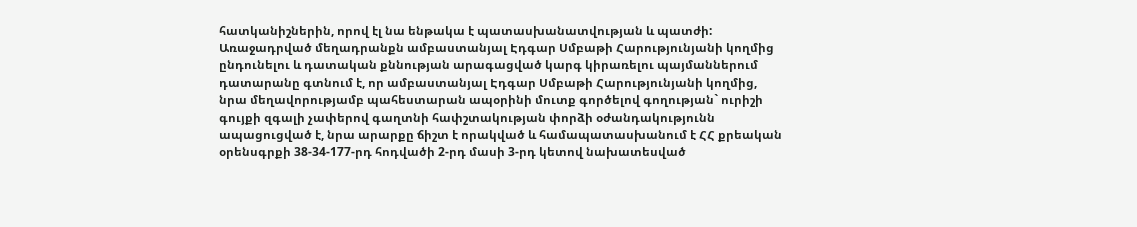հատկանիշներին, որով էլ նա ենթակա է պատասխանատվության և պատժի: Առաջադրված մեղադրանքն ամբաստանյալ Էդգար Սմբաթի Հարությունյանի կողմից ընդունելու և դատական քննության արագացված կարգ կիրառելու պայմաններում դատարանը գտնում է, որ ամբաստանյալ Էդգար Սմբաթի Հարությունյանի կողմից, նրա մեղավորությամբ պահեստարան ապօրինի մուտք գործելով գողության` ուրիշի գույքի զգալի չափերով գաղտնի հափշտակության փորձի օժանդակությունն ապացուցված է, նրա արարքը ճիշտ է որակված և համապատասխանում է ՀՀ քրեական օրենսգրքի 38-34-177-րդ հոդվածի 2-րդ մասի 3-րդ կետով նախատեսված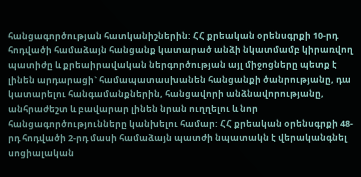հանցագործության հատկանիշներին: ՀՀ քրեական օրենսգրքի 10-րդ հոդվածի համաձայն հանցանք կատարած անձի նկատմամբ կիրառվող պատիժը և քրեաիրավական ներգործության այլ միջոցները պետք է լինեն արդարացի` համապատասխանեն հանցանքի ծանրությանը, դա կատարելու հանգամանքներին, հանցավորի անձնավորությանը, անհրաժեշտ և բավարար լինեն նրան ուղղելու և նոր հանցագործությունները կանխելու համար: ՀՀ քրեական օրենսգրքի 48-րդ հոդվածի 2-րդ մասի համաձայն պատժի նպատակն է վերականգնել սոցիալական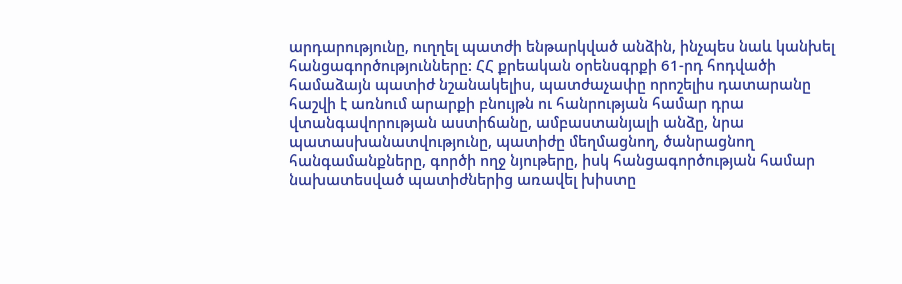արդարությունը, ուղղել պատժի ենթարկված անձին, ինչպես նաև կանխել հանցագործությունները: ՀՀ քրեական օրենսգրքի 61-րդ հոդվածի համաձայն պատիժ նշանակելիս, պատժաչափը որոշելիս դատարանը հաշվի է առնում արարքի բնույթն ու հանրության համար դրա վտանգավորության աստիճանը, ամբաստանյալի անձը, նրա պատասխանատվությունը, պատիժը մեղմացնող, ծանրացնող հանգամանքները, գործի ողջ նյութերը, իսկ հանցագործության համար նախատեսված պատիժներից առավել խիստը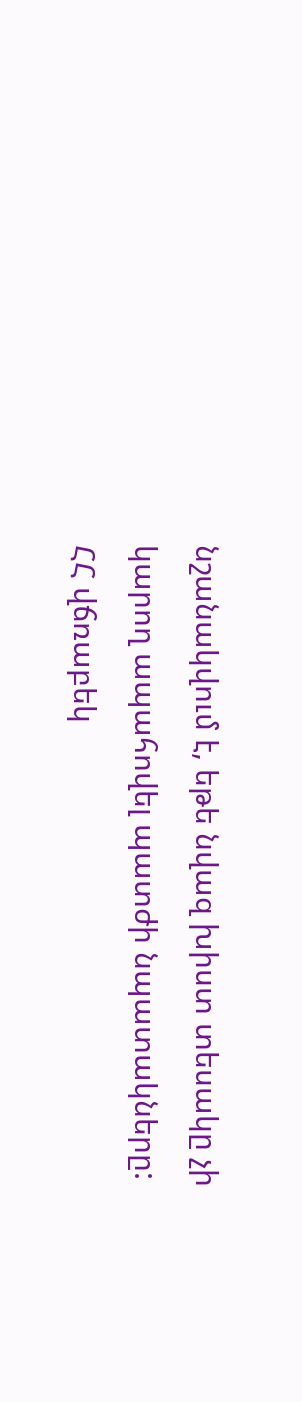նշանակվում է, եթե նվազ խիստ տեսակը չի կարող ապահովել պատժի նպատակները: ՀՀ վճռաբեկ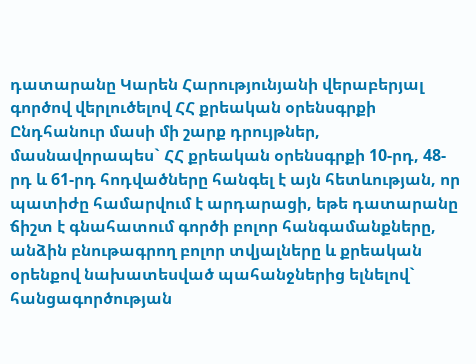դատարանը Կարեն Հարությունյանի վերաբերյալ գործով վերլուծելով ՀՀ քրեական օրենսգրքի Ընդհանուր մասի մի շարք դրույթներ, մասնավորապես` ՀՀ քրեական օրենսգրքի 10-րդ, 48-րդ և 61-րդ հոդվածները հանգել է այն հետևության, որ պատիժը համարվում է արդարացի, եթե դատարանը ճիշտ է գնահատում գործի բոլոր հանգամանքները, անձին բնութագրող բոլոր տվյալները և քրեական օրենքով նախատեսված պահանջներից ելնելով` հանցագործության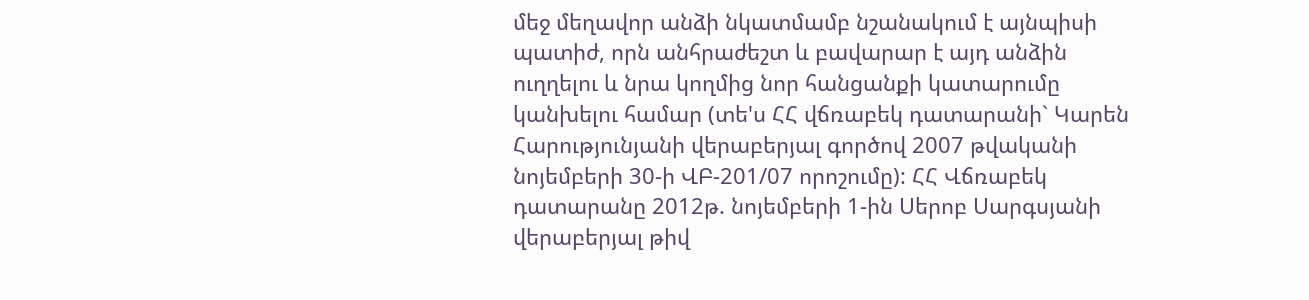մեջ մեղավոր անձի նկատմամբ նշանակում է այնպիսի պատիժ, որն անհրաժեշտ և բավարար է այդ անձին ուղղելու և նրա կողմից նոր հանցանքի կատարումը կանխելու համար (տե'ս ՀՀ վճռաբեկ դատարանի` Կարեն Հարությունյանի վերաբերյալ գործով 2007 թվականի նոյեմբերի 30-ի ՎԲ-201/07 որոշումը): ՀՀ Վճռաբեկ դատարանը 2012թ. նոյեմբերի 1-ին Սերոբ Սարգսյանի վերաբերյալ թիվ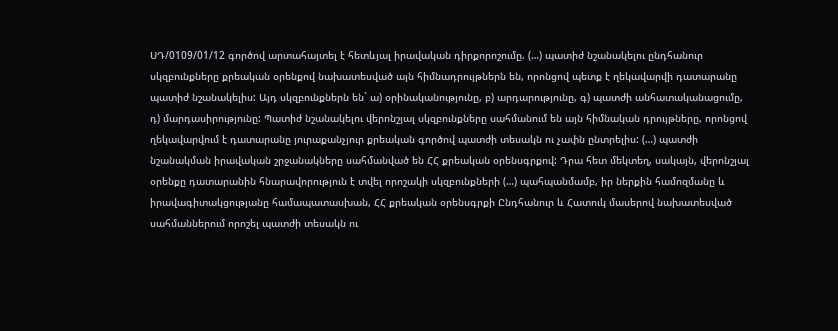ՍԴ/0109/01/12 գործով արտահայտել է հետևյալ իրավական դիրքորոշումը. (…) պատիժ նշանակելու ընդհանուր սկզբունքները քրեական օրենքով նախատեսված այն հիմնադրույթներն են, որոնցով պետք է ղեկավարվի դատարանը պատիժ նշանակելիս: Այդ սկզբունքներն են` ա) օրինականությունը, բ) արդարությունը, գ) պատժի անհատականացումը, դ) մարդասիրությունը: Պատիժ նշանակելու վերոնշյալ սկզբունքները սահմանում են այն հիմնական դրույթները, որոնցով ղեկավարվում է դատարանը յուրաքանչյուր քրեական գործով պատժի տեսակն ու չափն ընտրելիս: (…) պատժի նշանակման իրավական շրջանակները սահմանված են ՀՀ քրեական օրենսգրքով: Դրա հետ մեկտեղ, սակայն, վերոնշյալ օրենքը դատարանին հնարավորություն է տվել որոշակի սկզբունքների (…) պահպանմամբ, իր ներքին համոզմանը և իրավագիտակցությանը համապատասխան, ՀՀ քրեական օրենսգրքի Ընդհանուր և Հատուկ մասերով նախատեսված սահմաններում որոշել պատժի տեսակն ու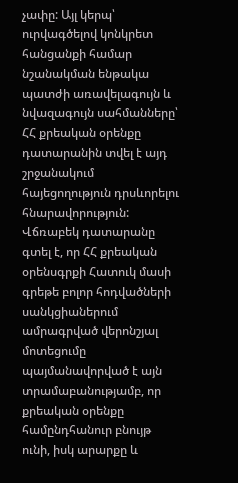չափը: Այլ կերպ՝ ուրվագծելով կոնկրետ հանցանքի համար նշանակման ենթակա պատժի առավելագույն և նվազագույն սահմանները՝ ՀՀ քրեական օրենքը դատարանին տվել է այդ շրջանակում հայեցողություն դրսևորելու հնարավորություն: Վճռաբեկ դատարանը գտել է, որ ՀՀ քրեական օրենսգրքի Հատուկ մասի գրեթե բոլոր հոդվածների սանկցիաներում ամրագրված վերոնշյալ մոտեցումը պայմանավորված է այն տրամաբանությամբ, որ քրեական օրենքը համընդհանուր բնույթ ունի, իսկ արարքը և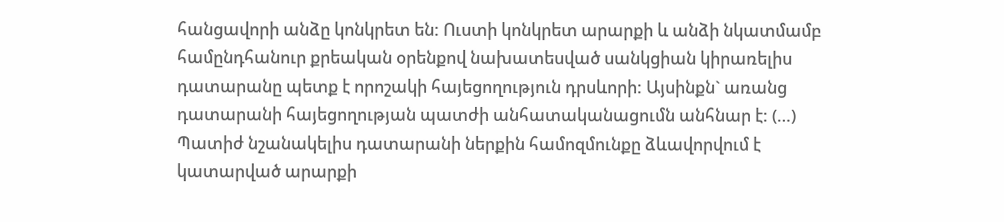հանցավորի անձը կոնկրետ են: Ուստի կոնկրետ արարքի և անձի նկատմամբ համընդհանուր քրեական օրենքով նախատեսված սանկցիան կիրառելիս դատարանը պետք է որոշակի հայեցողություն դրսևորի: Այսինքն` առանց դատարանի հայեցողության պատժի անհատականացումն անհնար է: (…) Պատիժ նշանակելիս դատարանի ներքին համոզմունքը ձևավորվում է կատարված արարքի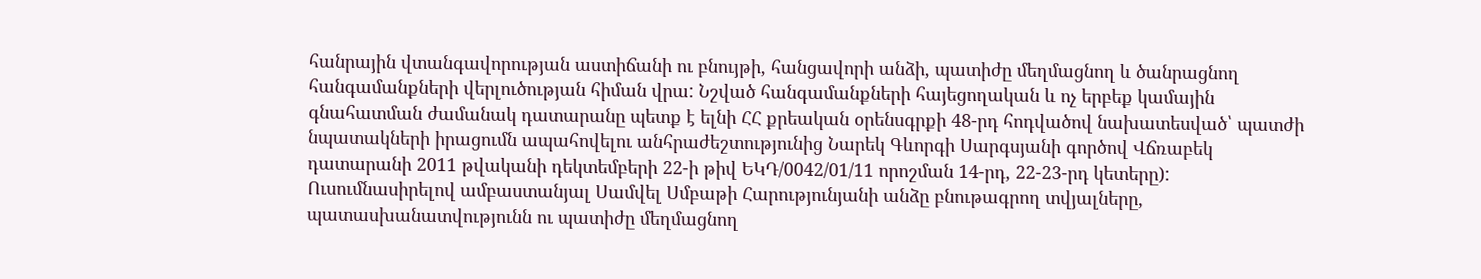հանրային վտանգավորության աստիճանի ու բնույթի, հանցավորի անձի, պատիժը մեղմացնող և ծանրացնող հանգամանքների վերլուծության հիման վրա: Նշված հանգամանքների հայեցողական և ոչ երբեք կամային գնահատման ժամանակ դատարանը պետք է ելնի ՀՀ քրեական օրենսգրքի 48-րդ հոդվածով նախատեսված՝ պատժի նպատակների իրացումն ապահովելու անհրաժեշտությունից Նարեկ Գևորգի Սարգսյանի գործով Վճռաբեկ դատարանի 2011 թվականի դեկտեմբերի 22-ի թիվ ԵԿԴ/0042/01/11 որոշման 14-րդ, 22-23-րդ կետերը): Ուսումնասիրելով ամբաստանյալ Սամվել Սմբաթի Հարությունյանի անձը բնութագրող տվյալները, պատասխանատվությունն ու պատիժը մեղմացնող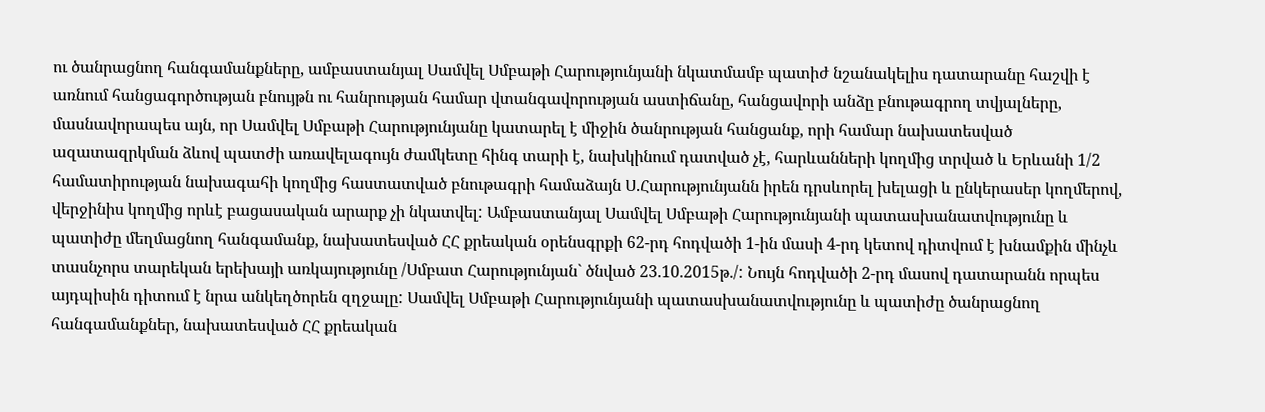ու ծանրացնող հանգամանքները, ամբաստանյալ Սամվել Սմբաթի Հարությունյանի նկատմամբ պատիժ նշանակելիս դատարանը հաշվի է առնում հանցագործության բնույթն ու հանրության համար վտանգավորության աստիճանը, հանցավորի անձը բնութագրող տվյալները, մասնավորապես այն, որ Սամվել Սմբաթի Հարությունյանը կատարել է միջին ծանրության հանցանք, որի համար նախատեսված ազատազրկման ձևով պատժի առավելագույն ժամկետը հինգ տարի է, նախկինում դատված չէ, հարևանների կողմից տրված և Երևանի 1/2 համատիրության նախագահի կողմից հաստատված բնութագրի համաձայն Ս.Հարությունյանն իրեն դրսևորել խելացի և ընկերասեր կողմերով, վերջինիս կողմից որևէ բացասական արարք չի նկատվել: Ամբաստանյալ Սամվել Սմբաթի Հարությունյանի պատասխանատվությունը և պատիժը մեղմացնող հանգամանք, նախատեսված ՀՀ քրեական օրենսգրքի 62-րդ հոդվածի 1-ին մասի 4-րդ կետով դիտվում է խնամքին մինչև տասնչորս տարեկան երեխայի առկայությունը /Սմբատ Հարությունյան` ծնված 23.10.2015թ./: Նույն հոդվածի 2-րդ մասով դատարանն որպես այդպիսին դիտում է նրա անկեղծորեն զղջալը: Սամվել Սմբաթի Հարությունյանի պատասխանատվությունը և պատիժը ծանրացնող հանգամանքներ, նախատեսված ՀՀ քրեական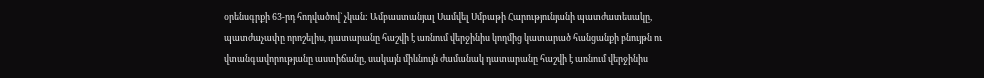օրենսգրքի 63-րդ հոդվածով` չկան: Ամբաստանյալ Սամվել Սմբաթի Հարությունյանի պատժատեսակը, պատժաչափը որոշելիս, դատարանը հաշվի է առնում վերջինիս կողմից կատարած հանցանքի բնույթն ու վտանգավորությանը աստիճանը, սակայն միևնույն ժամանակ դատարանը հաշվի է առնում վերջինիս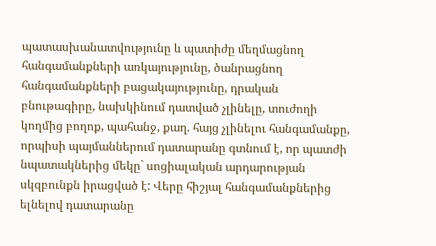պատասխանատվությունը և պատիժը մեղմացնող հանգամանքների առկայությունը, ծանրացնող հանգամանքների բացակայությունը, դրական բնութագիրը, նախկինում դատված չլինելը, տուժողի կողմից բողոք, պահանջ, քաղ. հայց չլինելու հանգամանքը, որպիսի պայմաններում դատարանը գտնում է, որ պատժի նպատակներից մեկը` սոցիալական արդարության սկզբունքն իրացված է: Վերը հիշյալ հանգամանքներից ելնելով դատարանը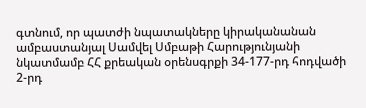գտնում, որ պատժի նպատակները կիրականանան ամբաստանյալ Սամվել Սմբաթի Հարությունյանի նկատմամբ ՀՀ քրեական օրենսգրքի 34-177-րդ հոդվածի 2-րդ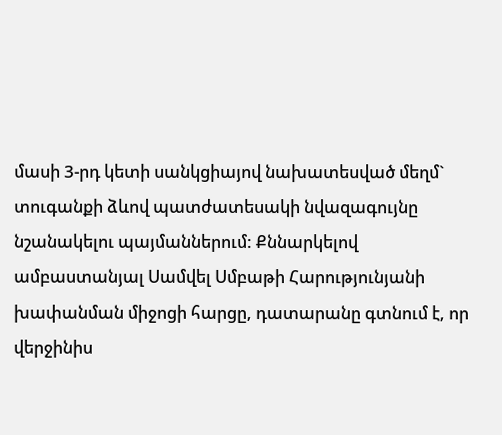մասի 3-րդ կետի սանկցիայով նախատեսված մեղմ` տուգանքի ձևով պատժատեսակի նվազագույնը նշանակելու պայմաններում: Քննարկելով ամբաստանյալ Սամվել Սմբաթի Հարությունյանի խափանման միջոցի հարցը, դատարանը գտնում է, որ վերջինիս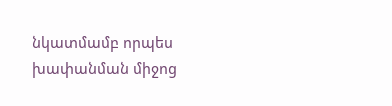նկատմամբ որպես խափանման միջոց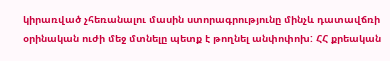կիրառված չհեռանալու մասին ստորագրությունը մինչև դատավճռի օրինական ուժի մեջ մտնելը պետք է թողնել անփոփոխ: ՀՀ քրեական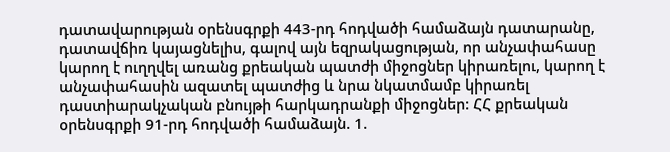դատավարության օրենսգրքի 443-րդ հոդվածի համաձայն դատարանը, դատավճիռ կայացնելիս, գալով այն եզրակացության, որ անչափահասը կարող է ուղղվել առանց քրեական պատժի միջոցներ կիրառելու, կարող է անչափահասին ազատել պատժից և նրա նկատմամբ կիրառել դաստիարակչական բնույթի հարկադրանքի միջոցներ: ՀՀ քրեական օրենսգրքի 91-րդ հոդվածի համաձայն. 1.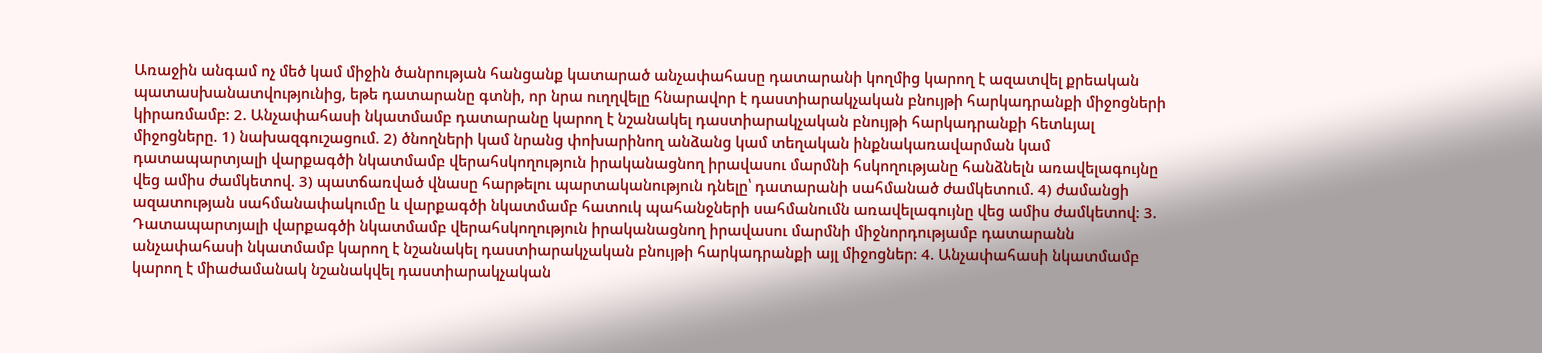Առաջին անգամ ոչ մեծ կամ միջին ծանրության հանցանք կատարած անչափահասը դատարանի կողմից կարող է ազատվել քրեական պատասխանատվությունից, եթե դատարանը գտնի, որ նրա ուղղվելը հնարավոր է դաստիարակչական բնույթի հարկադրանքի միջոցների կիրառմամբ: 2. Անչափահասի նկատմամբ դատարանը կարող է նշանակել դաստիարակչական բնույթի հարկադրանքի հետևյալ միջոցները. 1) նախազգուշացում. 2) ծնողների կամ նրանց փոխարինող անձանց կամ տեղական ինքնակառավարման կամ դատապարտյալի վարքագծի նկատմամբ վերահսկողություն իրականացնող իրավասու մարմնի հսկողությանը հանձնելն առավելագույնը վեց ամիս ժամկետով. 3) պատճառված վնասը հարթելու պարտականություն դնելը՝ դատարանի սահմանած ժամկետում. 4) ժամանցի ազատության սահմանափակումը և վարքագծի նկատմամբ հատուկ պահանջների սահմանումն առավելագույնը վեց ամիս ժամկետով: 3. Դատապարտյալի վարքագծի նկատմամբ վերահսկողություն իրականացնող իրավասու մարմնի միջնորդությամբ դատարանն անչափահասի նկատմամբ կարող է նշանակել դաստիարակչական բնույթի հարկադրանքի այլ միջոցներ: 4. Անչափահասի նկատմամբ կարող է միաժամանակ նշանակվել դաստիարակչական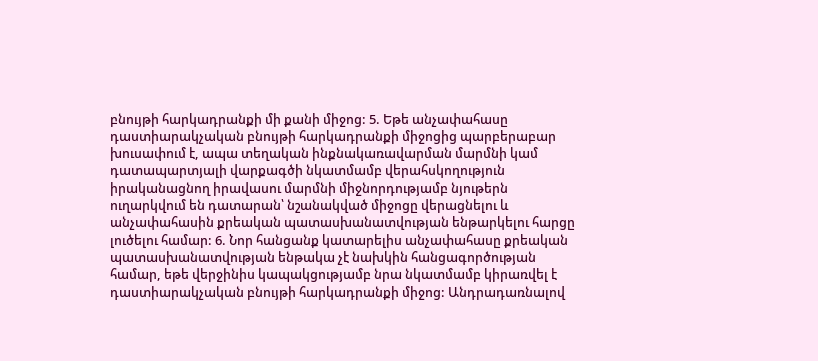բնույթի հարկադրանքի մի քանի միջոց: 5. Եթե անչափահասը դաստիարակչական բնույթի հարկադրանքի միջոցից պարբերաբար խուսափում է, ապա տեղական ինքնակառավարման մարմնի կամ դատապարտյալի վարքագծի նկատմամբ վերահսկողություն իրականացնող իրավասու մարմնի միջնորդությամբ նյութերն ուղարկվում են դատարան՝ նշանակված միջոցը վերացնելու և անչափահասին քրեական պատասխանատվության ենթարկելու հարցը լուծելու համար: 6. Նոր հանցանք կատարելիս անչափահասը քրեական պատասխանատվության ենթակա չէ նախկին հանցագործության համար, եթե վերջինիս կապակցությամբ նրա նկատմամբ կիրառվել է դաստիարակչական բնույթի հարկադրանքի միջոց: Անդրադառնալով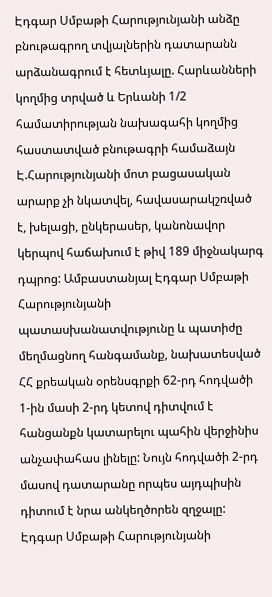Էդգար Սմբաթի Հարությունյանի անձը բնութագրող տվյալներին դատարանն արձանագրում է հետևյալը. Հարևանների կողմից տրված և Երևանի 1/2 համատիրության նախագահի կողմից հաստատված բնութագրի համաձայն Է.Հարությունյանի մոտ բացասական արարք չի նկատվել, հավասարակշռված է, խելացի, ընկերասեր, կանոնավոր կերպով հաճախում է թիվ 189 միջնակարգ դպրոց: Ամբաստանյալ Էդգար Սմբաթի Հարությունյանի պատասխանատվությունը և պատիժը մեղմացնող հանգամանք, նախատեսված ՀՀ քրեական օրենսգրքի 62-րդ հոդվածի 1-ին մասի 2-րդ կետով դիտվում է հանցանքն կատարելու պահին վերջինիս անչափահաս լինելը: Նույն հոդվածի 2-րդ մասով դատարանը որպես այդպիսին դիտում է նրա անկեղծորեն զղջալը: Էդգար Սմբաթի Հարությունյանի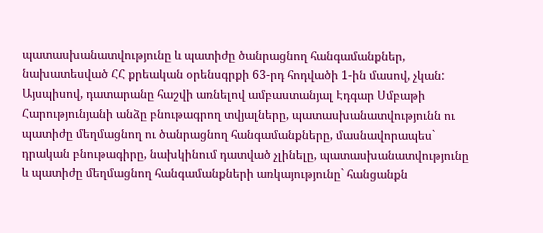պատասխանատվությունը և պատիժը ծանրացնող հանգամանքներ, նախատեսված ՀՀ քրեական օրենսգրքի 63-րդ հոդվածի 1-ին մասով, չկան: Այսպիսով, դատարանը հաշվի առնելով ամբաստանյալ Էդգար Սմբաթի Հարությունյանի անձը բնութագրող տվյալները, պատասխանատվությունն ու պատիժը մեղմացնող ու ծանրացնող հանգամանքները, մասնավորապես` դրական բնութագիրը, նախկինում դատված չլինելը, պատասխանատվությունը և պատիժը մեղմացնող հանգամանքների առկայությունը` հանցանքն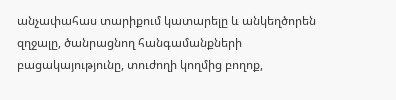անչափահաս տարիքում կատարելը և անկեղծորեն զղջալը, ծանրացնող հանգամանքների բացակայությունը, տուժողի կողմից բողոք,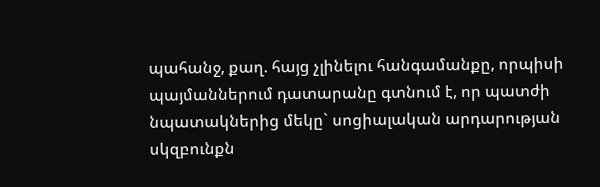պահանջ, քաղ. հայց չլինելու հանգամանքը, որպիսի պայմաններում դատարանը գտնում է, որ պատժի նպատակներից մեկը` սոցիալական արդարության սկզբունքն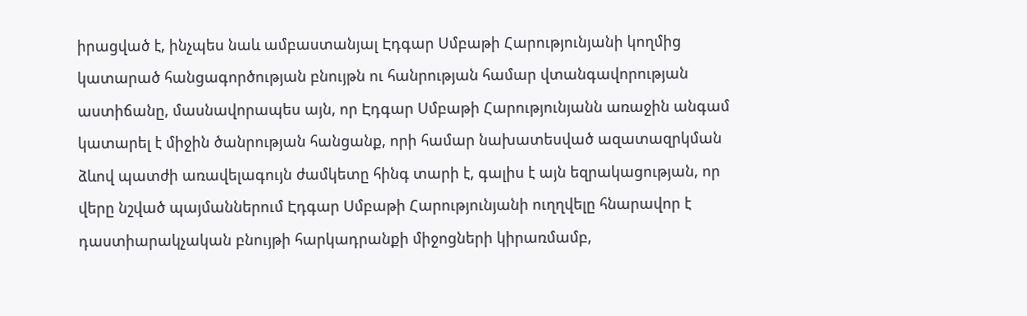իրացված է, ինչպես նաև ամբաստանյալ Էդգար Սմբաթի Հարությունյանի կողմից կատարած հանցագործության բնույթն ու հանրության համար վտանգավորության աստիճանը, մասնավորապես այն, որ Էդգար Սմբաթի Հարությունյանն առաջին անգամ կատարել է միջին ծանրության հանցանք, որի համար նախատեսված ազատազրկման ձևով պատժի առավելագույն ժամկետը հինգ տարի է, գալիս է այն եզրակացության, որ վերը նշված պայմաններում Էդգար Սմբաթի Հարությունյանի ուղղվելը հնարավոր է դաստիարակչական բնույթի հարկադրանքի միջոցների կիրառմամբ,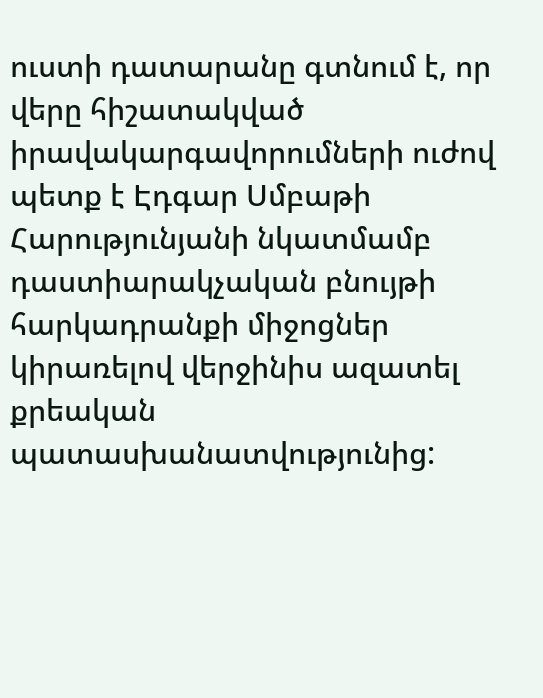ուստի դատարանը գտնում է, որ վերը հիշատակված իրավակարգավորումների ուժով պետք է Էդգար Սմբաթի Հարությունյանի նկատմամբ դաստիարակչական բնույթի հարկադրանքի միջոցներ կիրառելով վերջինիս ազատել քրեական պատասխանատվությունից: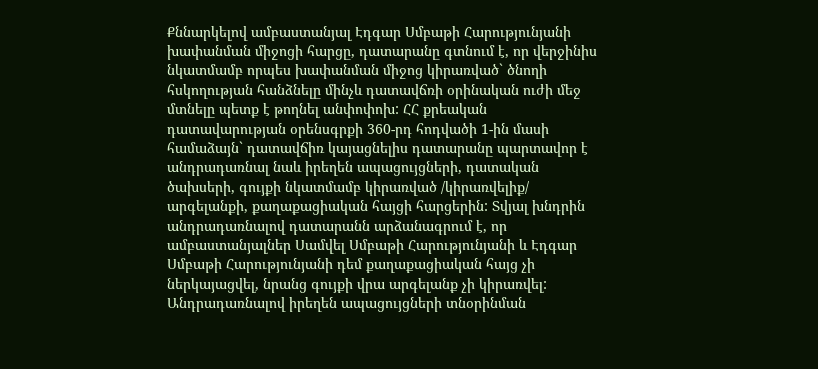Քննարկելով ամբաստանյալ Էդգար Սմբաթի Հարությունյանի խափանման միջոցի հարցը, դատարանը գտնում է, որ վերջինիս նկատմամբ որպես խափանման միջոց կիրառված` ծնողի հսկողության հանձնելը մինչև դատավճռի օրինական ուժի մեջ մտնելը պետք է թողնել անփոփոխ: ՀՀ քրեական դատավարության օրենսգրքի 360-րդ հոդվածի 1-ին մասի համաձայն` դատավճիռ կայացնելիս դատարանը պարտավոր է անդրադառնալ նաև իրեղեն ապացույցների, դատական ծախսերի, գույքի նկատմամբ կիրառված /կիրառվելիք/ արգելանքի, քաղաքացիական հայցի հարցերին: Տվյալ խնդրին անդրադառնալով դատարանն արձանագրում է, որ ամբաստանյալներ Սամվել Սմբաթի Հարությունյանի և Էդգար Սմբաթի Հարությունյանի դեմ քաղաքացիական հայց չի ներկայացվել, նրանց գույքի վրա արգելանք չի կիրառվել: Անդրադառնալով իրեղեն ապացույցների տնօրինման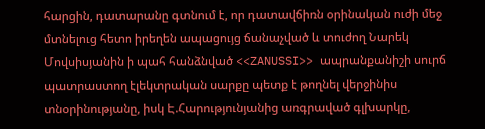հարցին, դատարանը գտնում է, որ դատավճիռն օրինական ուժի մեջ մտնելուց հետո իրեղեն ապացույց ճանաչված և տուժող Նարեկ Մովսիսյանին ի պահ հանձնված <<ZANUSSI>> ապրանքանիշի սուրճ պատրաստող էլեկտրական սարքը պետք է թողնել վերջինիս տնօրինությանը, իսկ Է.Հարությունյանից առգրաված գլխարկը,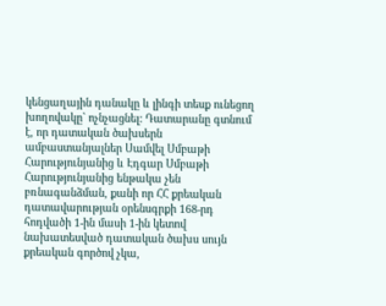կենցաղային դանակը և լինգի տեսք ունեցող խողովակը` ոչնչացնել: Դատարանը գտնում է, որ դատական ծախսերն ամբաստանյալներ Սամվել Սմբաթի Հարությունյանից և Էդգար Սմբաթի Հարությունյանից ենթակա չեն բռնագանձման, քանի որ ՀՀ քրեական դատավարության օրենսգրքի 168-րդ հոդվածի 1-ին մասի 1-ին կետով նախատեսված դատական ծախս սույն քրեական գործով չկա,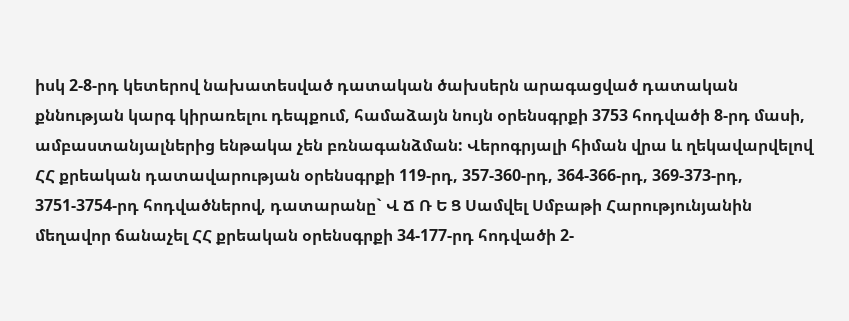իսկ 2-8-րդ կետերով նախատեսված դատական ծախսերն արագացված դատական քննության կարգ կիրառելու դեպքում, համաձայն նույն օրենսգրքի 3753 հոդվածի 8-րդ մասի, ամբաստանյալներից ենթակա չեն բռնագանձման: Վերոգրյալի հիման վրա և ղեկավարվելով ՀՀ քրեական դատավարության օրենսգրքի 119-րդ, 357-360-րդ, 364-366-րդ, 369-373-րդ, 3751-3754-րդ հոդվածներով, դատարանը` Վ Ճ Ռ Ե Ց Սամվել Սմբաթի Հարությունյանին մեղավոր ճանաչել ՀՀ քրեական օրենսգրքի 34-177-րդ հոդվածի 2-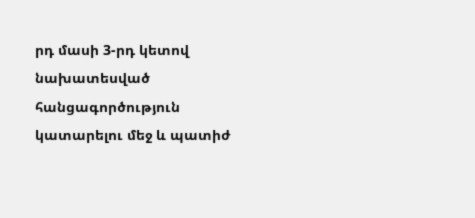րդ մասի 3-րդ կետով նախատեսված հանցագործություն կատարելու մեջ և պատիժ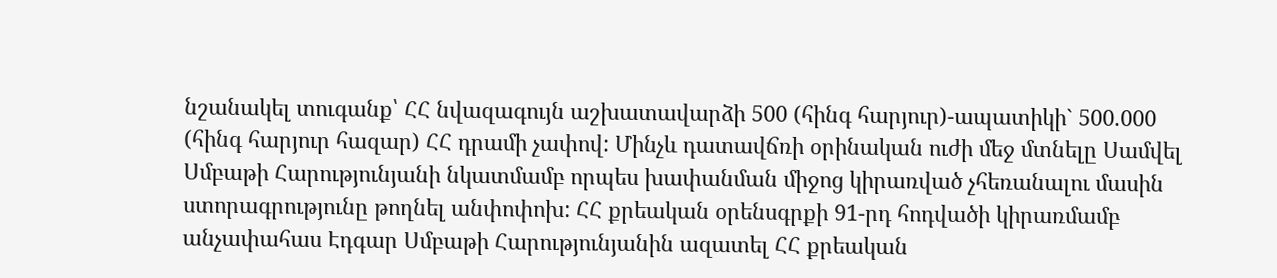նշանակել տուգանք՝ ՀՀ նվազագույն աշխատավարձի 500 (հինգ հարյուր)-ապատիկի` 500.000 (հինգ հարյուր հազար) ՀՀ դրամի չափով: Մինչև դատավճռի օրինական ուժի մեջ մտնելը Սամվել Սմբաթի Հարությունյանի նկատմամբ որպես խափանման միջոց կիրառված չհեռանալու մասին ստորագրությունը թողնել անփոփոխ: ՀՀ քրեական օրենսգրքի 91-րդ հոդվածի կիրառմամբ անչափահաս Էդգար Սմբաթի Հարությունյանին ազատել ՀՀ քրեական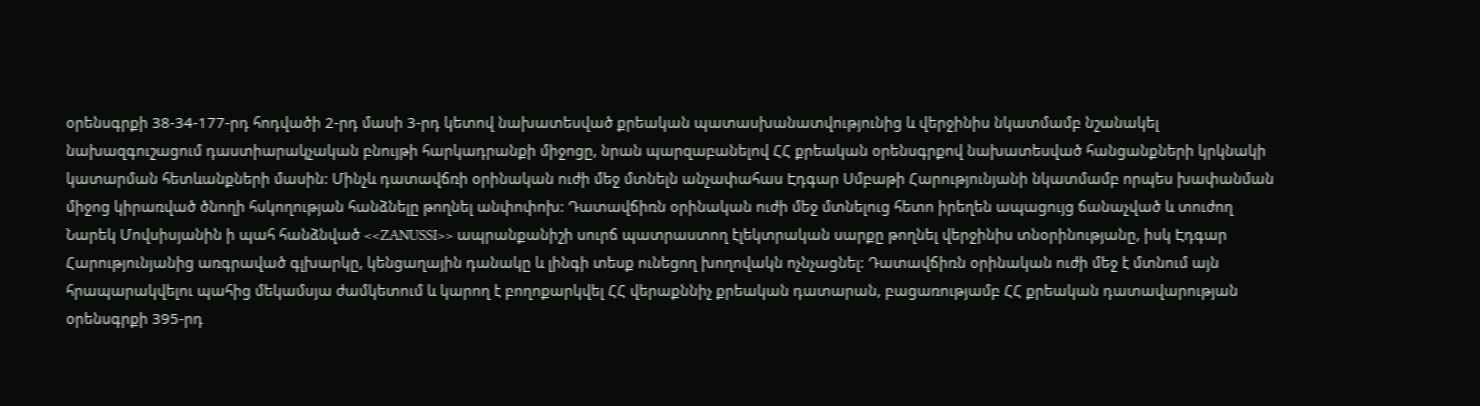օրենսգրքի 38-34-177-րդ հոդվածի 2-րդ մասի 3-րդ կետով նախատեսված քրեական պատասխանատվությունից և վերջինիս նկատմամբ նշանակել նախազգուշացում դաստիարակչական բնույթի հարկադրանքի միջոցը, նրան պարզաբանելով ՀՀ քրեական օրենսգրքով նախատեսված հանցանքների կրկնակի կատարման հետևանքների մասին: Մինչև դատավճռի օրինական ուժի մեջ մտնելն անչափահաս Էդգար Սմբաթի Հարությունյանի նկատմամբ որպես խափանման միջոց կիրառված ծնողի հսկողության հանձնելը թողնել անփոփոխ: Դատավճիռն օրինական ուժի մեջ մտնելուց հետո իրեղեն ապացույց ճանաչված և տուժող Նարեկ Մովսիսյանին ի պահ հանձնված <<ZANUSSI>> ապրանքանիշի սուրճ պատրաստող էլեկտրական սարքը թողնել վերջինիս տնօրինությանը, իսկ Էդգար Հարությունյանից առգրաված գլխարկը, կենցաղային դանակը և լինգի տեսք ունեցող խողովակն ոչնչացնել: Դատավճիռն օրինական ուժի մեջ է մտնում այն հրապարակվելու պահից մեկամսյա ժամկետում և կարող է բողոքարկվել ՀՀ վերաքննիչ քրեական դատարան, բացառությամբ ՀՀ քրեական դատավարության օրենսգրքի 395-րդ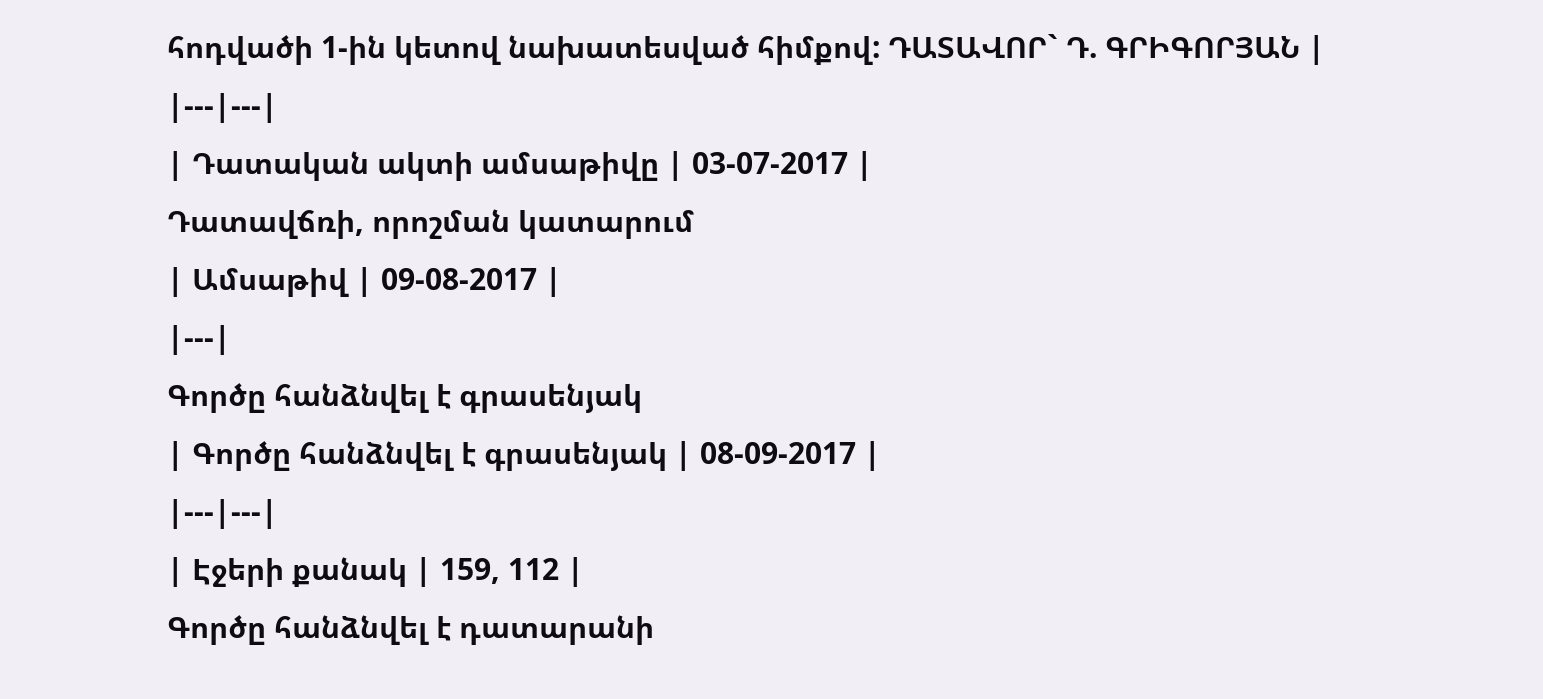հոդվածի 1-ին կետով նախատեսված հիմքով: ԴԱՏԱՎՈՐ` Դ. ԳՐԻԳՈՐՅԱՆ |
|---|---|
| Դատական ակտի ամսաթիվը | 03-07-2017 |
Դատավճռի, որոշման կատարում
| Ամսաթիվ | 09-08-2017 |
|---|
Գործը հանձնվել է գրասենյակ
| Գործը հանձնվել է գրասենյակ | 08-09-2017 |
|---|---|
| Էջերի քանակ | 159, 112 |
Գործը հանձնվել է դատարանի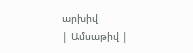արխիվ
| Ամսաթիվ |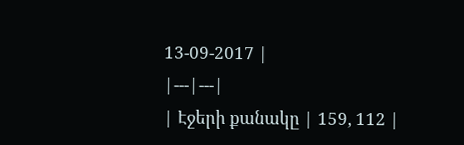13-09-2017 |
|---|---|
| Էջերի քանակը | 159, 112 |